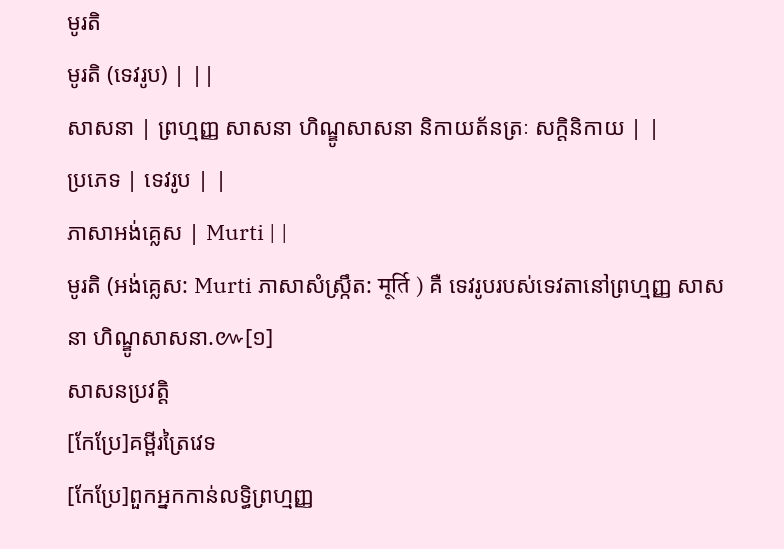មូរតិ
មូរតិ (ទេវរូប) | ||
សាសនា | ព្រហ្មញ្ញ សាសនា ហិណ្ឌូសាសនា និកាយត័នត្រៈ សក្តិនិកាយ | |
ប្រភេទ | ទេវរូប | |
ភាសាអង់គ្លេស | Murti | |
មូរតិ (អង់គ្លេស: Murti ភាសាសំស្ក្រឹត: मूर्ति ) គឺ ទេវរូបរបស់ទេវតានៅព្រហ្មញ្ញ សាសនា ហិណ្ឌូសាសនា.៚[១]
សាសនប្រវត្តិ
[កែប្រែ]គម្ពីរត្រៃវេទ
[កែប្រែ]ពួកអ្នកកាន់លទ្ធិព្រហ្មញ្ញ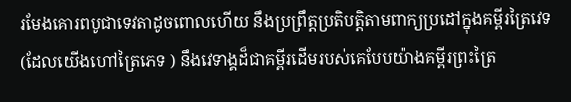រមែងគោរពបូជាទេវតាដូចពោលហើយ នឹងប្រព្រឹត្តប្រតិបត្តិតាមពាក្យប្រដៅក្នុងគម្ពីរត្រៃវេទ (ដែលយើងហៅត្រៃភេទ ) នឹងវេទាង្គដ៏ជាគម្ពីរដើមរបស់គេបែបយ៉ាងគម្ពីរព្រះត្រៃ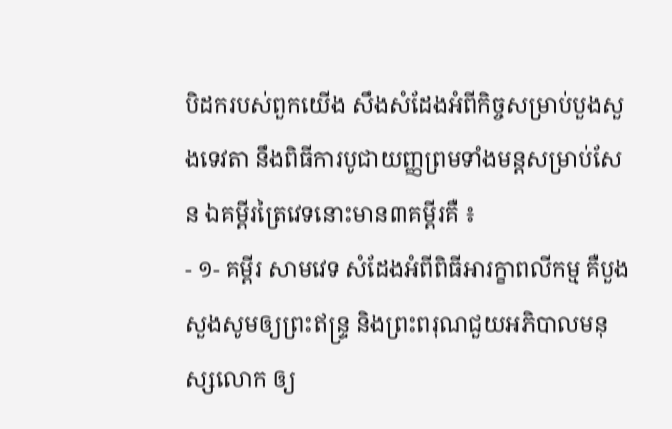បិដករបស់ពួកយើង សឹងសំដែងអំពីកិច្ចសម្រាប់បួងសួងទេវតា នឹងពិធីការបូជាយញ្ញព្រមទាំងមន្តសម្រាប់សែន ឯគម្ពីរត្រៃវេទនោះមាន៣គម្ពីរគឺ ៖
- ១- គម្ពីរ សាមវេទ សំដែងអំពីពិធីអារក្ខាពលីកម្ម គឺបួងសួងសូមឲ្យព្រះឥន្រ្ទ និងព្រះពរុណជួយអភិបាលមនុស្សលោក ឲ្យ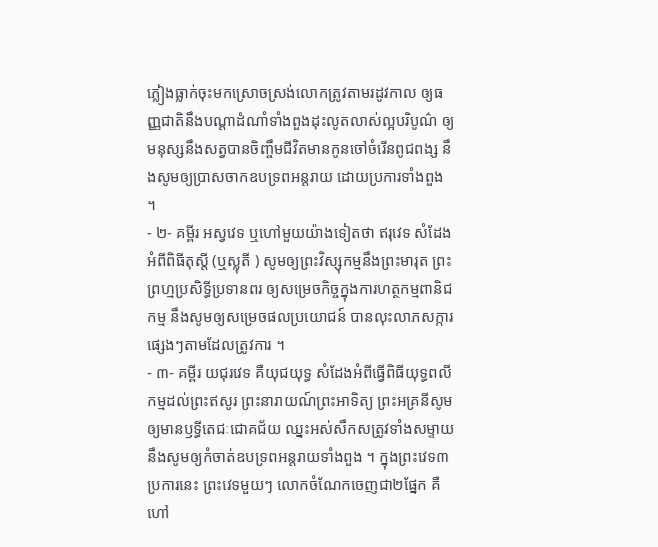ភ្លៀងធ្លាក់ចុះមកស្រោចស្រង់លោកត្រូវតាមរដូវកាល ឲ្យធញ្ញជាតិនឹងបណ្ដាដំណាំទាំងពួងដុះលូតលាស់ល្អបរិបូណ៌ ឲ្យមនុស្សនឹងសត្វបានចិញ្ចឹមជីវិតមានកូនចៅចំរើនពូជពង្ស នឹងសូមឲ្យប្រាសចាកឧបទ្រពអន្តរាយ ដោយប្រការទាំងពួង ។
- ២- គម្ពីរ អស្វវេទ ឬហៅមួយយ៉ាងទៀតថា ឥរុវេទ សំដែងអំពីពិធីតុស្តី (ឬស្លុតី ) សូមឲ្យព្រះវិស្សុកម្មនឹងព្រះមារុត ព្រះព្រហ្មប្រសិទ្ធីប្រទានពរ ឲ្យសម្រេចកិច្ចក្នុងការហត្ថកម្មពានិជកម្ម នឹងសូមឲ្យសម្រេចផលប្រយោជន៍ បានលុះលាភសក្ការផ្សេងៗតាមដែលត្រូវការ ។
- ៣- គម្ពីរ យជុរវេទ គឺយុជយុទ្ធ សំដែងអំពីធ្វើពិធីយុទ្ធពលីកម្មដល់ព្រះឥសូរ ព្រះនារាយណ៍ព្រះអាទិត្យ ព្រះអគ្រនីសូមឲ្យមានឫទ្ធីតេជៈជោគជ័យ ឈ្នះអស់សឹកសត្រូវទាំងសម្ទាយ នឹងសូមឲ្យកំចាត់ឧបទ្រពអន្តរាយទាំងពួង ។ ក្នុងព្រះវេទ៣ប្រការនេះ ព្រះវេទមួយៗ លោកចំណែកចេញជា២ផ្នែក គឺហៅ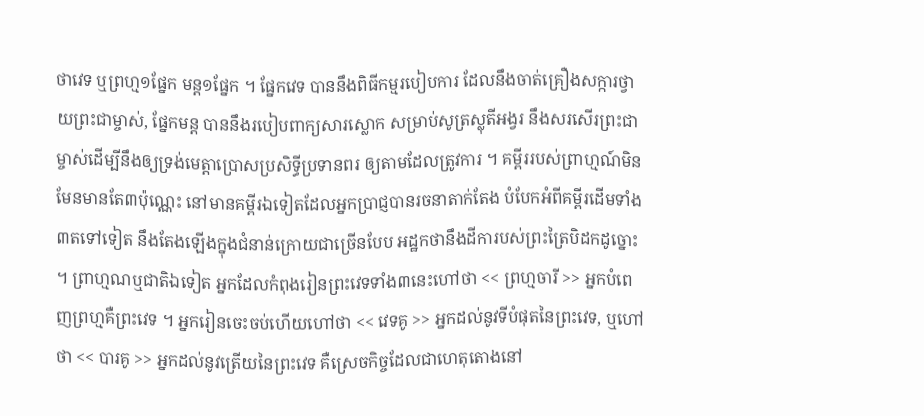ថាវេទ ឬព្រហ្ម១ផ្នែក មន្ត១ផ្នែក ។ ផ្នែកវេទ បាននឹងពិធីកម្មរបៀបការ ដែលនឹងចាត់គ្រឿងសក្ការថ្វាយព្រះជាម្ចាស់, ផ្នែកមន្ត បាននឹងរបៀបពាក្យសារស្លោក សម្រាប់សូត្រស្លុតីអង្វរ នឹងសរសើរព្រះជាម្ចាស់ដើម្បីនឹងឲ្យទ្រង់មេត្តាប្រោសប្រសិទ្ធីប្រទានពរ ឲ្យតាមដែលត្រូវការ ។ គម្ពីររបស់ព្រាហ្មណ៍មិនមែនមានតែ៣ប៉ុណ្ណេះ នៅមានគម្ពីរឯទៀតដែលអ្នកប្រាជ្ញបានរចនាតាក់តែង បំបែកអំពីគម្ពីរដើមទាំង៣តទៅទៀត នឹងតែងឡើងក្នុងជំនាន់ក្រោយជាច្រើនបែប អដ្ឋកថានឹងដីការបស់ព្រះត្រៃបិដកដូច្នោះ ។ ព្រាហ្មណឬជាតិឯទៀត អ្នកដែលកំពុងរៀនព្រះវេទទាំង៣នេះហៅថា << ព្រហ្មចារី >> អ្នកបំពេញព្រហ្មគឺព្រះវេទ ។ អ្នករៀនចេះចប់ហើយហៅថា << វេទគូ >> អ្នកដល់នូវទីបំផុតនៃព្រះវេទ, ឬហៅថា << បារគូ >> អ្នកដល់នូវត្រើយនៃព្រះវេទ គឺស្រេចកិច្ចដែលជាហេតុតោងនៅ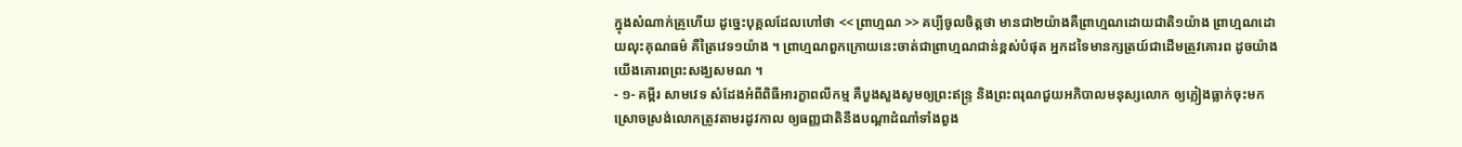ក្នុងសំណាក់គ្រូហើយ ដូច្នេះបុគ្គលដែលហៅថា << ព្រាហ្មណ >> គប្បីចូលចិត្តថា មានជា២យ៉ាងគឺព្រាហ្មណដោយជាតិ១យ៉ាង ព្រាហ្មណដោយលុះគុណធម៌ គឺត្រៃវេទ១យ៉ាង ។ ព្រាហ្មណពួកក្រោយនេះចាត់ជាព្រាហ្មណជាន់ខ្ពស់បំផុត អ្នកដទៃមានក្សត្រយ៍ជាដើមត្រូវគោរព ដូចយ៉ាងយើងគោរពព្រះសង្ឃសមណ ។
- ១- គម្ពីរ សាមវេទ សំដែងអំពីពិធីអារក្ខាពលីកម្ម គឺបួងសួងសូមឲ្យព្រះឥន្រ្ទ និងព្រះពរុណជួយអភិបាលមនុស្សលោក ឲ្យភ្លៀងធ្លាក់ចុះមកស្រោចស្រង់លោកត្រូវតាមរដូវកាល ឲ្យធញ្ញជាតិនឹងបណ្ដាដំណាំទាំងពួង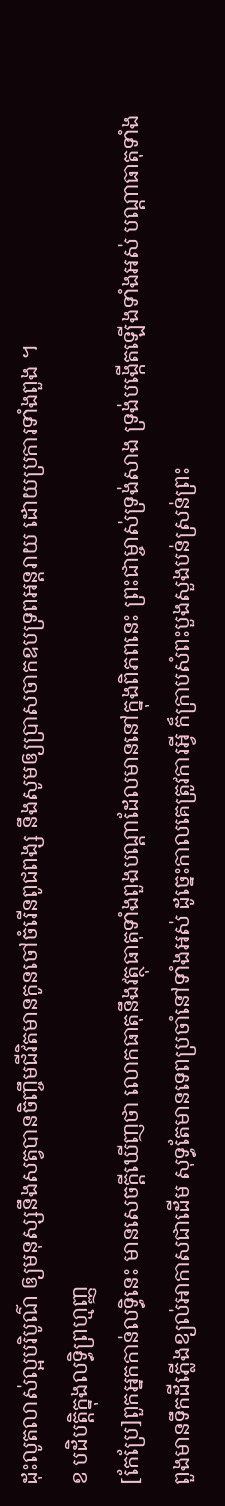ដុះលូតលាស់ល្អបរិបូណ៌ ឲ្យមនុស្សនឹងសត្វបានចិញ្ចឹមជីវិតមានកូនចៅចំរើនពូជពង្ស នឹងសូមឲ្យប្រាសចាកឧបទ្រពអន្តរាយ ដោយប្រការទាំងពួង ។
ខ បដិបត្តិក្នុងលទ្ធិព្រហ្មញ្ញ
[កែប្រែ]ពួកអ្នកកាន់លទ្ធិនេះ មានសេចក្ដីឃើញថា លោកធាតុនឹងវត្ថុធាតុទាំងពួងបណ្ដាដែលមាននៅក្នុងពិភពនេះ ព្រះជាម្ចាស់ទ្រង់សាង ទ្រង់បង្កើតឡើងទាំងអស់ បណ្ដាធាតុទាំងពួងមានទឹកដីភ្លើងខ្យល់អាកាសជាដើម សុទ្ធតែមានទេពប្រចាំនៅទាំងអស់ ដូច្នេះកាលគេត្រូវការអ្វី ក៏ក្រាបសំពះបួងសួងបន់ស្រន់ព្រះ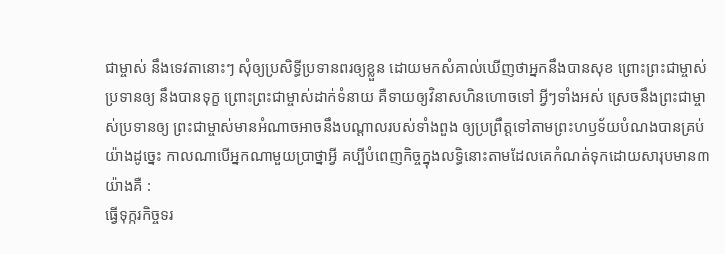ជាម្ចាស់ នឹងទេវតានោះៗ សុំឲ្យប្រសិទ្ធីប្រទានពរឲ្យខ្លួន ដោយមកសំគាល់ឃើញថាអ្នកនឹងបានសុខ ព្រោះព្រះជាម្ចាស់ប្រទានឲ្យ នឹងបានទុក្ខ ព្រោះព្រះជាម្ចាស់ដាក់ទំនាយ គឺទាយឲ្យវិនាសហិនហោចទៅ អ្វីៗទាំងអស់ ស្រេចនឹងព្រះជាម្ចាស់ប្រទានឲ្យ ព្រះជាម្ចាស់មានអំណាចអាចនឹងបណ្ដាលរបស់ទាំងពួង ឲ្យប្រព្រឹត្តទៅតាមព្រះហឫទ័យបំណងបានគ្រប់យ៉ាងដូច្នេះ កាលណាបើអ្នកណាមួយប្រាថ្នាអ្វី គប្បីបំពេញកិច្ចក្នុងលទ្ធិនោះតាមដែលគេកំណត់ទុកដោយសារុបមាន៣យ៉ាងគឺ :
ធ្វើទុក្ករកិច្ចទរ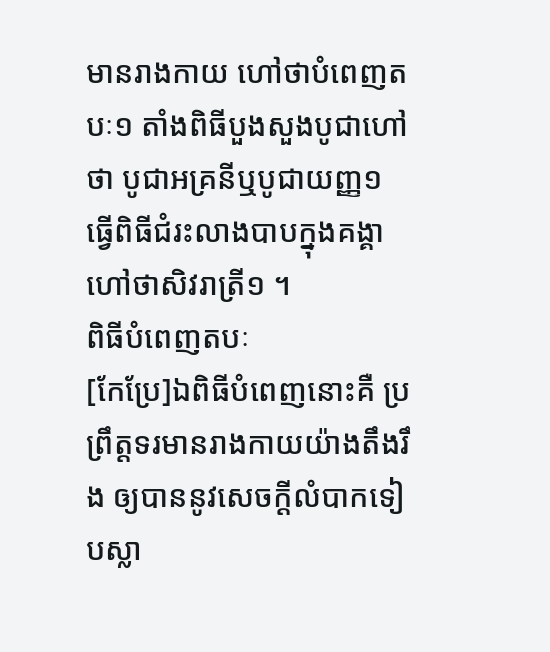មានរាងកាយ ហៅថាបំពេញតបៈ១ តាំងពិធីបួងសួងបូជាហៅថា បូជាអគ្រនីឬបូជាយញ្ញ១ ធ្វើពិធីជំរះលាងបាបក្នុងគង្គា ហៅថាសិវរាត្រី១ ។
ពិធីបំពេញតបៈ
[កែប្រែ]ឯពិធីបំពេញនោះគឺ ប្រព្រឹត្តទរមានរាងកាយយ៉ាងតឹងរឹង ឲ្យបាននូវសេចក្ដីលំបាកទៀបស្លា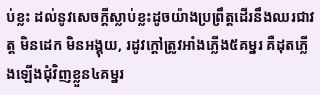ប់ខ្លះ ដល់នូវសេចក្ដីស្លាប់ខ្លះដូចយ៉ាងប្រព្រឹត្តដើរនឹងឈរជាវត្ត មិនដេក មិនអង្គុយ, រដូវក្ដៅត្រូវអាំងភ្លើង៥គម្នរ គឺដុតភ្លើងឡើងជុំវិញខ្លួន៤គម្នរ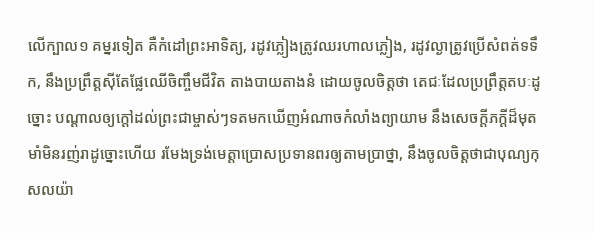លើក្បាល១ គម្នរទៀត គឺកំដៅព្រះអាទិត្យ, រដូវភ្លៀងត្រូវឈរហាលភ្លៀង, រដូវល្ងាត្រូវប្រើសំពត់ទទឹក, នឹងប្រព្រឹត្តស៊ីតែផ្លែឈើចិញ្ចឹមជីវិត តាងបាយតាងនំ ដោយចូលចិត្តថា តេជៈដែលប្រព្រឹត្តតបៈដូច្នោះ បណ្ដាលឲ្យក្ដៅដល់ព្រះជាម្ចាស់ៗទតមកឃើញអំណាចកំលាំងព្យាយាម នឹងសេចក្ដីភក្ដីដ៏មុតមាំមិនរញ់រាដូច្នោះហើយ រមែងទ្រង់មេត្តាប្រោសប្រទានពរឲ្យតាមប្រាថ្នា, នឹងចូលចិត្តថាជាបុណ្យកុសលយ៉ា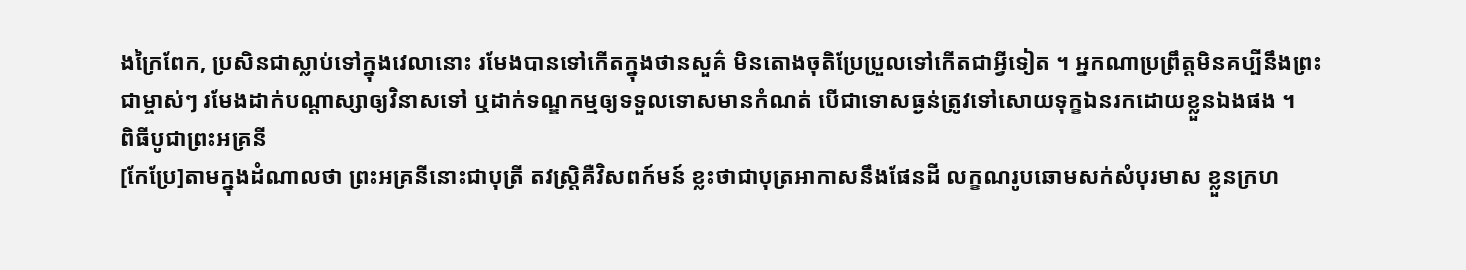ងក្រៃពែក, ប្រសិនជាស្លាប់ទៅក្នុងវេលានោះ រមែងបានទៅកើតក្នុងថានសួគ៌ មិនតោងចុតិប្រែប្រួលទៅកើតជាអ្វីទៀត ។ អ្នកណាប្រព្រឹត្តមិនគប្បីនឹងព្រះជាម្ចាស់ៗ រមែងដាក់បណ្ដាស្សាឲ្យវិនាសទៅ ឬដាក់ទណ្ឌកម្មឲ្យទទួលទោសមានកំណត់ បើជាទោសធ្ងន់ត្រូវទៅសោយទុក្ខឯនរកដោយខ្លួនឯងផង ។
ពិធីបូជាព្រះអគ្រនី
[កែប្រែ]តាមក្នុងដំណាលថា ព្រះអគ្រនីនោះជាបុត្រី តវស្រ្តិគឺវិសពក៍មន៍ ខ្លះថាជាបុត្រអាកាសនឹងផែនដី លក្ខណរូបឆោមសក់សំបុរមាស ខ្លួនក្រហ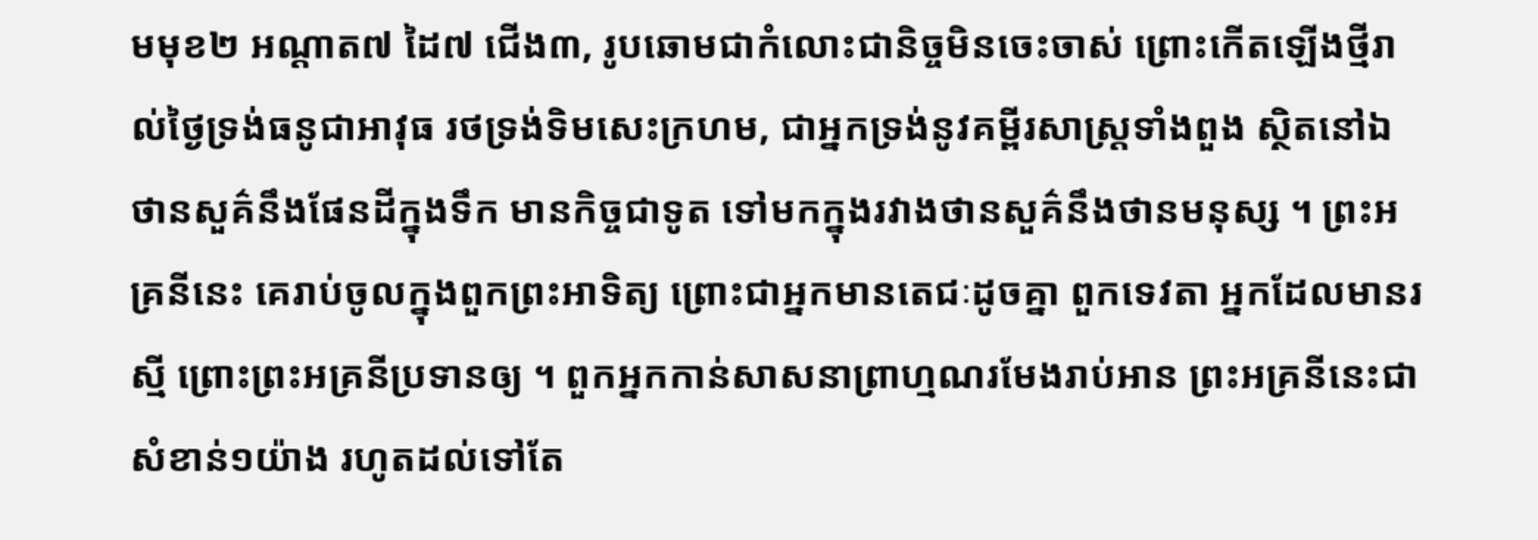មមុខ២ អណ្ដាត៧ ដៃ៧ ជើង៣, រូបឆោមជាកំលោះជានិច្ចមិនចេះចាស់ ព្រោះកើតឡើងថ្មីរាល់ថ្ងៃទ្រង់ធនូជាអាវុធ រថទ្រង់ទិមសេះក្រហម, ជាអ្នកទ្រង់នូវគម្ពីរសាស្រ្តទាំងពួង ស្ថិតនៅឯថានសួគ៌នឹងផែនដីក្នុងទឹក មានកិច្ចជាទូត ទៅមកក្នុងរវាងថានសួគ៌នឹងថានមនុស្ស ។ ព្រះអគ្រនីនេះ គេរាប់ចូលក្នុងពួកព្រះអាទិត្យ ព្រោះជាអ្នកមានតេជៈដូចគ្នា ពួកទេវតា អ្នកដែលមានរស្មី ព្រោះព្រះអគ្រនីប្រទានឲ្យ ។ ពួកអ្នកកាន់សាសនាព្រាហ្មណរមែងរាប់អាន ព្រះអគ្រនីនេះជាសំខាន់១យ៉ាង រហូតដល់ទៅតែ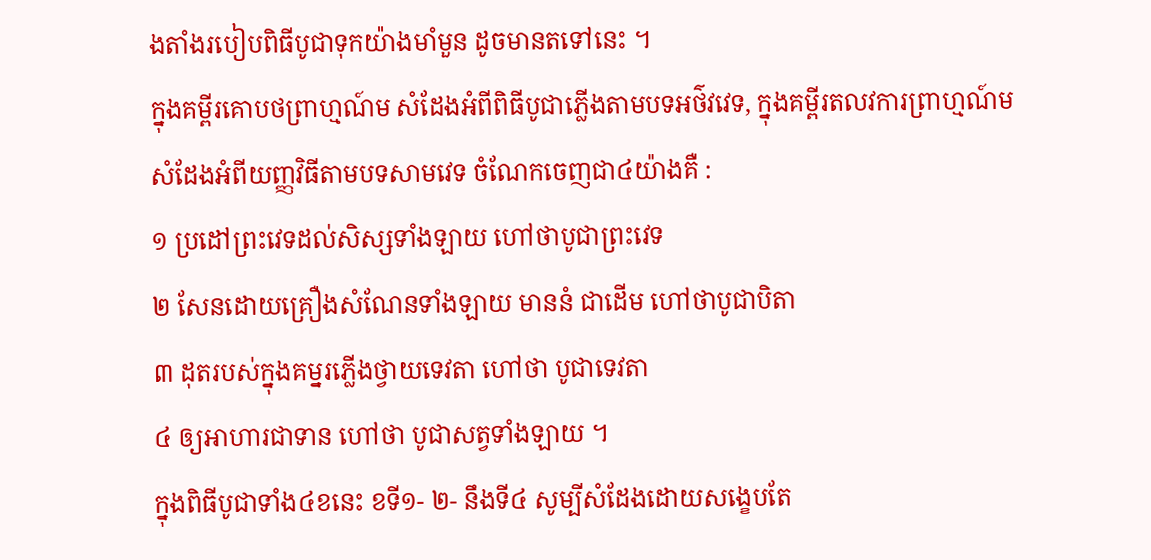ងតាំងរបៀបពិធីបូជាទុកយ៉ាងមាំមួន ដូចមានតទៅនេះ ។
ក្នុងគម្ពីរគោបថព្រាហ្មណ៍ម សំដែងអំពីពិធីបូជាភ្លើងតាមបទអថ៌វវេទ, ក្នុងគម្ពីរតលវការព្រាហ្មណ៍ម សំដែងអំពីយញ្ញវិធីតាមបទសាមវេទ ចំណែកចេញជា៤យ៉ាងគឺ :
១ ប្រដៅព្រះវេទដល់សិស្សទាំងឡាយ ហៅថាបូជាព្រះវេទ
២ សែនដោយគ្រឿងសំណែនទាំងឡាយ មាននំ ជាដើម ហៅថាបូជាបិតា
៣ ដុតរបស់ក្នុងគម្នរភ្លើងថ្វាយទេវតា ហៅថា បូជាទេវតា
៤ ឲ្យអាហារជាទាន ហៅថា បូជាសត្វទាំងឡាយ ។
ក្នុងពិធីបូជាទាំង៤ខនេះ ខទី១- ២- នឹងទី៤ សូម្បីសំដែងដោយសង្ខេបតែ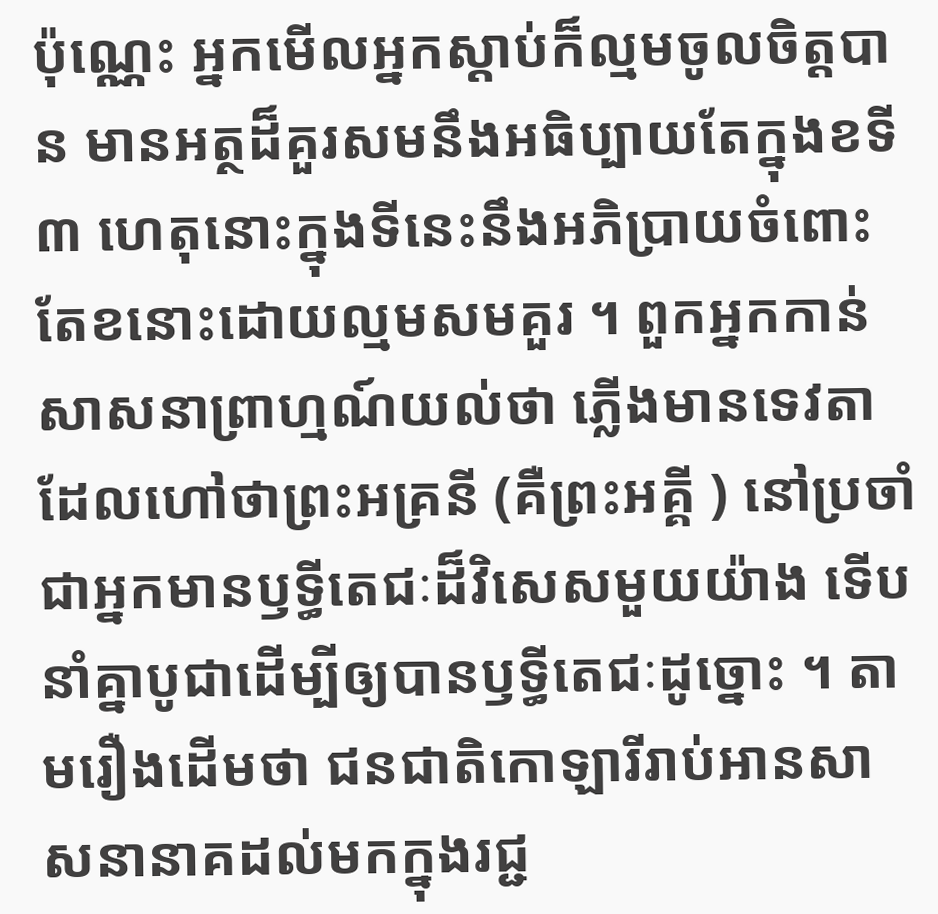ប៉ុណ្ណេះ អ្នកមើលអ្នកស្ដាប់ក៏ល្មមចូលចិត្តបាន មានអត្ថដ៏គួរសមនឹងអធិប្បាយតែក្នុងខទី៣ ហេតុនោះក្នុងទីនេះនឹងអភិប្រាយចំពោះតែខនោះដោយល្មមសមគួរ ។ ពួកអ្នកកាន់សាសនាព្រាហ្មណ៍យល់ថា ភ្លើងមានទេវតាដែលហៅថាព្រះអគ្រនី (គឺព្រះអគ្គី ) នៅប្រចាំ ជាអ្នកមានឫទ្ធីតេជៈដ៏វិសេសមួយយ៉ាង ទើបនាំគ្នាបូជាដើម្បីឲ្យបានឫទ្ធីតេជៈដូច្នោះ ។ តាមរឿងដើមថា ជនជាតិកោឡារីរាប់អានសាសនានាគដល់មកក្នុងរជ្ជ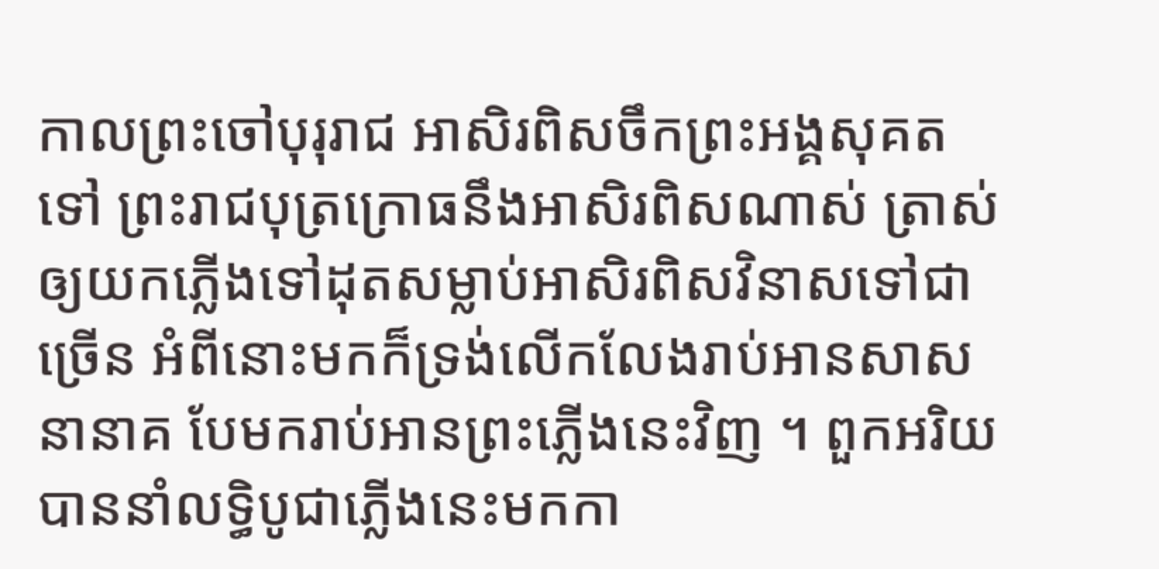កាលព្រះចៅបុរុរាជ អាសិរពិសចឹកព្រះអង្គសុគតទៅ ព្រះរាជបុត្រក្រោធនឹងអាសិរពិសណាស់ ត្រាស់ឲ្យយកភ្លើងទៅដុតសម្លាប់អាសិរពិសវិនាសទៅជាច្រើន អំពីនោះមកក៏ទ្រង់លើកលែងរាប់អានសាសនានាគ បែមករាប់អានព្រះភ្លើងនេះវិញ ។ ពួកអរិយបាននាំលទ្ធិបូជាភ្លើងនេះមកកា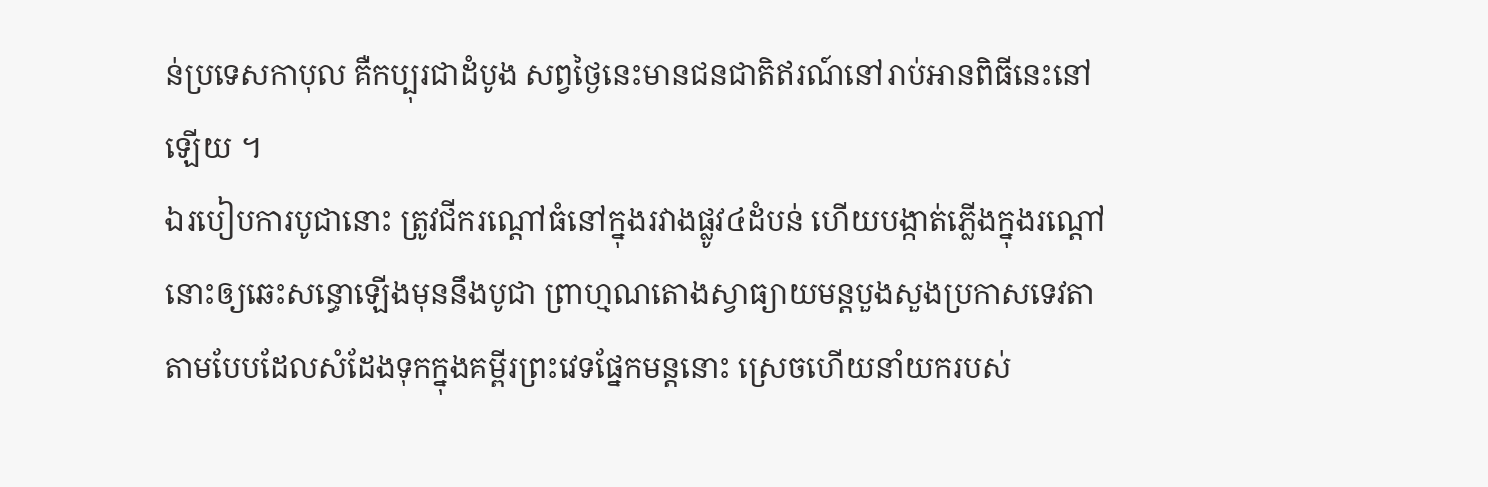ន់ប្រទេសកាបុល គឺកប្បុរជាដំបូង សព្វថ្ងៃនេះមានជនជាតិឥរណ៍នៅរាប់អានពិធីនេះនៅឡើយ ។
ឯរបៀបការបូជានោះ ត្រូវជីករណ្ដៅធំនៅក្នុងរវាងផ្លូវ៤ដំបន់ ហើយបង្កាត់ភ្លើងក្នុងរណ្ដៅនោះឲ្យឆេះសន្ធោឡើងមុននឹងបូជា ព្រាហ្មណតោងស្វាធ្យាយមន្តបួងសួងប្រកាសទេវតា តាមបែបដែលសំដែងទុកក្នុងគម្ពីរព្រះវេទផ្នែកមន្តនោះ ស្រេចហើយនាំយករបស់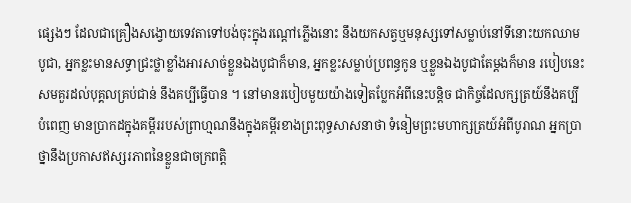ផ្សេងៗ ដែលជាគ្រឿងសង្វោយទេវតាទៅបង់ចុះក្នុងរណ្ដៅភ្លើងនោះ នឹងយកសត្វឬមនុស្សទៅសម្លាប់នៅទីនោះយកឈាមបូជា, អ្នកខ្លះមានសទ្ធាជ្រះថ្លាខ្លាំងអារសាច់ខ្លួនឯងបូជាក៏មាន, អ្នកខ្លះសម្លាប់ប្រពន្ធកូន ឬខ្លួនឯងបូជាតែម្ដងក៏មាន របៀបនេះសមគួរដល់បុគ្គលគ្រប់ជាន់ នឹងគប្បីធ្វើបាន ។ នៅមានរបៀបមួយយ៉ាងទៀតប្លែកអំពីនេះបន្តិច ជាកិច្ចដែលក្សត្រយ៍នឹងគប្បីបំពេញ មានប្រាកដក្នុងគម្ពីររបស់ព្រាហ្មណនឹងក្នុងគម្ពីរខាងព្រះពុទ្ធសាសនាថា ទំនៀមព្រះមហាក្សត្រយ៍អំពីបូរាណ អ្នកប្រាថ្នានឹងប្រកាសឥស្សរភាពនៃខ្លួនជាចក្រពត្តិ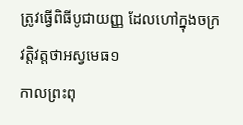ត្រូវធ្វើពិធីបូជាយញ្ញ ដែលហៅក្នុងចក្រវត្តិវត្តថាអស្វមេធ១
កាលព្រះពុ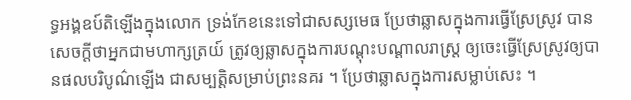ទ្ធអង្គឧប៍តិឡើងក្នុងលោក ទ្រង់កែខនេះទៅជាសស្សមេធ ប្រែថាឆ្លាសក្នុងការធ្វើស្រែស្រូវ បានសេចក្ដីថាអ្នកជាមហាក្សត្រយ៍ ត្រូវឲ្យឆ្លាសក្នុងការបណ្ដុះបណ្ដាលរាស្រ្ត ឲ្យចេះធ្វើស្រែស្រូវឲ្យបានផលបរិបូណ៌ឡើង ជាសម្បត្តិសម្រាប់ព្រះនគរ ។ ប្រែថាឆ្លាសក្នុងការសម្លាប់សេះ ។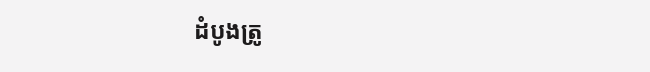ដំបូងត្រូ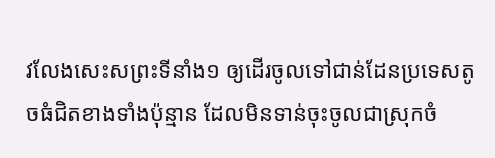វលែងសេះសព្រះទីនាំង១ ឲ្យដើរចូលទៅជាន់ដែនប្រទេសតូចធំជិតខាងទាំងប៉ុន្មាន ដែលមិនទាន់ចុះចូលជាស្រុកចំ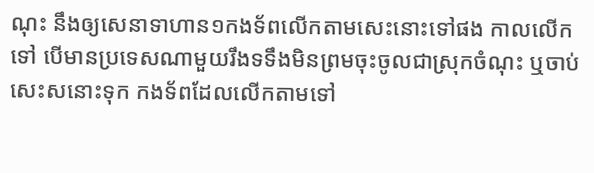ណុះ នឹងឲ្យសេនាទាហាន១កងទ័ពលើកតាមសេះនោះទៅផង កាលលើកទៅ បើមានប្រទេសណាមួយរឹងទទឹងមិនព្រមចុះចូលជាស្រុកចំណុះ ឬចាប់សេះសនោះទុក កងទ័ពដែលលើកតាមទៅ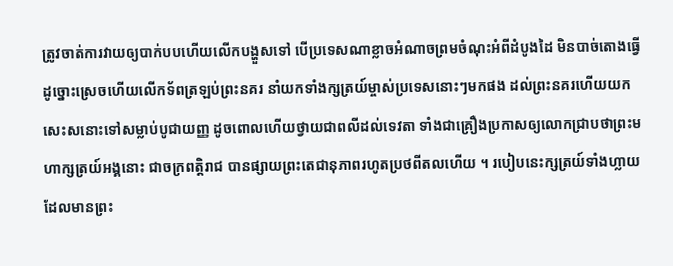ត្រូវចាត់ការវាយឲ្យបាក់បបហើយលើកបង្ហួសទៅ បើប្រទេសណាខ្លាចអំណាចព្រមចំណុះអំពីដំបូងដៃ មិនបាច់តោងធ្វើដូច្នោះស្រេចហើយលើកទ័ពត្រឡប់ព្រះនគរ នាំយកទាំងក្សត្រយ៍ម្ចាស់ប្រទេសនោះៗមកផង ដល់ព្រះនគរហើយយកសេះសនោះទៅសម្លាប់បូជាយញ្ញ ដូចពោលហើយថ្វាយជាពលីដល់ទេវតា ទាំងជាគ្រឿងប្រកាសឲ្យលោកជ្រាបថាព្រះមហាក្សត្រយ៍អង្គនោះ ជាចក្រពត្តិរាជ បានផ្សាយព្រះតេជានុភាពរហូតប្រថពីតលហើយ ។ របៀបនេះក្សត្រយ៍ទាំងហ្លាយ ដែលមានព្រះ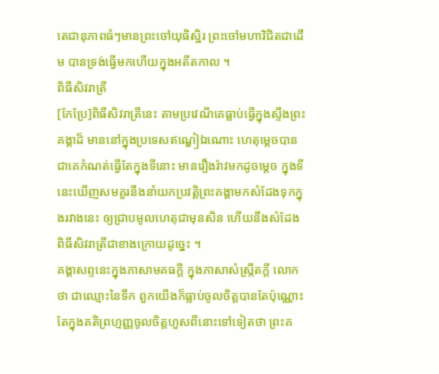តេជានុភាពធំៗមានព្រះចៅយុធិស្ឋិរ ព្រះចៅមហាវិជិតជាដើម បានទ្រង់ធ្វើមកហើយក្នុងអតីតកាល ។
ពិធីសិវរាត្រី
[កែប្រែ]ពិធីសិវរាត្រីនេះ តាមប្រវេណីគេធ្លាប់ធ្វើក្នុងស្ទឹងព្រះគង្គាដ៏ មាននៅក្នុងប្រទេសឥណ្ឌៀឯណោះ ហេតុម្ដេចបានជាគេកំណត់ធ្វើតែក្នុងទីនោះ មានរឿងរ៉ាវមកដូចម្ដេច ក្នុងទីនេះឃើញសមគួរនឹងនាំយកប្រវត្តិព្រះគង្គាមកសំដែងទុកក្នុងរវាងនេះ ឲ្យជ្រាបមូលហេតុជាមុនសិន ហើយនឹងសំដែងពិធីសិវរាត្រីជាខាងក្រោយដូច្នេះ ។
គង្គាសព្ទនេះក្នុងភាសាមគធក្ដី ក្នុងភាសាសំស្រ្កឹតក្ដី លោកថា ជាឈ្មោះនៃទឹក ពួកយើងក៏ធ្លាប់ចូលចិត្តបានតែប៉ុណ្ណោះ តែក្នុងគតិព្រហ្មញ្ញចូលចិត្តហួសពីនោះទៅទៀតថា ព្រះគ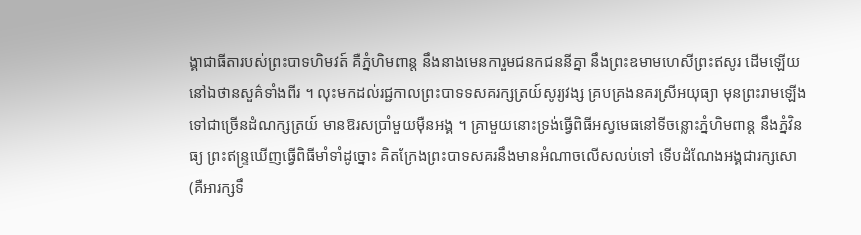ង្គាជាធីតារបស់ព្រះបាទហិមវត៍ គឺភ្នំហិមពាន្ត នឹងនាងមេនការួមជនកជននីគ្នា នឹងព្រះឧមាមហេសីព្រះឥសូរ ដើមឡើយនៅឯថានសួគ៌ទាំងពីរ ។ លុះមកដល់រជ្ជកាលព្រះបាទទសគរក្សត្រយ៍សូរ្យវង្ស គ្របគ្រងនគរស្រីអយុធ្យា មុនព្រះរាមឡើងទៅជាច្រើនដំណក្សត្រយ៍ មានឱរសប្រាំមួយម៉ឺនអង្គ ។ គ្រាមួយនោះទ្រង់ធ្វើពិធីអស្វមេធនៅទីចន្លោះភ្នំហិមពាន្ត នឹងភ្នំវិនធ្យ ព្រះឥន្រ្ទឃើញធ្វើពិធីមាំទាំដូច្នោះ គិតក្រែងព្រះបាទសគរនឹងមានអំណាចលើសលប់ទៅ ទើបដំណែងអង្គជារក្សសោ (គឺអារក្សទឹ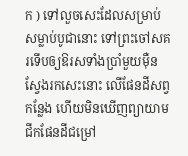ក ) ទៅលួចសេះដែលសម្រាប់សម្លាប់បូជានោះ ទៅព្រះចៅសគរទើបឲ្យឱរសទាំងប្រាំមួយម៉ឺនស្វែងរកសេះនោះ លើផែនដីសព្វកន្លែង ហើយមិនឃើញព្យាយាមជីកផែនដីជម្រៅ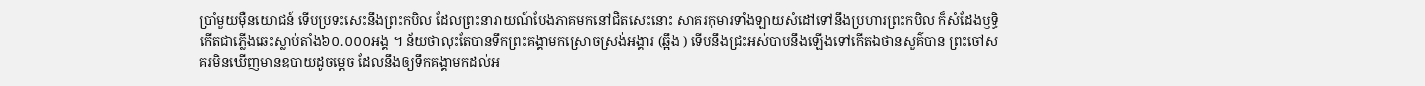ប្រាំមួយម៉ឺនយោជន៍ ទើបប្រទះសេះនឹងព្រះកបិល ដែលព្រះនារាយណ៍បែងភាគមកនៅជិតសេះនោះ សាគរកុមារទាំងឡាយសំដៅទៅនឹងប្រហារព្រះកបិល ក៏សំដែងឫទ្ធិកើតជាភ្លើងឆេះស្លាប់តាំង៦០.០០០អង្គ ។ ន័យថាលុះតែបានទឹកព្រះគង្គាមកស្រោចស្រង់អង្គារ (ឆ្អឹង ) ទើបនឹងជ្រះអស់បាបនឹងឡើងទៅកើតឯថានសួគ៌បាន ព្រះចៅសគរមិនឃើញមានឧបាយដូចម្ដេច ដែលនឹងឲ្យទឹកគង្គាមកដល់អ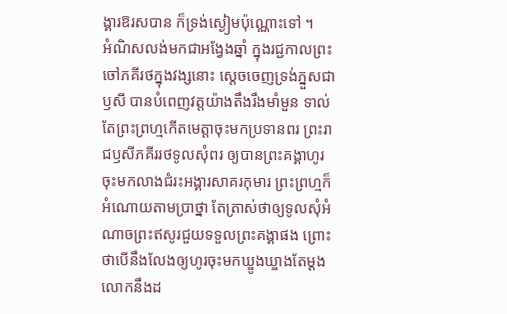ង្គារឱរសបាន ក៏ទ្រង់ស្ងៀមប៉ុណ្ណោះទៅ ។
អំណិសលង់មកជាអង្វែងឆ្នាំ ក្នុងរជ្ជកាលព្រះចៅភគីរថក្នុងវង្សនោះ ស្ដេចចេញទ្រង់ភ្នួសជាឫសី បានបំពេញវត្តយ៉ាងតឹងរឹងមាំមួន ទាល់តែព្រះព្រហ្មកើតមេត្តាចុះមកប្រទានពរ ព្រះរាជឫសីភគីររថទូលសុំពរ ឲ្យបានព្រះគង្គាហូរចុះមកលាងជំរះអង្គារសាគរកុមារ ព្រះព្រហ្មក៏អំណោយតាមប្រាថ្នា តែត្រាស់ថាឲ្យទូលសុំអំណាចព្រះឥសូរជួយទទួលព្រះគង្គាផង ព្រោះថាបើនឹងលែងឲ្យហូរចុះមកឃ្ឌូងឃ្ឌាងតែម្ដង លោកនឹងដ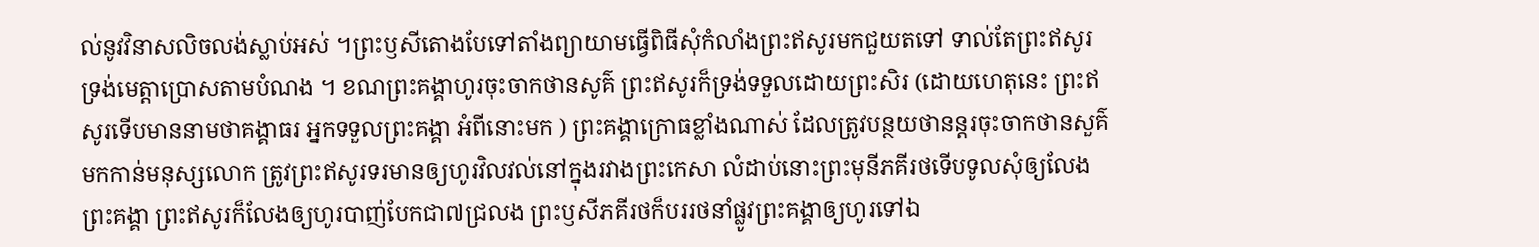ល់នូវវិនាសលិចលង់ស្លាប់អស់ ។ព្រះឫសីតោងបែទៅតាំងព្យាយាមធ្វើពិធីសុំកំលាំងព្រះឥសូរមកជួយតទៅ ទាល់តែព្រះឥសូរទ្រង់មេត្តាប្រោសតាមបំណង ។ ខណព្រះគង្គាហូរចុះចាកថានសូគ៌ ព្រះឥសូរក៏ទ្រង់ទទួលដោយព្រះសិរ (ដោយហេតុនេះ ព្រះឥសូរទើបមាននាមថាគង្គាធរ អ្នកទទួលព្រះគង្គា អំពីនោះមក ) ព្រះគង្គាក្រោធខ្លាំងណាស់ ដែលត្រូវបន្ថយថានន្តរចុះចាកថានសួគ៌ មកកាន់មនុស្សលោក ត្រូវព្រះឥសូរទរមានឲ្យហូរវិលវល់នៅក្នុងរវាងព្រះកេសា លំដាប់នោះព្រះមុនីភគីរថទើបទូលសុំឲ្យលែងព្រះគង្គា ព្រះឥសូរក៏លែងឲ្យហូរបាញ់បែកជា៧ជ្រលង ព្រះឫសីភគីរថក៏បររថនាំផ្លូវព្រះគង្គាឲ្យហូរទៅឯ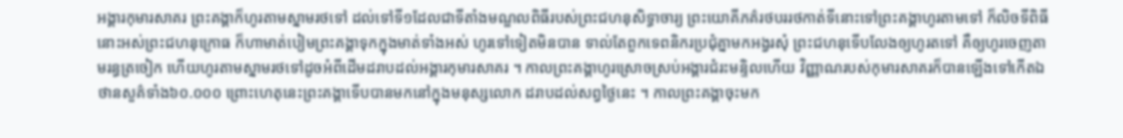អង្គារកុមារសាគរ ព្រះគង្គាក៏ហូរតាមស្នាមរថទៅ ដល់ទៅទី១ដែលជាទីតាំងមណ្ឌលពិធីរបស់ព្រះជហនុសិទ្ធាចារ្យ ព្រះយោគីភគ៌រថបររថកាត់ទីនោះទៅព្រះគង្គាហូរតាមទៅ ក៏លិចទីពិធីនោះអស់ព្រះជហនុក្រោធ ក៏ហាមាត់បៀមព្រះគង្គាទុកក្នុងមាត់ទាំងអស់ ហូរទៅទៀតមិនបាន ទាល់តែពួកទេពនិករប្រជុំគ្នាមកអង្វរសុំ ព្រះជហនុទើបលែងឲ្យហូរតទៅ គឺឲ្យហូរចេញតាមរន្ធត្រចៀក ហើយហូរតាមស្នាមរថទៅដូចអំពីដើមដរាបដល់អង្គារកុមារសាគរ ។ កាលព្រះគង្គាហូរស្រោចស្រប់អង្គារជំរះមន្ទិលហើយ វិញ្ញាណរបស់កុមារសាគរក៏បានឡើងទៅកើតឯថានសួគ៌ទាំង៦០.០០០ ព្រោះហេតុនេះព្រះគង្គាទើបបានមកនៅក្នុងមនុស្សលោក ដរាបដល់សព្វថ្ងៃនេះ ។ កាលព្រះគង្គាចុះមក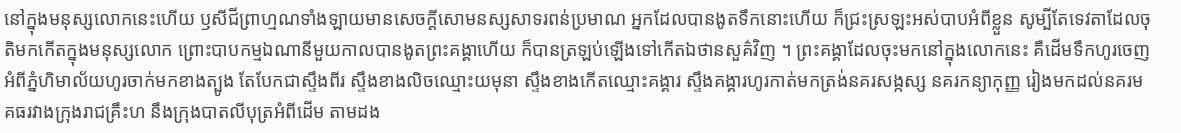នៅក្នុងមនុស្សលោកនេះហើយ ឫសីជីព្រាហ្មណទាំងឡាយមានសេចក្ដីសោមនស្សសាទរពន់ប្រមាណ អ្នកដែលបានងូតទឹកនោះហើយ ក៏ជ្រះស្រឡះអស់បាបអំពីខ្លួន សូម្បីតែទេវតាដែលចុតិមកកើតក្នុងមនុស្សលោក ព្រោះបាបកម្មឯណានីមួយកាលបានងូតព្រះគង្គាហើយ ក៏បានត្រឡប់ឡើងទៅកើតឯថានសួគ៌វិញ ។ ព្រះគង្គាដែលចុះមកនៅក្នុងលោកនេះ គឺដើមទឹកហូរចេញអំពីភ្នំហិមាល័យហូរចាក់មកខាងត្បូង តែបែកជាស្ទឹងពីរ ស្ទឹងខាងលិចឈ្មោះយមុនា ស្ទឹងខាងកើតឈ្មោះគង្គារ ស្ទឹងគង្គារហូរកាត់មកត្រង់នគរសង្កស្ស នគរកន្យាកុញ្ញ រៀងមកដល់នគរមគធរវាងក្រុងរាជគ្រឹះហ នឹងក្រុងបាតលីបុត្រអំពីដើម តាមដង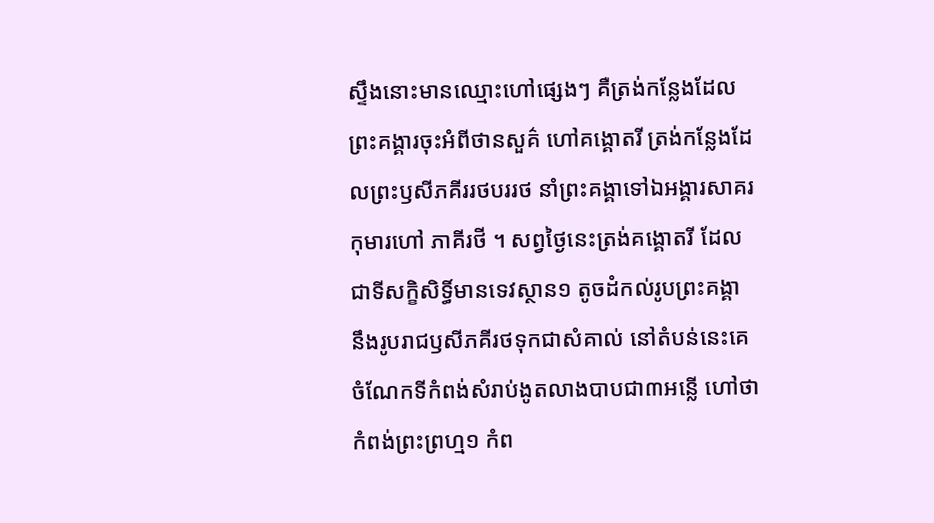ស្ទឹងនោះមានឈ្មោះហៅផ្សេងៗ គឺត្រង់កន្លែងដែលព្រះគង្គារចុះអំពីថានសួគ៌ ហៅគង្គោតរី ត្រង់កន្លែងដែលព្រះឫសីភគីររថបររថ នាំព្រះគង្គាទៅឯអង្គារសាគរកុមារហៅ ភាគីរថី ។ សព្វថ្ងៃនេះត្រង់គង្គោតរី ដែលជាទីសក្ខិសិទ្ធិ៍មានទេវស្ថាន១ តូចដំកល់រូបព្រះគង្គា នឹងរូបរាជឫសីភគីរថទុកជាសំគាល់ នៅតំបន់នេះគេចំណែកទីកំពង់សំរាប់ងូតលាងបាបជា៣អន្លើ ហៅថាកំពង់ព្រះព្រហ្ម១ កំព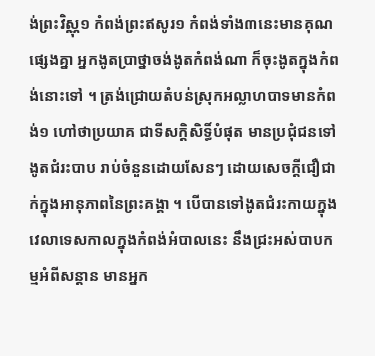ង់ព្រះវិស្ណុ១ កំពង់ព្រះឥសូរ១ កំពង់ទាំង៣នេះមានគុណផ្សេងគ្នា អ្នកងូតប្រាថ្នាចង់ងូតកំពង់ណា ក៏ចុះងូតក្នុងកំពង់នោះទៅ ។ ត្រង់ជ្រោយតំបន់ស្រុកអល្លាហបាទមានកំពង់១ ហៅថាប្រយាគ ជាទីសក្តិសិទ្ធិ៍បំផុត មានប្រជុំជនទៅងូតជំរះបាប រាប់ចំនួនដោយសែនៗ ដោយសេចក្ដីជឿជាក់ក្នុងអានុភាពនៃព្រះគង្គា ។ បើបានទៅងូតជំរះកាយក្នុងវេលាទេសកាលក្នុងកំពង់អំបាលនេះ នឹងជ្រះអស់បាបកម្មអំពីសន្ដាន មានអ្នក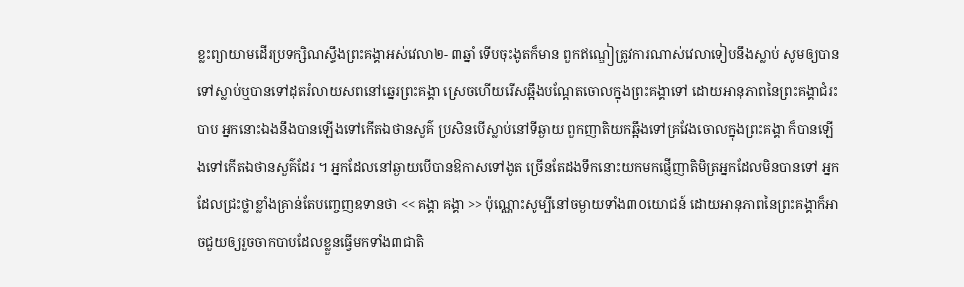ខ្លះព្យាយាមដើរប្រទក្សិណស្ទឹងព្រះគង្គាអស់វេលា២- ៣ឆ្នាំ ទើបចុះងូតក៏មាន ពួកឥណ្ឌៀត្រូវការណាស់វេលាទៀបនឹងស្លាប់ សូមឲ្យបានទៅស្លាប់ឬបានទៅដុតរំលាយសពនៅឆ្នេរព្រះគង្គា ស្រេចហើយរើសឆ្អឹងបណ្ដែតចោលក្នុងព្រះគង្គាទៅ ដោយអានុភាពនៃព្រះគង្គាជំរះបាប អ្នកនោះឯងនឹងបានឡើងទៅកើតឯថានសួគ៌ ប្រសិនបើស្លាប់នៅទីឆ្ងាយ ពួកញាតិយកឆ្អឹងទៅគ្រវែងចោលក្នុងព្រះគង្គា ក៏បានឡើងទៅកើតឯថានសួគ៌ដែរ ។ អ្នកដែលនៅឆ្ងាយបើបានឱកាសទៅងូត ច្រើនតែដងទឹកនោះយកមកផ្ញើញាតិមិត្រអ្នកដែលមិនបានទៅ អ្នកដែលជ្រះថ្លាខ្លាំងគ្រាន់តែបញ្ចេញឧទានថា << គង្គា គង្គា >> ប៉ុណ្ណោះសូម្បីនៅចម្ងាយទាំង៣០យោជន៍ ដោយអានុភាពនៃព្រះគង្គាក៏អាចជួយឲ្យរួចចាកបាបដែលខ្លួនធ្វើមកទាំង៣ជាតិ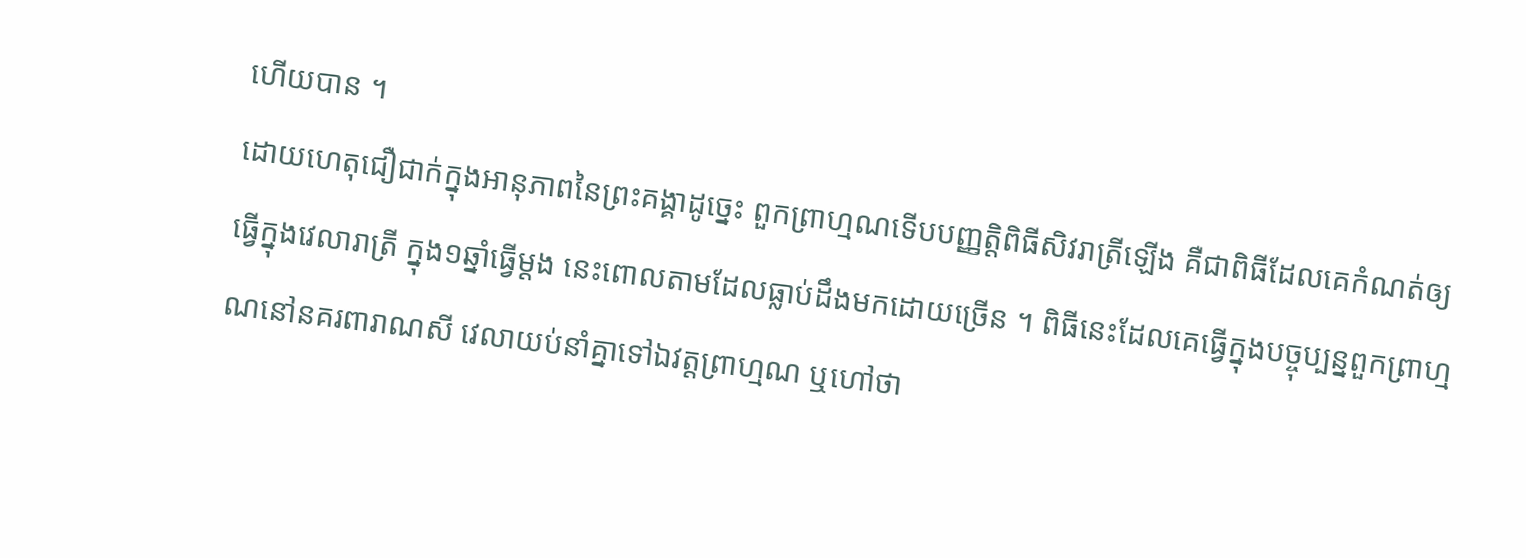ហើយបាន ។
ដោយហេតុជឿជាក់ក្នុងអានុភាពនៃព្រះគង្គាដូច្នេះ ពួកព្រាហ្មណទើបបញ្ញត្តិពិធីសិវរាត្រីឡើង គឺជាពិធីដែលគេកំណត់ឲ្យធ្វើក្នុងវេលារាត្រី ក្នុង១ឆ្នាំធ្វើម្ដង នេះពោលតាមដែលធ្លាប់ដឹងមកដោយច្រើន ។ ពិធីនេះដែលគេធ្វើក្នុងបច្ចុប្បន្នពួកព្រាហ្មណនៅនគរពារាណសី វេលាយប់នាំគ្នាទៅឯវត្តព្រាហ្មណ ឬហៅថា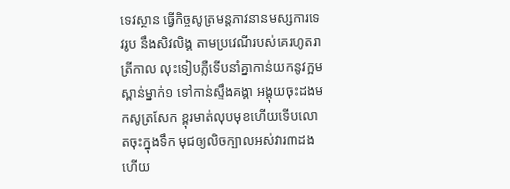ទេវស្ថាន ធ្វើកិច្ចសូត្រមន្តភាវនានមស្សការទេវរូប នឹងសិវលិង្គ តាមប្រវេណីរបស់គេរហូតរាត្រីកាល លុះទៀបភ្លឺទើបនាំគ្នាកាន់យកនូវក្អមស្ពាន់ម្នាក់១ ទៅកាន់ស្ទឹងគង្គា អង្គុយចុះដងមកសូត្រសែក ខ្ពុរមាត់លុបមុខហើយទើបលោតចុះក្នុងទឹក មុជឲ្យលិចក្បាលអស់វារ៣ដង ហើយ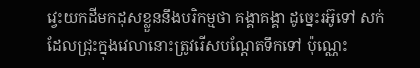វ្វេះយកដីមកដុសខ្លួននឹងបរិកម្មថា គង្គាគង្គា ដូច្នេះរអ៊ូទៅ សក់ដែលជ្រុះក្នុងវេលានោះត្រូវរើសបណ្ដែតទឹកទៅ ប៉ុណ្ណេះ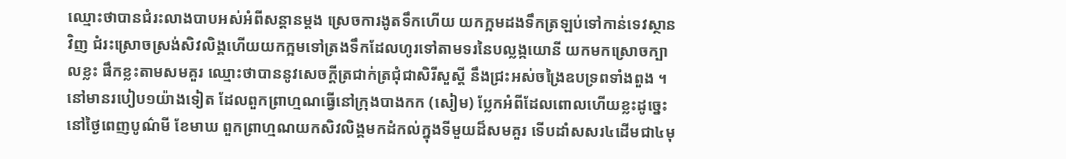ឈ្មោះថាបានជំរះលាងបាបអស់អំពីសន្ដានម្ដង ស្រេចការងូតទឹកហើយ យកក្អមដងទឹកត្រឡប់ទៅកាន់ទេវស្ថានវិញ ជំរះស្រោចស្រង់សិវលិង្គហើយយកក្អមទៅត្រងទឹកដែលហូរទៅតាមទរនៃបល្លង្កយោនី យកមកស្រោចក្បាលខ្លះ ផឹកខ្លះតាមសមគួរ ឈ្មោះថាបាននូវសេចក្ដីត្រជាក់ត្រជុំជាសិរីសួស្ដី នឹងជ្រះអស់ចង្រៃឧបទ្រពទាំងពួង ។
នៅមានរបៀប១យ៉ាងទៀត ដែលពួកព្រាហ្មណធ្វើនៅក្រុងបាងកក (សៀម) ប្លែកអំពីដែលពោលហើយខ្លះដូច្នេះ នៅថ្ងៃពេញបូណ៌មី ខែមាឃ ពួកព្រាហ្មណយកសិវលិង្គមកដំកល់ក្នុងទីមួយដ៏សមគួរ ទើបដាំសសរ៤ដើមជា៤មុ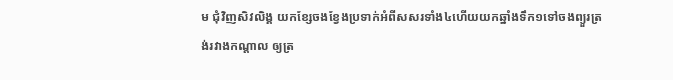ម ជុំវិញសិវលិង្គ យកខ្សែចងខ្វែងប្រទាក់អំពីសសរទាំង៤ហើយយកឆ្នាំងទឹក១ទៅចងព្យួរត្រង់រវាងកណ្ដាល ឲ្យត្រ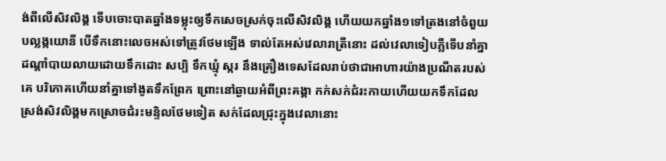ង់ពីលើសិវលិង្គ ទើបចោះបាតឆ្នាំងទម្លុះឲ្យទឹកសេចស្រក់ចុះលើសិវលិង្គ ហើយយកឆ្នាំង១ទៅត្រងនៅចំពួយបល្លង្កយោនី បើទឹកនោះលេចអស់ទៅត្រូវថែមឡើង ទាល់តែអស់វេលារាត្រីនោះ ដល់វេលាទៀបភ្លឺទើបនាំគ្នាដណ្ដាំបាយលាយដោយទឹកដោះ សប្បិ ទឹកឃ្មុំ ស្ករ នឹងគ្រឿងទេសដែលរាប់ថាជាអាហារយ៉ាងប្រណីតរបស់គេ បរិភោគហើយនាំគ្នាទៅងូតទឹកព្រែក ព្រោះនៅឆ្ងាយអំពីព្រះគង្គា កក់សក់ជំរះកាយហើយយកទឹកដែលស្រង់សិវលិង្គមកស្រោចជំរះមន្ទិលថែមទៀត សក់ដែលជ្រុះក្នុងវេលានោះ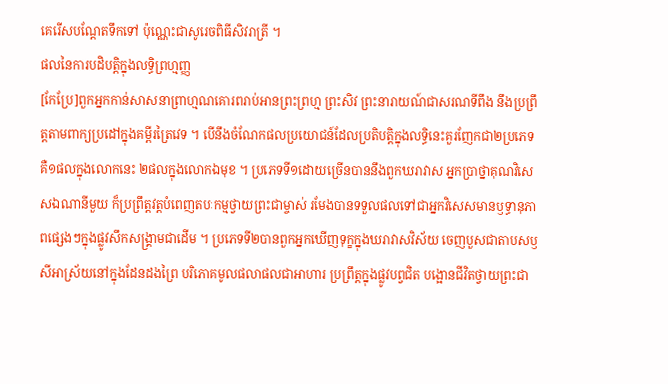គេរើសបណ្ដែតទឹកទៅ ប៉ុណ្ណេះជាសូរេចពិធីសិវរាត្រី ។
ផលនៃការបដិបត្តិក្នុងលទ្ធិព្រហ្មញ្ញ
[កែប្រែ]ពួកអ្នកកាន់សាសនាព្រាហ្មណគោរពរាប់អានព្រះព្រហ្ម ព្រះសិវ ព្រះនារាយណ៍ជាសរណទីពឹង នឹងប្រព្រឹត្តតាមពាក្យប្រដៅក្នុងគម្ពីរត្រៃវេទ ។ បើនឹងចំណែកផលប្រយោជន៍ដែលប្រតិបត្តិក្នុងលទ្ធិនេះគួរញែកជា២ប្រភេទ គឺ១ផលក្នុងលោកនេះ ២ផលក្នុងលោកឯមុខ ។ ប្រភេទទី១ដោយច្រើនបាននឹងពួកឃរាវាស អ្នកប្រាថ្នាគុណវិសេសឯណានីមួយ ក៏ប្រព្រឹត្តវត្តបំពេញតបៈកម្មថ្វាយព្រះជាម្ចាស់ រមែងបានទទួលផលទៅជាអ្នកវិសេសមានឫទ្ធានុភាពផ្សេងៗក្នុងផ្លូវសឹកសង្រ្គាមជាដើម ។ ប្រភេទទី២បានពួកអ្នកឃើញទុក្ខក្នុងឃរាវាសវិស័យ ចេញបួសជាតាបសឫសីអាស្រ័យនៅក្នុងដែនដងព្រៃ បរិភោគមូលផលាផលជាអាហារ ប្រព្រឹត្តក្នុងផ្លូវបព្វជិត បង្អោនជីវិតថ្វាយព្រះជា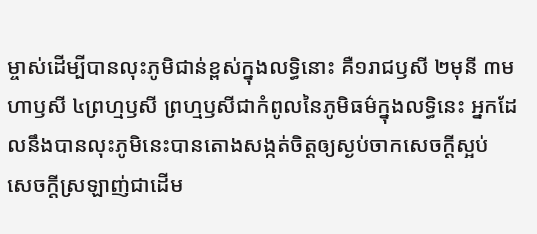ម្ចាស់ដើម្បីបានលុះភូមិជាន់ខ្ពស់ក្នុងលទ្ធិនោះ គឺ១រាជឫសី ២មុនី ៣មហាឫសី ៤ព្រហ្មឫសី ព្រហ្មឫសីជាកំពូលនៃភូមិធម៌ក្នុងលទ្ធិនេះ អ្នកដែលនឹងបានលុះភូមិនេះបានតោងសង្កត់ចិត្តឲ្យស្ងប់ចាកសេចក្ដីស្អប់ សេចក្ដីស្រឡាញ់ជាដើម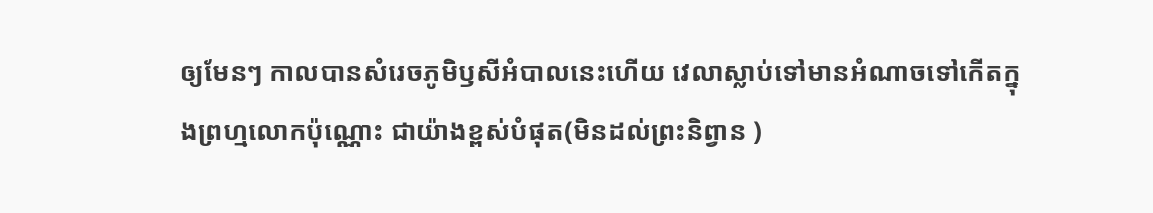ឲ្យមែនៗ កាលបានសំរេចភូមិឫសីអំបាលនេះហើយ វេលាស្លាប់ទៅមានអំណាចទៅកើតក្នុងព្រហ្មលោកប៉ុណ្ណោះ ជាយ៉ាងខ្ពស់បំផុត(មិនដល់ព្រះនិព្វាន )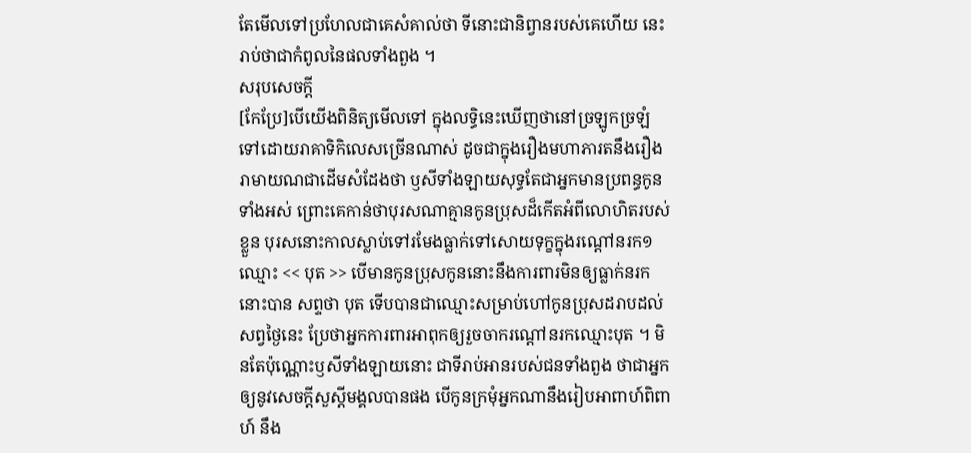តែមើលទៅប្រហែលជាគេសំគាល់ថា ទីនោះជានិព្វានរបស់គេហើយ នេះរាប់ថាជាកំពូលនៃផលទាំងពួង ។
សរុបសេចក្ដី
[កែប្រែ]បើយើងពិនិត្យមើលទៅ ក្នុងលទ្ធិនេះឃើញថានៅច្រឡូកច្រឡំទៅដោយរាគាទិកិលេសច្រើនណាស់ ដូចជាក្នុងរឿងមហាភារតនឹងរឿងរាមាយណជាដើមសំដែងថា ឫសីទាំងឡាយសុទ្ធតែជាអ្នកមានប្រពន្ធកូនទាំងអស់ ព្រោះគេកាន់ថាបុរសណាគ្មានកូនប្រុសដ៏កើតអំពីលោហិតរបស់ខ្លួន បុរសនោះកាលស្លាប់ទៅរមែងធ្លាក់ទៅសោយទុក្ខក្នុងរណ្ដៅនរក១ ឈ្មោះ << បុត >> បើមានកូនប្រុសកូននោះនឹងការពារមិនឲ្យធ្លាក់នរកនោះបាន សព្ទថា បុត ទើបបានជាឈ្មោះសម្រាប់ហៅកូនប្រុសដរាបដល់សព្វថ្ងៃនេះ ប្រែថាអ្នកការពារអាពុកឲ្យរួចចាករណ្ដៅនរកឈ្មោះបុត ។ មិនតែប៉ុណ្ណោះឫសីទាំងឡាយនោះ ជាទីរាប់អានរបស់ជនទាំងពួង ថាជាអ្នកឲ្យនូវសេចក្ដីសួស្ដីមង្គលបានផង បើកូនក្រមុំអ្នកណានឹងរៀបអាពាហ៍ពិពាហ៍ នឹង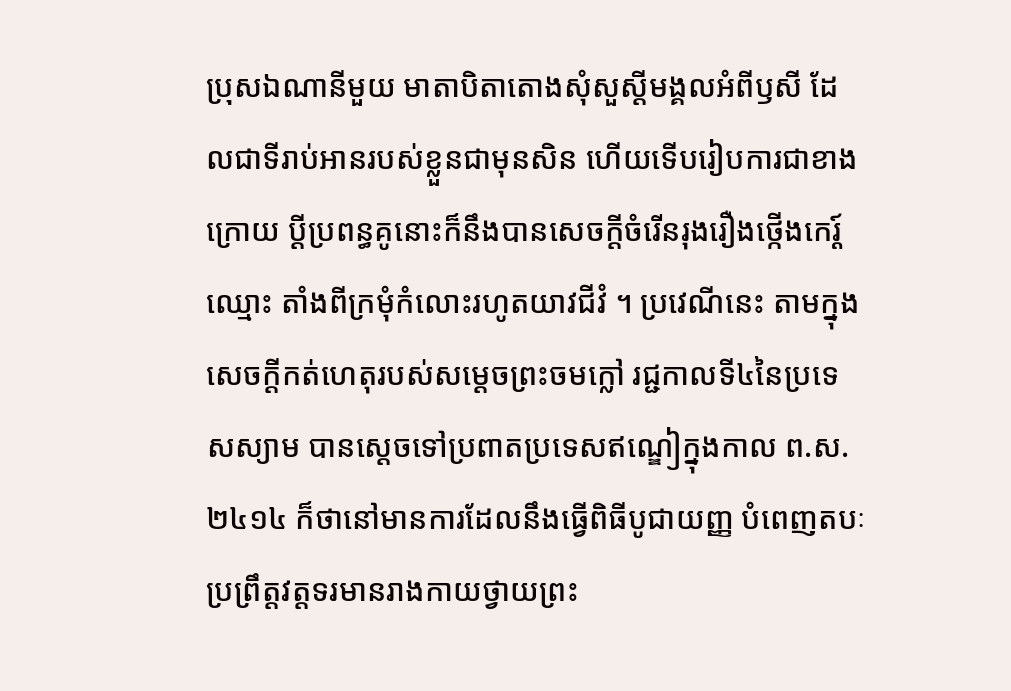ប្រុសឯណានីមួយ មាតាបិតាតោងសុំសួស្ដីមង្គលអំពីឫសី ដែលជាទីរាប់អានរបស់ខ្លួនជាមុនសិន ហើយទើបរៀបការជាខាងក្រោយ ប្ដីប្រពន្ធគូនោះក៏នឹងបានសេចក្ដីចំរើនរុងរឿងថ្កើងកេរ្ត៍ឈ្មោះ តាំងពីក្រមុំកំលោះរហូតយាវជីវំ ។ ប្រវេណីនេះ តាមក្នុងសេចក្ដីកត់ហេតុរបស់សម្ដេចព្រះចមក្លៅ រជ្ជកាលទី៤នៃប្រទេសស្យាម បានស្ដេចទៅប្រពាតប្រទេសឥណ្ឌៀក្នុងកាល ព.ស. ២៤១៤ ក៏ថានៅមានការដែលនឹងធ្វើពិធីបូជាយញ្ញ បំពេញតបៈ ប្រព្រឹត្តវត្តទរមានរាងកាយថ្វាយព្រះ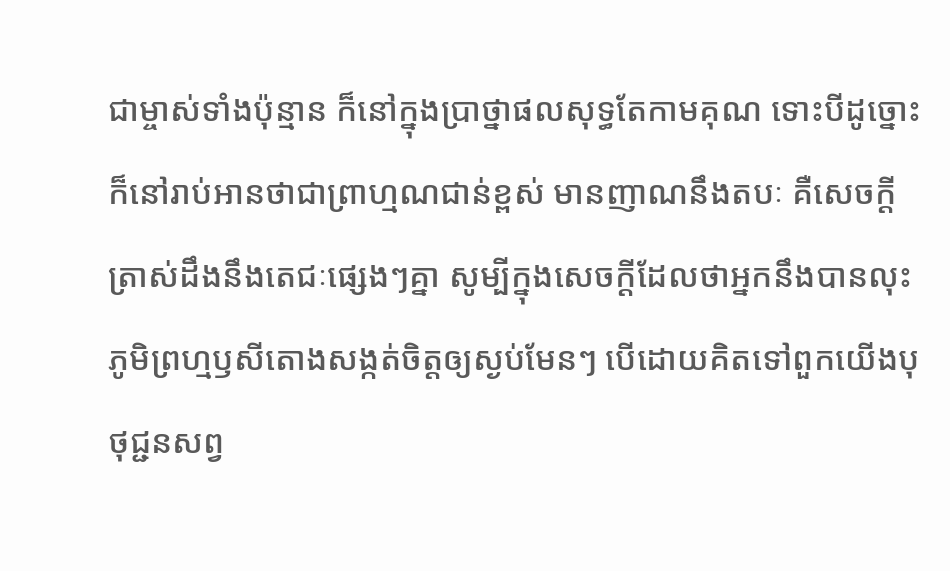ជាម្ចាស់ទាំងប៉ុន្មាន ក៏នៅក្នុងប្រាថ្នាផលសុទ្ធតែកាមគុណ ទោះបីដូច្នោះ ក៏នៅរាប់អានថាជាព្រាហ្មណជាន់ខ្ពស់ មានញាណនឹងតបៈ គឺសេចក្ដីត្រាស់ដឹងនឹងតេជៈផ្សេងៗគ្នា សូម្បីក្នុងសេចក្ដីដែលថាអ្នកនឹងបានលុះភូមិព្រហ្មឫសីតោងសង្កត់ចិត្តឲ្យស្ងប់មែនៗ បើដោយគិតទៅពួកយើងបុថុជ្ជនសព្វ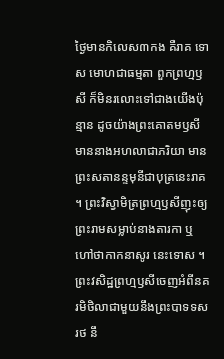ថ្ងៃមានកិលេស៣កង គឺរាគ ទោស មោហជាធម្មតា ពួកព្រហ្មឫសី ក៏មិនរលោះទៅជាងយើងប៉ុន្មាន ដូចយ៉ាងព្រះគោតមឫសីមាននាងអហលាជាភរិយា មានព្រះសតានន្ទមុនីជាបុត្រនេះរាគ ។ ព្រះវិស្វាមិត្រព្រហ្មឫសីញុះឲ្យព្រះរាមសម្លាប់នាងតារកា ឬហៅថាកាកនាសូរ នេះទោស ។ ព្រះវសិដ្ឋព្រហ្មឫសីចេញអំពីនគរមិថិលាជាមួយនឹងព្រះបាទទសរថ នឹ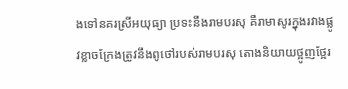ងទៅនគរស្រីអយុធ្យា ប្រទះនឹងរាមបរសុ គឺរាមាសូរក្នុងរវាងផ្លូវខ្លាចក្រែងត្រូវនឹងពូថៅរបស់រាមបរសុ តោងនិយាយថ្អូញថ្អែរ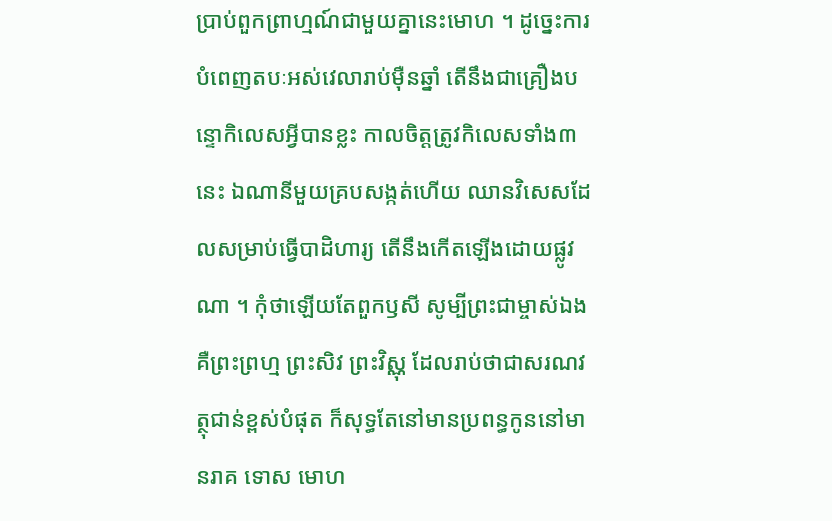ប្រាប់ពួកព្រាហ្មណ៍ជាមួយគ្នានេះមោហ ។ ដូច្នេះការបំពេញតបៈអស់វេលារាប់ម៉ឺនឆ្នាំ តើនឹងជាគ្រឿងបន្ទោកិលេសអ្វីបានខ្លះ កាលចិត្តត្រូវកិលេសទាំង៣នេះ ឯណានីមួយគ្របសង្កត់ហើយ ឈានវិសេសដែលសម្រាប់ធ្វើបាដិហារ្យ តើនឹងកើតឡើងដោយផ្លូវណា ។ កុំថាឡើយតែពួកឫសី សូម្បីព្រះជាម្ចាស់ឯង គឺព្រះព្រហ្ម ព្រះសិវ ព្រះវិស្ណុ ដែលរាប់ថាជាសរណវត្ថុជាន់ខ្ពស់បំផុត ក៏សុទ្ធតែនៅមានប្រពន្ធកូននៅមានរាគ ទោស មោហ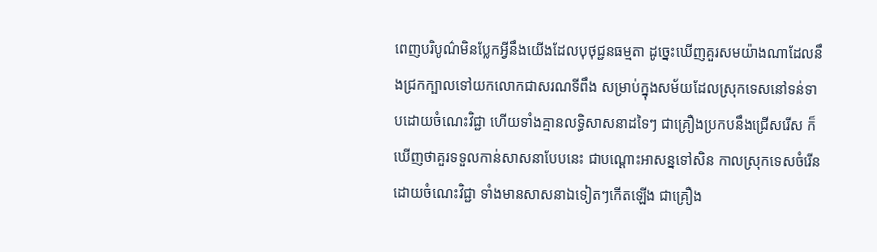ពេញបរិបូណ៌មិនប្លែកអ្វីនឹងយើងដែលបុថុជ្ជនធម្មតា ដូច្នេះឃើញគួរសមយ៉ាងណាដែលនឹងជ្រកក្បាលទៅយកលោកជាសរណទីពឹង សម្រាប់ក្នុងសម័យដែលស្រុកទេសនៅទន់ទាបដោយចំណេះវិជ្ជា ហើយទាំងគ្មានលទ្ធិសាសនាដទៃៗ ជាគ្រឿងប្រកបនឹងជ្រើសរើស ក៏ឃើញថាគួរទទួលកាន់សាសនាបែបនេះ ជាបណ្ដោះអាសន្នទៅសិន កាលស្រុកទេសចំរើនដោយចំណេះវិជ្ជា ទាំងមានសាសនាឯទៀតៗកើតឡើង ជាគ្រឿង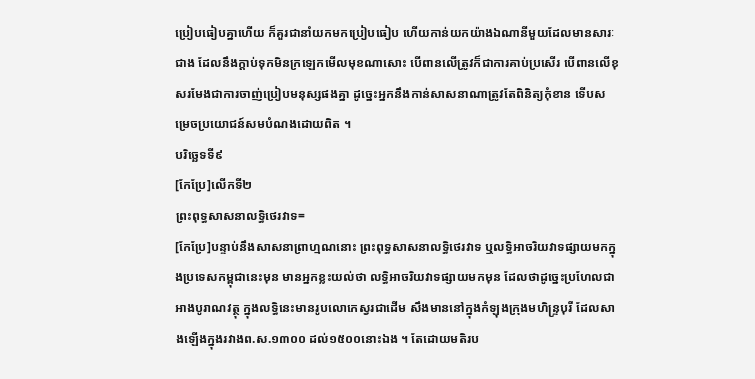ប្រៀបធៀបគ្នាហើយ ក៏គួរជានាំយកមកប្រៀបធៀប ហើយកាន់យកយ៉ាងឯណានីមួយដែលមានសារៈជាង ដែលនឹងក្ដាប់ទុកមិនក្រឡេកមើលមុខណាសោះ បើពានលើត្រូវក៏ជាការគាប់ប្រសើរ បើពានលើខុសរមែងជាការចាញ់ប្រៀបមនុស្សផងគ្នា ដូច្នេះអ្នកនឹងកាន់សាសនាណាត្រូវតែពិនិត្យកុំខាន ទើបសម្រេចប្រយោជន៍សមបំណងដោយពិត ។
បរិច្ឆេទទី៩
[កែប្រែ]លើកទី២
ព្រះពុទ្ធសាសនាលទ្ធិថេរវាទ=
[កែប្រែ]បន្ទាប់នឹងសាសនាព្រាហ្មណនោះ ព្រះពុទ្ធសាសនាលទ្ធិថេរវាទ ឬលទ្ធិអាចរិយវាទផ្សាយមកក្នុងប្រទេសកម្ពុជានេះមុន មានអ្នកខ្លះយល់ថា លទ្ធិអាចរិយវាទផ្សាយមកមុន ដែលថាដូច្នេះប្រហែលជាអាងបូរាណវត្ថុ ក្នុងលទ្ធិនេះមានរូបលោកេស្វរជាដើម សឹងមាននៅក្នុងកំឡុងក្រុងមហិន្រ្ទបុរី ដែលសាងឡើងក្នុងរវាងព.ស.១៣០០ ដល់១៥០០នោះឯង ។ តែដោយមតិរប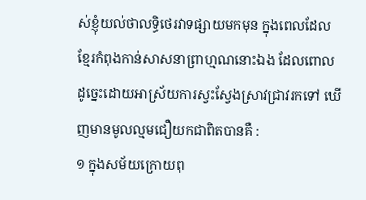ស់ខ្ញុំយល់ថាលទ្ធិថេរវាទផ្សាយមកមុន ក្នុងពេលដែលខ្មែរកំពុងកាន់សាសនាព្រាហ្មណនោះឯង ដែលពោលដូច្នេះដោយអាស្រ័យការស្វះស្វែងស្រាវជ្រាវរកទៅ ឃើញមានមូលល្មមជឿយកជាពិតបានគឺ :
១ ក្នុងសម័យក្រោយពុ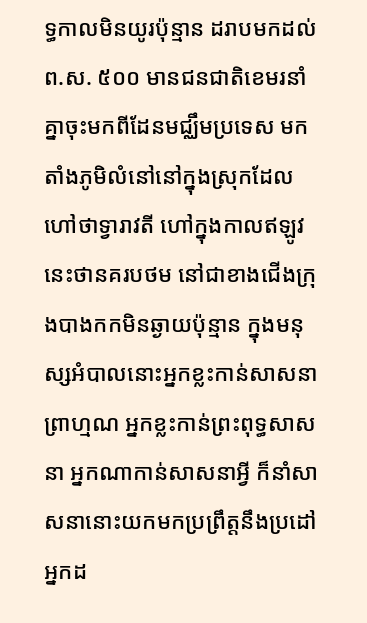ទ្ធកាលមិនយូរប៉ុន្មាន ដរាបមកដល់ព.ស. ៥០០ មានជនជាតិខេមរនាំគ្នាចុះមកពីដែនមជ្ឈឹមប្រទេស មកតាំងភូមិលំនៅនៅក្នុងស្រុកដែលហៅថាទ្វារាវតី ហៅក្នុងកាលឥឡូវនេះថានគរបថម នៅជាខាងជើងក្រុងបាងកកមិនឆ្ងាយប៉ុន្មាន ក្នុងមនុស្សអំបាលនោះអ្នកខ្លះកាន់សាសនាព្រាហ្មណ អ្នកខ្លះកាន់ព្រះពុទ្ធសាសនា អ្នកណាកាន់សាសនាអ្វី ក៏នាំសាសនានោះយកមកប្រព្រឹត្តនឹងប្រដៅអ្នកដ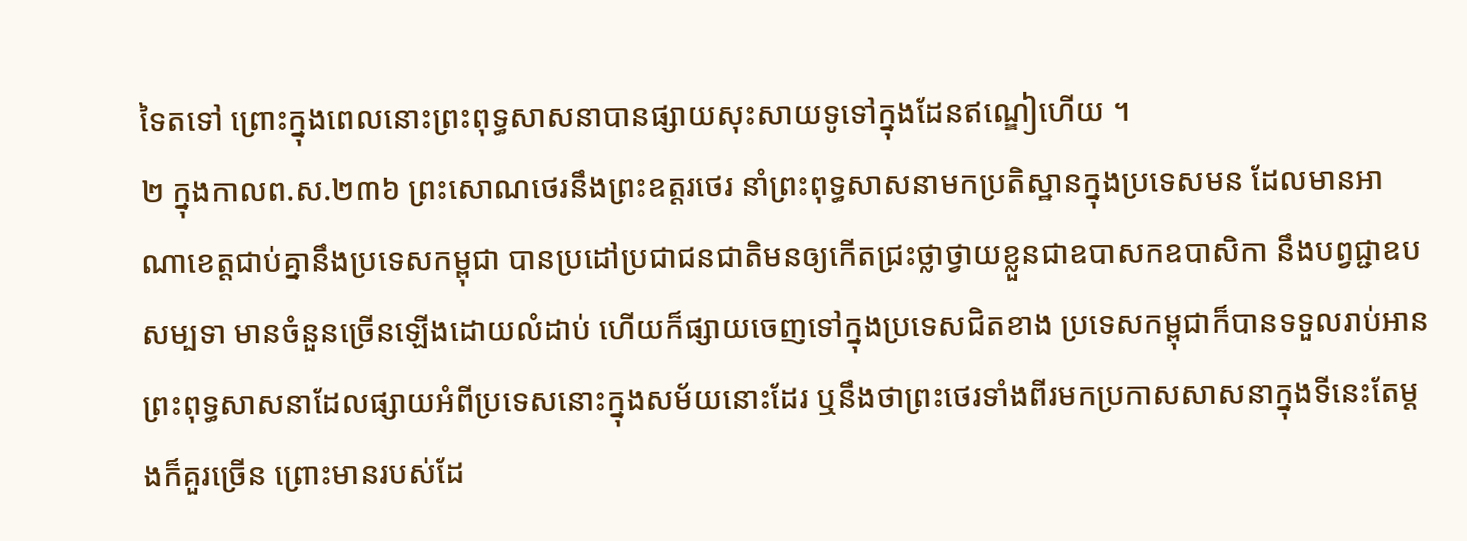ទៃតទៅ ព្រោះក្នុងពេលនោះព្រះពុទ្ធសាសនាបានផ្សាយសុះសាយទូទៅក្នុងដែនឥណ្ឌៀហើយ ។
២ ក្នុងកាលព.ស.២៣៦ ព្រះសោណថេរនឹងព្រះឧត្ដរថេរ នាំព្រះពុទ្ធសាសនាមកប្រតិស្ឋានក្នុងប្រទេសមន ដែលមានអាណាខេត្តជាប់គ្នានឹងប្រទេសកម្ពុជា បានប្រដៅប្រជាជនជាតិមនឲ្យកើតជ្រះថ្លាថ្វាយខ្លួនជាឧបាសកឧបាសិកា នឹងបព្វជ្ជាឧបសម្បទា មានចំនួនច្រើនឡើងដោយលំដាប់ ហើយក៏ផ្សាយចេញទៅក្នុងប្រទេសជិតខាង ប្រទេសកម្ពុជាក៏បានទទួលរាប់អានព្រះពុទ្ធសាសនាដែលផ្សាយអំពីប្រទេសនោះក្នុងសម័យនោះដែរ ឬនឹងថាព្រះថេរទាំងពីរមកប្រកាសសាសនាក្នុងទីនេះតែម្ដងក៏គួរច្រើន ព្រោះមានរបស់ដែ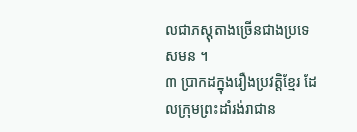លជាភស្តុតាងច្រើនជាងប្រទេសមន ។
៣ ប្រាកដក្នុងរឿងប្រវត្តិខ្មែរ ដែលក្រុមព្រះដាំរង់រាជាន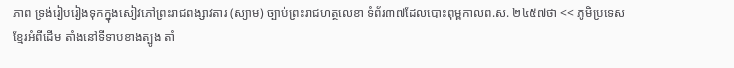ភាព ទ្រង់រៀបរៀងទុកក្នុងសៀវភៅព្រះរាជពង្សាវតារ (ស្យាម) ច្បាប់ព្រះរាជហត្ថលេខា ទំព័រ៣៧ដែលបោះពុម្ពកាលព.ស. ២៤៥៧ថា << ភូមិប្រទេសខ្មែរអំពីដើម តាំងនៅទីទាបខាងត្បូង តាំ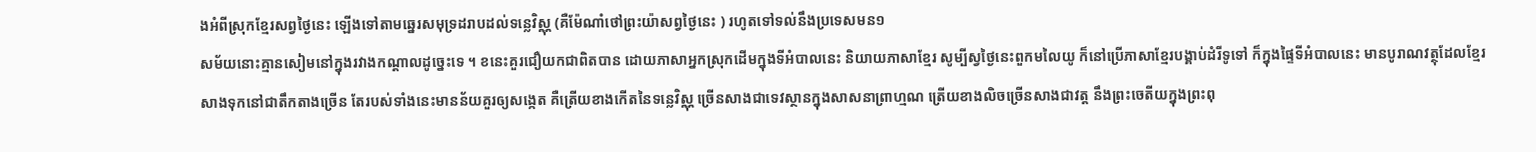ងអំពីស្រុកខ្មែរសព្វថ្ងៃនេះ ឡើងទៅតាមឆ្នេរសមុទ្រដរាបដល់ទន្លេវិស្ណុ (គឺម៉ែណាំថៅព្រះយ៉ាសព្វថ្ងៃនេះ ) រហូតទៅទល់នឹងប្រទេសមន១
សម័យនោះគ្មានសៀមនៅក្នុងរវាងកណ្ដាលដូច្នេះទេ ។ ខនេះគួរជឿយកជាពិតបាន ដោយភាសាអ្នកស្រុកដើមក្នុងទីអំបាលនេះ និយាយភាសាខ្មែរ សូម្បីស្វថ្ងៃនេះពួកមលៃយូ ក៏នៅប្រើភាសាខ្មែរបង្គាប់ដំរីទូទៅ ក៏ក្នុងផ្ទៃទីអំបាលនេះ មានបូរាណវត្ថុដែលខ្មែរសាងទុកនៅជាតឹកតាងច្រើន តែរបស់ទាំងនេះមានន័យគួរឲ្យសង្កេត គឺត្រើយខាងកើតនៃទន្លេវិស្ណុ ច្រើនសាងជាទេវស្ថានក្នុងសាសនាព្រាហ្មណ ត្រើយខាងលិចច្រើនសាងជាវត្ត នឹងព្រះចេតីយក្នុងព្រះពុ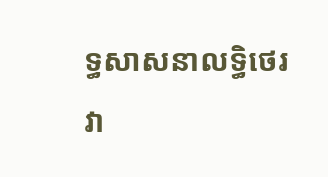ទ្ធសាសនាលទ្ធិថេរវា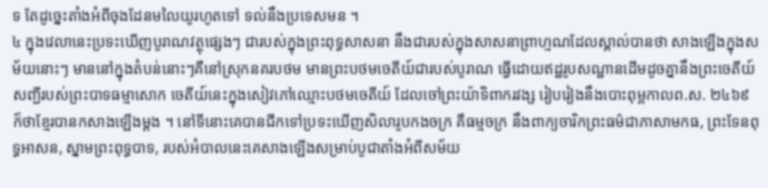ទ តែដូច្នេះតាំងអំពីចុងដែនមលៃយូរហូតទៅ ទល់នឹងប្រទេសមន ។
៤ ក្នុងវេលានេះប្រទះឃើញបូរាណវត្ថុផ្សេងៗ ជារបស់ក្នុងព្រះពុទ្ធសាសនា នឹងជារបស់ក្នុងសាសនាព្រាហ្មណដែលស្គាល់បានថា សាងឡើងក្នុងសម័យនោះៗ មាននៅក្នុងតំបន់នោះៗគឺនៅស្រុកនគរបថម មានព្រះបថមចេតីយ៍ជារបស់បូរាណ ធ្វើដោយឥដ្ឋរូបសណ្ឋានដើមដូចគ្នានឹងព្រះចេតីយ៍សញ្ជីរបស់ព្រះបាទធម្មាសោក ចេតីយ៍នេះក្នុងសៀវភៅឈ្មោះបថមចេតីយ៍ ដែលចៅព្រះយ៉ាទិពាករវង្ស រៀបរៀងនឹងបោះពុម្ពកាលព.ស. ២៤៦៩ ក៏ថាខ្មែរបានកសាងឡើងម្ដង ។ នៅទីនោះគេបានជីកទៅប្រទះឃើញសិលារូបកងចក្រ គឺធម្មចក្រ នឹងពាក្យចារិកព្រះធម៌ជាភាសាមកធ, ព្រះទែនពុទ្ធអាសន, ស្នាមព្រះពុទ្ធបាទ, របស់អំបាលនេះគេសាងឡើងសម្រាប់បូជាតាំងអំពីសម័យ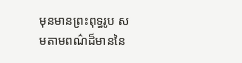មុនមានព្រះពុទ្ធរូប សមតាមពណ៌ដ៏មាននៃ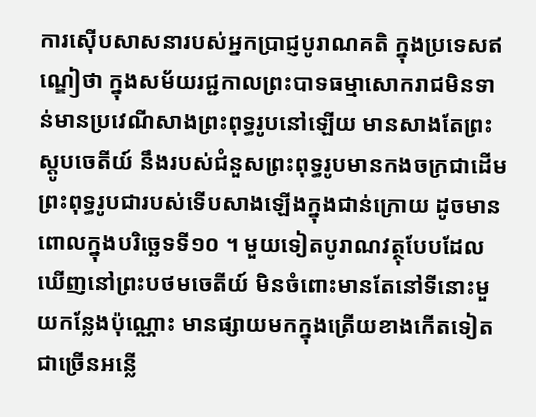ការស៊ើបសាសនារបស់អ្នកប្រាជ្ញបូរាណគតិ ក្នុងប្រទេសឥណ្ឌៀថា ក្នុងសម័យរជ្ជកាលព្រះបាទធម្មាសោករាជមិនទាន់មានប្រវេណីសាងព្រះពុទ្ធរូបនៅឡើយ មានសាងតែព្រះស្តូបចេតីយ៍ នឹងរបស់ជំនួសព្រះពុទ្ធរូបមានកងចក្រជាដើម ព្រះពុទ្ធរូបជារបស់ទើបសាងឡើងក្នុងជាន់ក្រោយ ដូចមានពោលក្នុងបរិច្ឆេទទី១០ ។ មួយទៀតបូរាណវត្ថុបែបដែលឃើញនៅព្រះបថមចេតីយ៍ មិនចំពោះមានតែនៅទីនោះមួយកន្លែងប៉ុណ្ណោះ មានផ្សាយមកក្នុងត្រើយខាងកើតទៀតជាច្រើនអន្លើ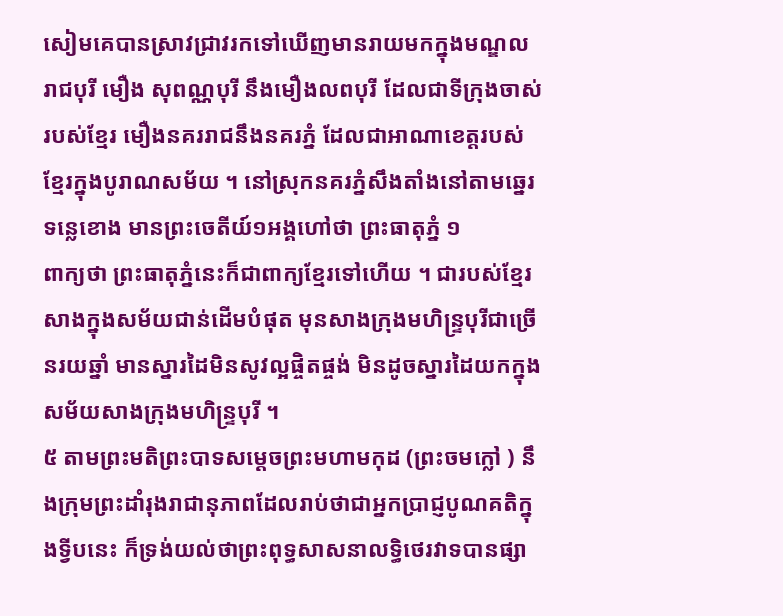សៀមគេបានស្រាវជ្រាវរកទៅឃើញមានរាយមកក្នុងមណ្ឌលរាជបុរី មឿង សុពណ្ណបុរី នឹងមឿងលពបុរី ដែលជាទីក្រុងចាស់របស់ខ្មែរ មឿងនគររាជនឹងនគរភ្នំ ដែលជាអាណាខេត្តរបស់ខ្មែរក្នុងបូរាណសម័យ ។ នៅស្រុកនគរភ្នំសឹងតាំងនៅតាមឆ្នេរទន្លេខោង មានព្រះចេតីយ៍១អង្គហៅថា ព្រះធាតុភ្នំ ១
ពាក្យថា ព្រះធាតុភ្នំនេះក៏ជាពាក្យខ្មែរទៅហើយ ។ ជារបស់ខ្មែរសាងក្នុងសម័យជាន់ដើមបំផុត មុនសាងក្រុងមហិន្រ្ទបុរីជាច្រើនរយឆ្នាំ មានស្នារដៃមិនសូវល្អផ្ចិតផ្ចង់ មិនដូចស្នារដៃយកក្នុងសម័យសាងក្រុងមហិន្រ្ទបុរី ។
៥ តាមព្រះមតិព្រះបាទសម្ដេចព្រះមហាមកុដ (ព្រះចមក្លៅ ) នឹងក្រុមព្រះដាំរុងរាជានុភាពដែលរាប់ថាជាអ្នកប្រាជ្ញបូណគតិក្នុងទ្វីបនេះ ក៏ទ្រង់យល់ថាព្រះពុទ្ធសាសនាលទ្ធិថេរវាទបានផ្សា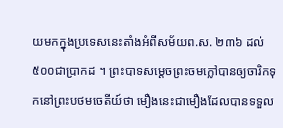យមកក្នុងប្រទេសនេះតាំងអំពីសម័យព.ស. ២៣៦ ដល់៥០០ជាប្រាកដ ។ ព្រះបាទសម្ដេចព្រះចមក្លៅបានឲ្យចារិកទុកនៅព្រះបថមចេតីយ៍ថា មឿងនេះជាមឿងដែលបានទទួល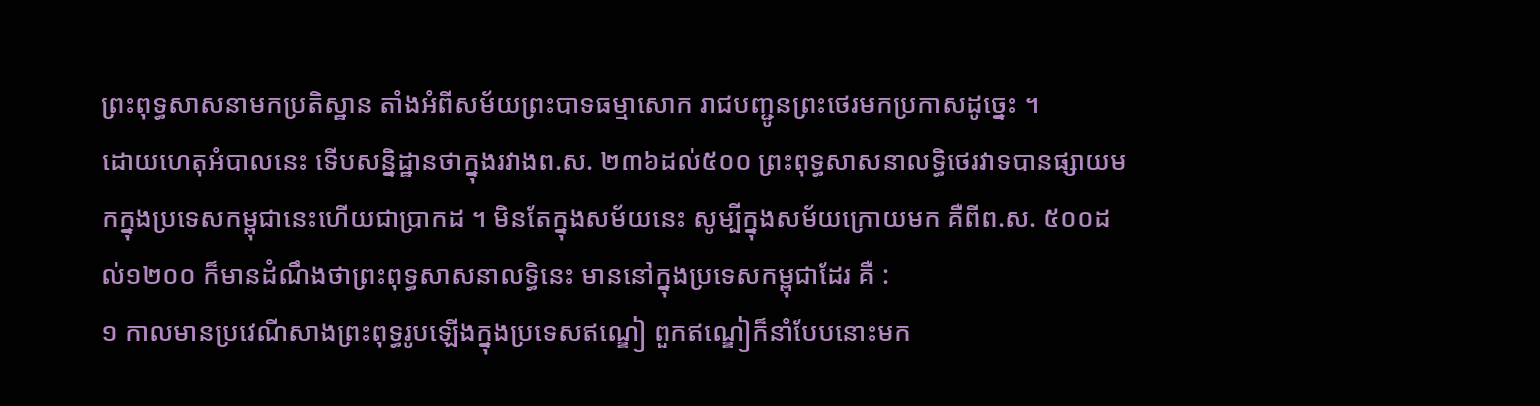ព្រះពុទ្ធសាសនាមកប្រតិស្ឋាន តាំងអំពីសម័យព្រះបាទធម្មាសោក រាជបញ្ជូនព្រះថេរមកប្រកាសដូច្នេះ ។
ដោយហេតុអំបាលនេះ ទើបសន្និដ្ឋានថាក្នុងរវាងព.ស. ២៣៦ដល់៥០០ ព្រះពុទ្ធសាសនាលទ្ធិថេរវាទបានផ្សាយមកក្នុងប្រទេសកម្ពុជានេះហើយជាប្រាកដ ។ មិនតែក្នុងសម័យនេះ សូម្បីក្នុងសម័យក្រោយមក គឺពីព.ស. ៥០០ដល់១២០០ ក៏មានដំណឹងថាព្រះពុទ្ធសាសនាលទ្ធិនេះ មាននៅក្នុងប្រទេសកម្ពុជាដែរ គឺ :
១ កាលមានប្រវេណីសាងព្រះពុទ្ធរូបឡើងក្នុងប្រទេសឥណ្ឌៀ ពួកឥណ្ឌៀក៏នាំបែបនោះមក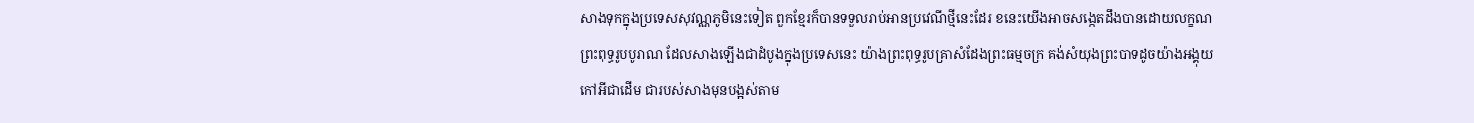សាងទុកក្នុងប្រទេសសុវណ្ណភូមិនេះទៀត ពួកខ្មែរក៏បានទទួលរាប់អានប្រវេណីថ្មីនេះដែរ ខនេះយើងអាចសង្កេតដឹងបានដោយលក្ខណព្រះពុទ្ធរូបបូរាណ ដែលសាងឡើងជាដំបូងក្នុងប្រទេសនេះ យ៉ាងព្រះពុទ្ធរូបគ្រាសំដែងព្រះធម្មចក្រ គង់សំយុងព្រះបាទដូចយ៉ាងអង្គុយកៅអីជាដើម ជារបស់សាងមុនបង្អស់តាម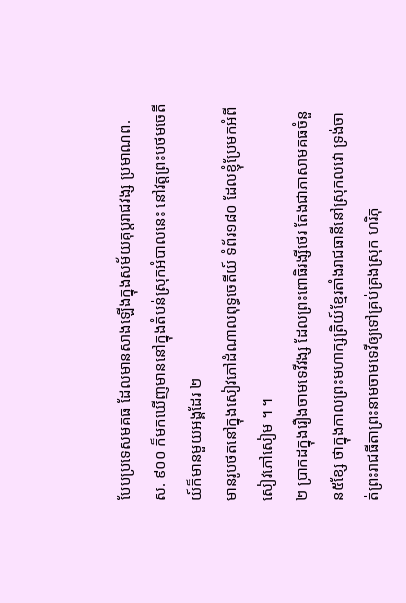បែបប្រទេសមគធ ដែលមានសាងឡើងក្នុងសម័យគុប្ដរាជវង្ស ប្រមាណព.ស. ៩០០ ក៏មកឃើញមាននៅក្នុងតំបន់ស្រុកអំបាលនេះ នៅវត្តព្រះបថមចេតីយ៍ក៏មានមួយអង្គដែរ ២
មានរូបថតនៅក្នុងសៀវភៅដំណាលពុទ្ធចេតីយ៍ ទំព័រ១៨០ ដែលខ្ញុំប្រែមកអំពីសៀវភៅសៀម ។ ។
២ ប្រាកដក្នុងរឿងចាមទេវីវង្ស ដែលព្រះពោធិរង្សីថេរ តែងជាភាសាមគធចំនួន៥ខ្សែ ថាក្នុងកាលព្រះមហាក្សត្រិយ៍ខ្មែរតាំងរាជធានីនៅស្រុកលវោ ទ្រង់ចាត់ព្រះរាជធីតាព្រះនាមចាមទេវីឲ្យទៅគ្រប់គ្រងស្រុក ហរិភុ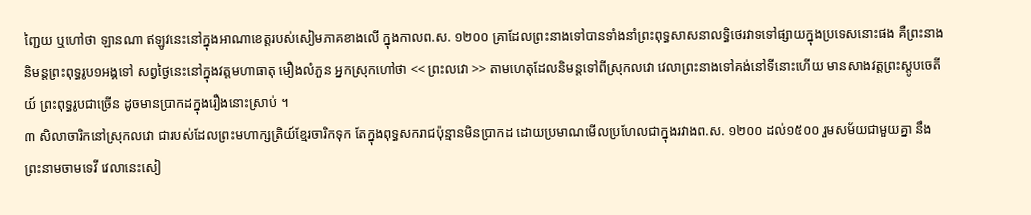ញ្ជៃយ ឬហៅថា ឡានណា ឥឡូវនេះនៅក្នុងអាណាខេត្តរបស់សៀមភាគខាងលើ ក្នុងកាលព.ស. ១២០០ គ្រាដែលព្រះនាងទៅបានទាំងនាំព្រះពុទ្ធសាសនាលទ្ធិថេរវាទទៅផ្សាយក្នុងប្រទេសនោះផង គឺព្រះនាងនិមន្តព្រះពុទ្ធរូប១អង្គទៅ សព្វថ្ងៃនេះនៅក្នុងវត្តមហាធាតុ មឿងលំភួន អ្នកស្រុកហៅថា << ព្រះលវោ >> តាមហេតុដែលនិមន្តទៅពីស្រុកលវោ វេលាព្រះនាងទៅគង់នៅទីនោះហើយ មានសាងវត្តព្រះស្តូបចេតីយ៍ ព្រះពុទ្ធរូបជាច្រើន ដូចមានប្រាកដក្នុងរឿងនោះស្រាប់ ។
៣ សិលាចារិកនៅស្រុកលវោ ជារបស់ដែលព្រះមហាក្សត្រិយ៍ខ្មែរចារិកទុក តែក្នុងពុទ្ធសករាជប៉ុន្មានមិនប្រាកដ ដោយប្រមាណមើលប្រហែលជាក្នុងរវាងព.ស. ១២០០ ដល់១៥០០ រួមសម័យជាមួយគ្នា នឹងព្រះនាមចាមទេវី វេលានេះសៀ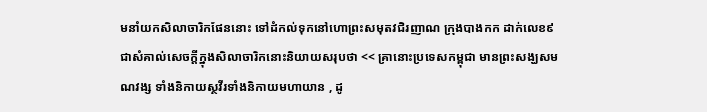មនាំយកសិលាចារិកផែននោះ ទៅដំកល់ទុកនៅហោព្រះសមុតវជិរញាណ ក្រុងបាងកក ដាក់លេខ៩ជាសំគាល់សេចក្ដីក្នុងសិលាចារិកនោះនិយាយសរុបថា << គ្រានោះប្រទេសកម្ពុជា មានព្រះសង្ឃសមណវង្ស ទាំងនិកាយស្ថវីរទាំងនិកាយមហាយាន , ដូ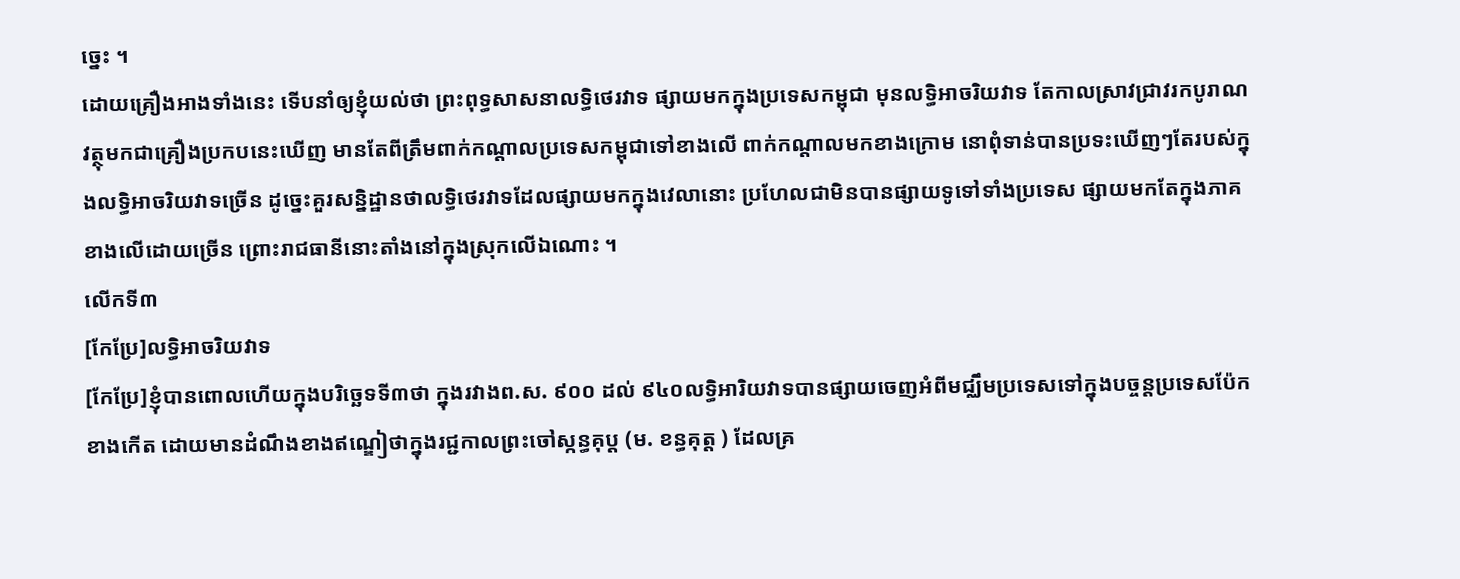ច្នេះ ។
ដោយគ្រឿងអាងទាំងនេះ ទើបនាំឲ្យខ្ញុំយល់ថា ព្រះពុទ្ធសាសនាលទ្ធិថេរវាទ ផ្សាយមកក្នុងប្រទេសកម្ពុជា មុនលទ្ធិអាចរិយវាទ តែកាលស្រាវជ្រាវរកបូរាណវត្ថុមកជាគ្រឿងប្រកបនេះឃើញ មានតែពីត្រឹមពាក់កណ្ដាលប្រទេសកម្ពុជាទៅខាងលើ ពាក់កណ្ដាលមកខាងក្រោម នោពុំទាន់បានប្រទះឃើញៗតែរបស់ក្នុងលទ្ធិអាចរិយវាទច្រើន ដូច្នេះគួរសន្និដ្ឋានថាលទ្ធិថេរវាទដែលផ្សាយមកក្នុងវេលានោះ ប្រហែលជាមិនបានផ្សាយទូទៅទាំងប្រទេស ផ្សាយមកតែក្នុងភាគខាងលើដោយច្រើន ព្រោះរាជធានីនោះតាំងនៅក្នុងស្រុកលើឯណោះ ។
លើកទី៣
[កែប្រែ]លទ្ធិអាចរិយវាទ
[កែប្រែ]ខ្ញុំបានពោលហើយក្នុងបរិច្ឆេទទី៣ថា ក្នុងរវាងព.ស. ៩០០ ដល់ ៩៤០លទ្ធិអារិយវាទបានផ្សាយចេញអំពីមជ្ឈឹមប្រទេសទៅក្នុងបច្ចន្តប្រទេសប៉ែកខាងកើត ដោយមានដំណឹងខាងឥណ្ឌៀថាក្នុងរជ្ជកាលព្រះចៅស្កន្ធគុប្ដ (ម. ខន្ធគុត្ត ) ដែលគ្រ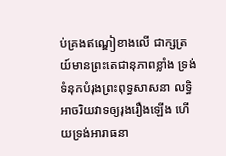ប់គ្រងឥណ្ឌៀខាងលើ ជាក្សត្រយ៍មានព្រះតេជានុភាពខ្លាំង ទ្រង់ទំនុកបំរុងព្រះពុទ្ធសាសនា លទ្ធិអាចរិយវាទឲ្យរុងរឿងឡើង ហើយទ្រង់អារាធនា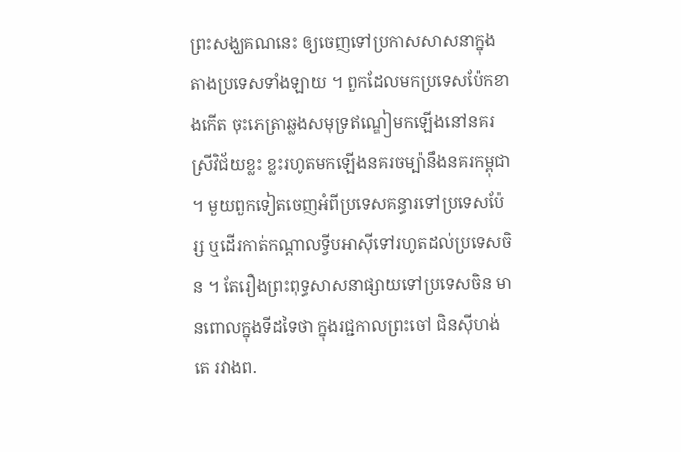ព្រះសង្ឃគណនេះ ឲ្យចេញទៅប្រកាសសាសនាក្នុងតាងប្រទេសទាំងឡាយ ។ ពួកដែលមកប្រទេសប៉ែកខាងកើត ចុះភេត្រាឆ្លងសមុទ្រឥណ្ឌៀមកឡើងនៅនគរស្រីវិជ័យខ្លះ ខ្លះរហូតមកឡើងនគរចម្ប៉ានឹងនគរកម្ពុជា ។ មួយពួកទៀតចេញអំពីប្រទេសគន្ធារទៅប្រទេសប៉ែរ្ស ឬដើរកាត់កណ្ដាលទ្វីបអាស៊ីទៅរហូតដល់ប្រទេសចិន ។ តែរឿងព្រះពុទ្ធសាសនាផ្សាយទៅប្រទេសចិន មានពោលក្នុងទីដទៃថា ក្នុងរជ្ជកាលព្រះចៅ ជិនស៊ីហង់តេ រវាងព.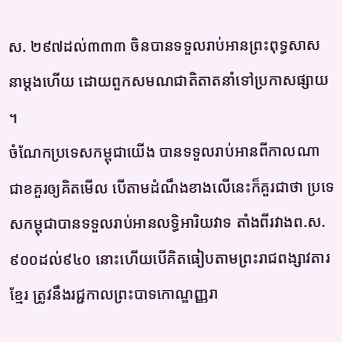ស. ២៩៧ដល់៣៣៣ ចិនបានទទួលរាប់អានព្រះពុទ្ធសាសនាម្ដងហើយ ដោយពួកសមណជាតិតាតនាំទៅប្រកាសផ្សាយ ។
ចំណែកប្រទេសកម្ពុជាយើង បានទទួលរាប់អានពីកាលណា ជាខគួរឲ្យគិតមើល បើតាមដំណឹងខាងលើនេះក៏គួរជាថា ប្រទេសកម្ពុជាបានទទួលរាប់អានលទ្ធិអារិយវាទ តាំងពីរវាងព.ស. ៩០០ដល់៩៤០ នោះហើយបើគិតធៀបតាមព្រះរាជពង្សាវតារខ្មែរ ត្រូវនឹងរជ្ជកាលព្រះបាទកោណ្ឌញ្ញរា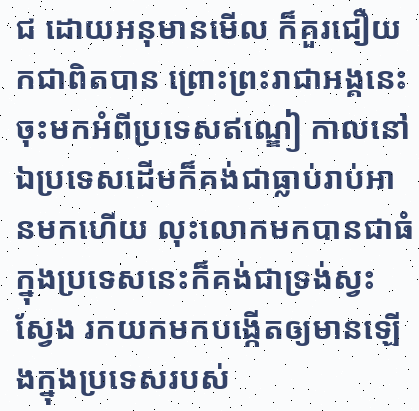ជ ដោយអនុមានមើល ក៏គួរជឿយកជាពិតបាន ព្រោះព្រះរាជាអង្គនេះចុះមកអំពីប្រទេសឥណ្ឌៀ កាលនៅឯប្រទេសដើមក៏គង់ជាធ្លាប់រាប់អានមកហើយ លុះលោកមកបានជាធំក្នុងប្រទេសនេះក៏គង់ជាទ្រង់ស្វះស្វែង រកយកមកបង្កើតឲ្យមានឡើងក្នុងប្រទេសរបស់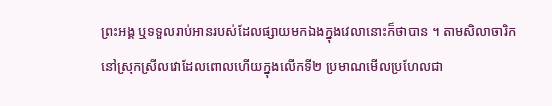ព្រះអង្គ ឬទទួលរាប់អានរបស់ដែលផ្សាយមកឯងក្នុងវេលានោះក៏ថាបាន ។ តាមសិលាចារិកនៅស្រុកស្រីលវោដែលពោលហើយក្នុងលើកទី២ ប្រមាណមើលប្រហែលជា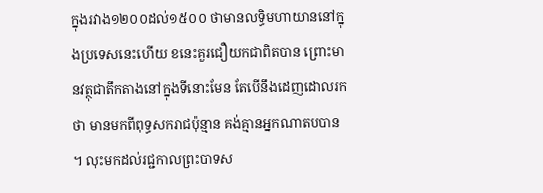ក្នុងរវាង១២០០ដល់១៥០០ ថាមានលទ្ធិមហាយាននៅក្នុងប្រទេសនេះហើយ ខនេះគួរជឿយកជាពិតបាន ព្រោះមានវត្ថុជាតឹកតាងនៅក្នុងទីនោះមែន តែបើនឹងដេញដោលរកថា មានមកពីពុទ្ធសករាជប៉ុន្មាន គង់គ្មានអ្នកណាតបបាន ។ លុះមកដល់រជ្ជកាលព្រះបាទស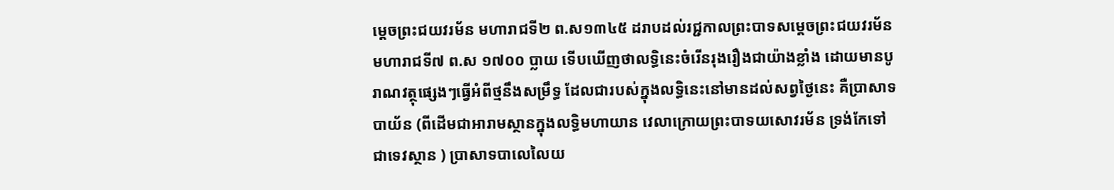ម្ដេចព្រះជយវរម័ន មហារាជទី២ ព.ស១៣៤៥ ដរាបដល់រជ្ជកាលព្រះបាទសម្ដេចព្រះជយវរម័ន មហារាជទី៧ ព.ស ១៧០០ ប្លាយ ទើបឃើញថាលទ្ធិនេះចំរើនរុងរឿងជាយ៉ាងខ្លាំង ដោយមានបូរាណវត្ថុផ្សេងៗធ្វើអំពីថ្មនឹងសម្រឹទ្ធ ដែលជារបស់ក្នុងលទ្ធិនេះនៅមានដល់សព្វថ្ងៃនេះ គឺប្រាសាទបាយ័ន (ពីដើមជាអារាមស្ថានក្នុងលទ្ធិមហាយាន វេលាក្រោយព្រះបាទយសោវរម័ន ទ្រង់កែទៅជាទេវស្ថាន ) ប្រាសាទបាលេលៃយ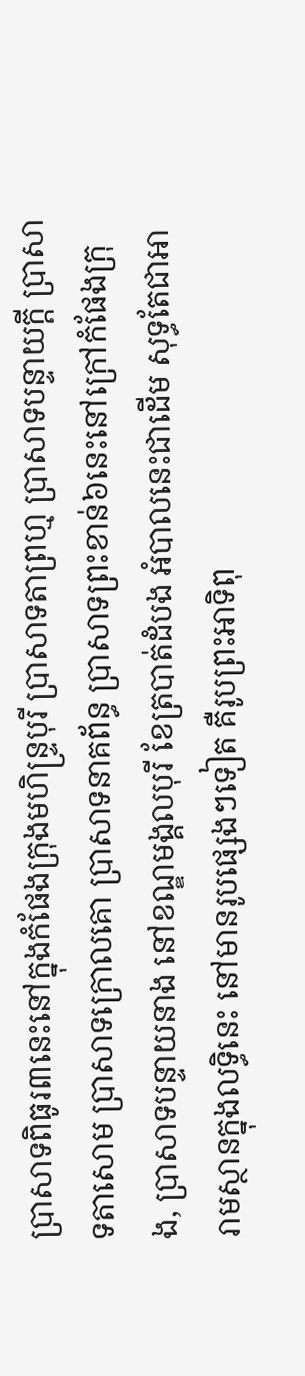ប្រាសាទពិធូរ៣នេះនៅក្នុងកំផែងក្រុងមហិន្រ្ទបុរី ប្រាសាទតាព្រហ្ម ប្រាសាទបន្ទាយក្ដី ប្រាសាទតាសោម ប្រាសាទក្រោលគោ ប្រាសាទនាគព័ន្ធ ប្រាសាទព្រះខាន់៦នេះនៅក្រៅកំផែងក្រុង, ប្រាសាទបន្ទាយនាង នៅខណ្ឌមង្គលបុរី ខែត្របាត់ដំបង អំបាលនេះជាដើម សុទ្ធតែជាអារាមស្ថានក្នុងលទ្ធិនេះ នៅមានរូបផ្សេងៗទៀត គឺរូបព្រះអាទិពុ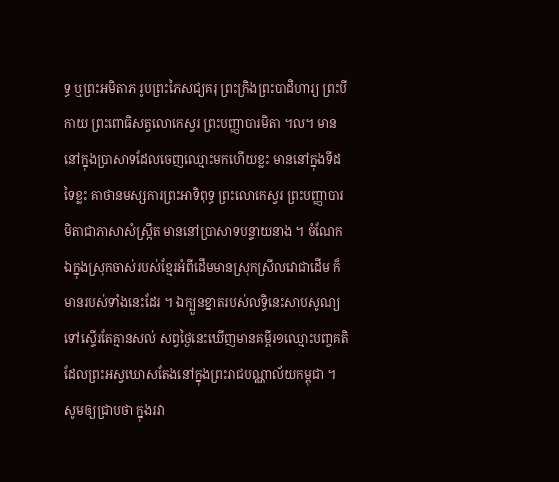ទ្ធ ឬព្រះអមិតាភ រូបព្រះភៃសជ្យគរុ ព្រះក្រិងព្រះបាដិហារ្យ ព្រះបីកាយ ព្រះពោធិសត្វលោកេស្វរ ព្រះបញ្ញាបារមិតា ។ល។ មាននៅក្នុងប្រាសាទដែលចេញឈ្មោះមកហើយខ្លះ មាននៅក្នុងទីដទៃខ្លះ គាថានមស្សការព្រះអាទិពុទ្ធ ព្រះលោកេស្វរ ព្រះបញ្ញាបារមិតាជាភាសាសំស្ក្រឹត មាននៅប្រាសាទបន្ទាយនាង ។ ចំណែកឯក្នុងស្រុកចាស់របស់ខ្មែរអំពីដើមមានស្រុកស្រីលវោជាដើម ក៏មានរបស់ទាំងនេះដែរ ។ ឯក្បួនខ្នាតរបស់លទ្ធិនេះសាបសូណ្យទៅស្ទើរតែគ្មានសល់ សព្វថ្ងៃនេះឃើញមានគម្ពីរ១ឈ្មោះបញ្ចគតិ ដែលព្រះអស្វឃោសតែងនៅក្នុងព្រះរាជបណ្ណាល័យកម្ពុជា ។
សូមឲ្យជ្រាបថា ក្នុងរវា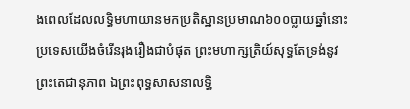ងពេលដែលលទ្ធិមហាយានមកប្រតិស្ឋានប្រមាណ៦០០ប្លាយឆ្នាំនោះ ប្រទេសយើងចំរើនរុងរឿងជាបំផុត ព្រះមហាក្សត្រិយ៍សុទ្ធតែទ្រង់នូវព្រះតេជានុភាព ឯព្រះពុទ្ធសាសនាលទ្ធិ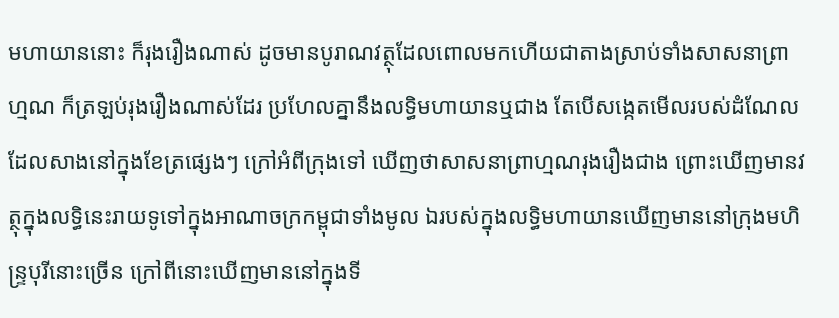មហាយាននោះ ក៏រុងរឿងណាស់ ដូចមានបូរាណវត្ថុដែលពោលមកហើយជាតាងស្រាប់ទាំងសាសនាព្រាហ្មណ ក៏ត្រឡប់រុងរឿងណាស់ដែរ ប្រហែលគ្នានឹងលទ្ធិមហាយានឬជាង តែបើសង្កេតមើលរបស់ដំណែលដែលសាងនៅក្នុងខែត្រផ្សេងៗ ក្រៅអំពីក្រុងទៅ ឃើញថាសាសនាព្រាហ្មណរុងរឿងជាង ព្រោះឃើញមានវត្ថុក្នុងលទ្ធិនេះរាយទូទៅក្នុងអាណាចក្រកម្ពុជាទាំងមូល ឯរបស់ក្នុងលទ្ធិមហាយានឃើញមាននៅក្រុងមហិន្រ្ទបុរីនោះច្រើន ក្រៅពីនោះឃើញមាននៅក្នុងទី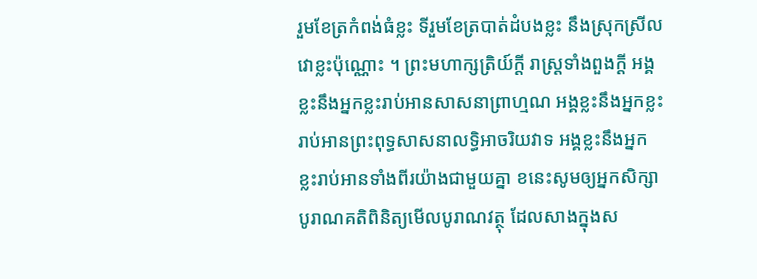រួមខែត្រកំពង់ធំខ្លះ ទីរួមខែត្របាត់ដំបងខ្លះ នឹងស្រុកស្រីលវោខ្លះប៉ុណ្ណោះ ។ ព្រះមហាក្សត្រិយ៍ក្ដី រាស្រ្តទាំងពួងក្ដី អង្គខ្លះនឹងអ្នកខ្លះរាប់អានសាសនាព្រាហ្មណ អង្គខ្លះនឹងអ្នកខ្លះរាប់អានព្រះពុទ្ធសាសនាលទ្ធិអាចរិយវាទ អង្គខ្លះនឹងអ្នកខ្លះរាប់អានទាំងពីរយ៉ាងជាមួយគ្នា ខនេះសូមឲ្យអ្នកសិក្សាបូរាណគតិពិនិត្យមើលបូរាណវត្ថុ ដែលសាងក្នុងស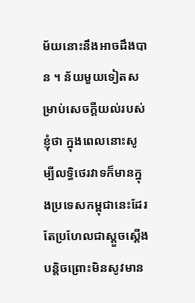ម័យនោះនឹងអាចដឹងបាន ។ ន័យមួយទៀតសម្រាប់សេចក្ដីយល់របស់ខ្ញុំថា ក្នុងពេលនោះសូម្បីលទ្ធិថេរវាទក៏មានក្នុងប្រទេសកម្ពុជានេះដែរ តែប្រហែលជាស្ដួចស្ដើងបន្តិចព្រោះមិនសូវមាន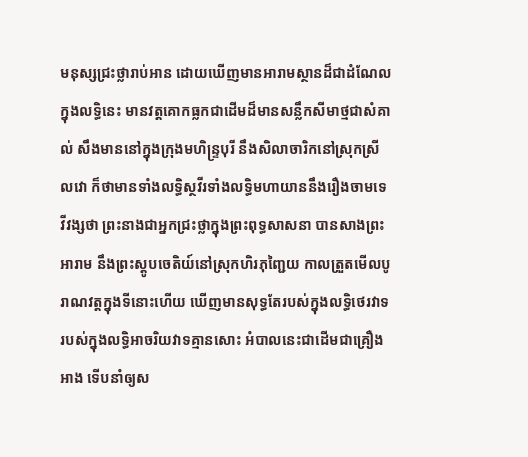មនុស្សជ្រះថ្លារាប់អាន ដោយឃើញមានអារាមស្ថានដ៏ជាដំណែលក្នុងលទ្ធិនេះ មានវត្តគោកធ្លកជាដើមដ៏មានសន្លឹកសីមាថ្មជាសំគាល់ សឹងមាននៅក្នុងក្រុងមហិន្រ្ទបុរី នឹងសិលាចារិកនៅស្រុកស្រីលវោ ក៏ថាមានទាំងលទ្ធិស្ថវីរទាំងលទ្ធិមហាយាននឹងរឿងចាមទេវីវង្សថា ព្រះនាងជាអ្នកជ្រះថ្លាក្នុងព្រះពុទ្ធសាសនា បានសាងព្រះអារាម នឹងព្រះស្តូបចេតិយ៍នៅស្រុកហិរភុញ្ជៃយ កាលត្រួតមើលបូរាណវត្តក្នុងទីនោះហើយ ឃើញមានសុទ្ធតែរបស់ក្នុងលទ្ធិថេរវាទ របស់ក្នុងលទ្ធិអាចរិយវាទគ្មានសោះ អំបាលនេះជាដើមជាគ្រឿងអាង ទើបនាំឲ្យស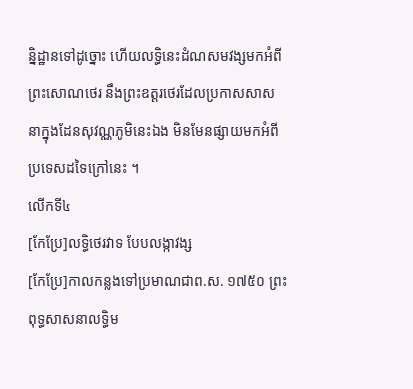ន្និដ្ឋានទៅដូច្នោះ ហើយលទ្ធិនេះដំណសមវង្សមកអំពីព្រះសោណថេរ នឹងព្រះឧត្ដរថេរដែលប្រកាសសាសនាក្នុងដែនសុវណ្ណភូមិនេះឯង មិនមែនផ្សាយមកអំពីប្រទេសដទៃក្រៅនេះ ។
លើកទី៤
[កែប្រែ]លទ្ធិថេរវាទ បែបលង្កាវង្ស
[កែប្រែ]កាលកន្លងទៅប្រមាណជាព.ស. ១៧៥០ ព្រះពុទ្ធសាសនាលទ្ធិម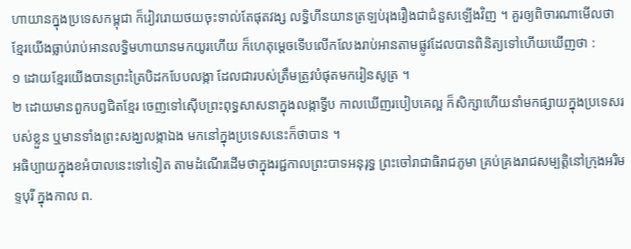ហាយានក្នុងប្រទេសកម្ពុជា ក៏រៀវរោយថយចុះទាល់តែផុតវង្ស លទ្ធិហីនយានត្រឡប់រុងរឿងជាជំនួសឡើងវិញ ។ គួរឲ្យពិចារណាមើលថា ខ្មែរយើងធ្លាប់រាប់អានលទ្ធិមហាយានមកយូរហើយ ក៏ហេតុម្ដេចទើបលើកលែងរាប់អានតាមផ្លូវដែលបានពិនិត្យទៅហើយឃើញថា :
១ ដោយខ្មែរយើងបានព្រះត្រៃបិដកបែបលង្កា ដែលជារបស់ត្រឹមត្រូវបំផុតមករៀនសូត្រ ។
២ ដោយមានពួកបព្វជិតខ្មែរ ចេញទៅស៊ើបព្រះពុទ្ធសាសនាក្នុងលង្កាទ្វីប កាលឃើញរបៀបគេល្អ ក៏សិក្សាហើយនាំមកផ្សាយក្នុងប្រទេសរបស់ខ្លួន ឬមានទាំងព្រះសង្ឃលង្កាឯង មកនៅក្នុងប្រទេសនេះក៏ថាបាន ។
អធិប្បាយក្នុងខអំបាលនេះទៅទៀត តាមដំណើរដើមថាក្នុងរជ្ជកាលព្រះបាទអនុរុទ្ធ ព្រះចៅរាជាធិរាជភូមា គ្រប់គ្រងរាជសម្បត្តិនៅក្រុងអរិមទ្ទបុរី ក្នុងកាល ព.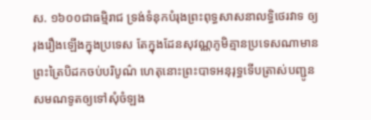ស. ១៦០០ជាធម្មិរាជ ទ្រង់ទំនុកបំរុងព្រះពុទ្ធសាសនាលទ្ធិថេរវាទ ឲ្យរុងរឿងឡើងក្នុងប្រទេស តែក្នុងដែនសុវណ្ណភូមិគ្មានប្រទេសណាមានព្រះត្រៃបិដកចប់បរិបូណ៌ ហេតុនោះព្រះបាទអនុរុទ្ធទើបត្រាស់បញ្ជូនសមណទូតឲ្យទៅសុំចំឡង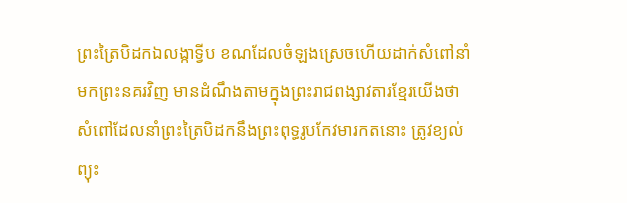ព្រះត្រៃបិដកឯលង្កាទ្វីប ខណដែលចំឡងស្រេចហើយដាក់សំពៅនាំមកព្រះនគរវិញ មានដំណឹងតាមក្នុងព្រះរាជពង្សាវតារខ្មែរយើងថា សំពៅដែលនាំព្រះត្រៃបិដកនឹងព្រះពុទ្ធរូបកែវមារកតនោះ ត្រូវខ្យល់ព្យុះ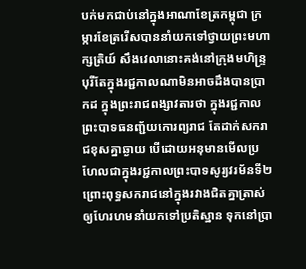បក់មកជាប់នៅក្នុងអាណាខែត្រកម្ពុជា ក្រម្ការខែត្ររើសបាននាំយកទៅថ្វាយព្រះមហាក្សត្រិយ៍ សឹងវេលានោះគង់នៅក្រុងមហិន្រ្ទបុរីតែក្នុងរជ្ជកាលណាមិនអាចដឹងបានប្រាកដ ក្នុងព្រះរាជពង្សាវតារថា ក្នុងរជ្ជកាលព្រះបាទធនញ្ជ័យកោរព្យរាជ តែដាក់សករាជខុសគ្នាឆ្ងាយ បើដោយអនុមានមើលប្រហែលជាក្នុងរជ្ជកាលព្រះបាទសូរ្យវរម័នទី២ ព្រោះពុទ្ធសករាជនៅក្នុងរវាងជិតគ្នាត្រាស់ឲ្យហែរហមនាំយកទៅប្រតិស្ឋាន ទុកនៅប្រា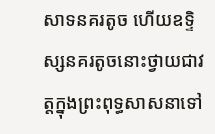សាទនគរតូច ហើយឧទ្ទិស្សនគរតូចនោះថ្វាយជាវត្តក្នុងព្រះពុទ្ធសាសនាទៅ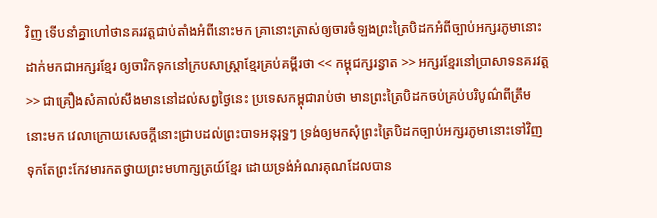វិញ ទើបនាំគ្នាហៅថានគរវត្តជាប់តាំងអំពីនោះមក គ្រានោះត្រាស់ឲ្យចារចំឡងព្រះត្រៃបិដកអំពីច្បាប់អក្សរភូមានោះ ដាក់មកជាអក្សរខ្មែរ ឲ្យចារិកទុកនៅក្របសាស្រ្តាខ្មែរគ្រប់គម្ពីរថា << កម្ពុជក្សរន្វាត >> អក្សរខ្មែរនៅប្រាសាទនគរវត្ត >> ជាគ្រឿងសំគាល់សឹងមាននៅដល់សព្វថ្ងៃនេះ ប្រទេសកម្ពុជារាប់ថា មានព្រះត្រៃបិដកចប់គ្រប់បរិបូណ៌ពីត្រឹមនោះមក វេលាក្រោយសេចក្ដីនោះជ្រាបដល់ព្រះបាទអនុរុទ្ធៗ ទ្រង់ឲ្យមកសុំព្រះត្រៃបិដកច្បាប់អក្សរភូមានោះទៅវិញ ទុកតែព្រះកែវមារកតថ្វាយព្រះមហាក្សត្រយ៍ខ្មែរ ដោយទ្រង់អំណរគុណដែលបាន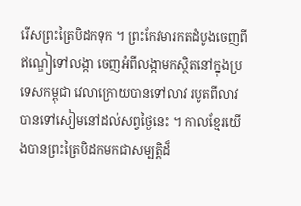រើសព្រះត្រៃបិដកទុក ។ ព្រះកែវមារកតដំបូងចេញពីឥណ្ឌៀទៅលង្កា ចេញអំពីលង្កាមកស្ថិតនៅក្នុងប្រទេសកម្ពុជា វេលាក្រោយបានទៅលាវ របូតពីលាវបានទៅសៀមនៅដល់សព្វថ្ងៃនេះ ។ កាលខ្មែរយើងបានព្រះត្រៃបិដកមកជាសម្បត្តិដ៏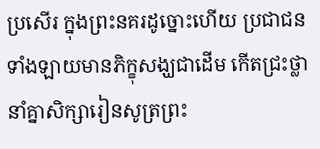ប្រសើរ ក្នុងព្រះនគរដូច្នោះហើយ ប្រជាជនទាំងឡាយមានភិក្ខុសង្ឃជាដើម កើតជ្រះថ្លានាំគ្នាសិក្សារៀនសូត្រព្រះ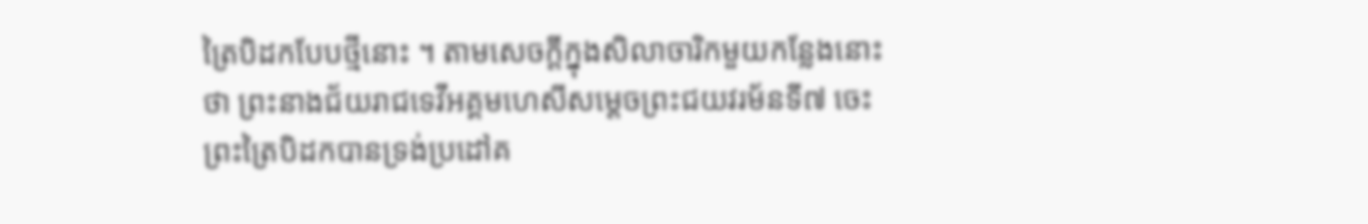ត្រៃបិដកបែបថ្មីនោះ ។ តាមសេចក្ដីក្នុងសិលាចារិកមួយកន្លែងនោះថា ព្រះនាងជ័យរាជទេវីអគ្គមហេសីសម្ដេចព្រះជយវរម័នទី៧ ចេះព្រះត្រៃបិដកបានទ្រង់ប្រដៅគ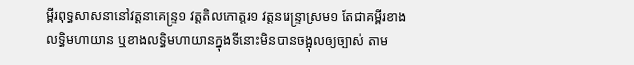ម្ពីរពុទ្ធសាសនានៅវត្តនាគេន្រ្ទ១ វត្តតិលកោត្ដរ១ វត្តនរេន្រ្ទាស្រម១ តែជាគម្ពីរខាងលទ្ធិមហាយាន ឬខាងលទ្ធិមហាយានក្នុងទីនោះមិនបានចង្អុលឲ្យច្បាស់ តាម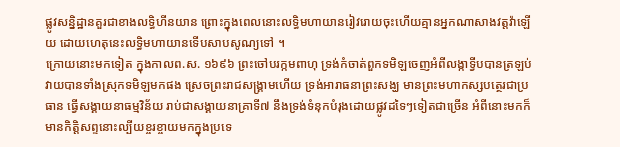ផ្លូវសន្និដ្ឋានគួរជាខាងលទ្ធិហីនយាន ព្រោះក្នុងពេលនោះលទ្ធិមហាយានរៀវរោយចុះហើយគ្មានអ្នកណាសាងវត្តវ៉ាឡើយ ដោយហេតុនេះលទ្ធិមហាយានទើបសាបសូណ្យទៅ ។
ក្រោយនោះមកទៀត ក្នុងកាលព.ស. ១៦៩៦ ព្រះចៅបរក្កមពាហុ ទ្រង់កំចាត់ពួកទមិឡចេញអំពីលង្កាទ្វីបបានត្រឡប់វាយបានទាំងស្រុកទមិឡមកផង ស្រេចព្រះរាជសង្គ្រាមហើយ ទ្រង់អារាធនាព្រះសង្ឃ មានព្រះមហាកស្សបត្ថេរជាប្រធាន ធ្វើសង្គាយនាធម្មវិន័យ រាប់ជាសង្គាយនាគ្រាទី៧ នឹងទ្រង់ទំនុកបំរុងដោយផ្លូវដទៃៗទៀតជាច្រើន អំពីនោះមកក៏មានកិត្តិសព្ទនោះល្បីយខ្ចរខ្ចាយមកក្នុងប្រទេ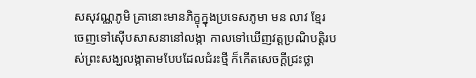សសុវណ្ណភូមិ គ្រានោះមានភិក្ខុក្នុងប្រទេសភូមា មន លាវ ខ្មែរ ចេញទៅស៊ើបសាសនានៅលង្កា កាលទៅឃើញវត្តប្រណិបត្តិរបស់ព្រះសង្ឃលង្កាតាមបែបដែលជំរះថ្មី ក៏កើតសេចក្ដីជ្រះថ្លា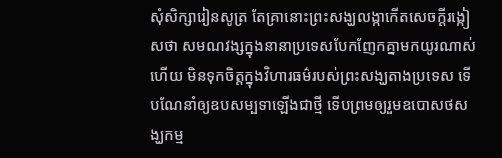សុំសិក្សារៀនសូត្រ តែគ្រានោះព្រះសង្ឃលង្កាកើតសេចក្ដីរង្កៀសថា សមណវង្សក្នុងនានាប្រទេសបែកញែកគ្នាមកយូរណាស់ហើយ មិនទុកចិត្តក្នុងវិហារធម៌របស់ព្រះសង្ឃតាងប្រទេស ទើបណែនាំឲ្យឧបសម្បទាឡើងជាថ្មី ទើបព្រមឲ្យរួមឧបោសថសង្ឃកម្ម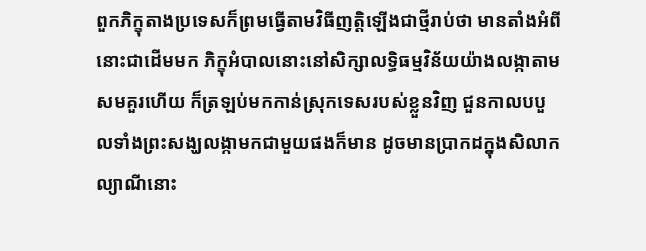ពួកភិក្ខុតាងប្រទេសក៏ព្រមធ្វើតាមវិធីញត្តិឡើងជាថ្មីរាប់ថា មានតាំងអំពីនោះជាដើមមក ភិក្ខុអំបាលនោះនៅសិក្សាលទ្ធិធម្មវិន័យយ៉ាងលង្កាតាមសមគួរហើយ ក៏ត្រឡប់មកកាន់ស្រុកទេសរបស់ខ្លួនវិញ ជួនកាលបបួលទាំងព្រះសង្ឃលង្កាមកជាមួយផងក៏មាន ដូចមានប្រាកដក្នុងសិលាកល្យាណីនោះ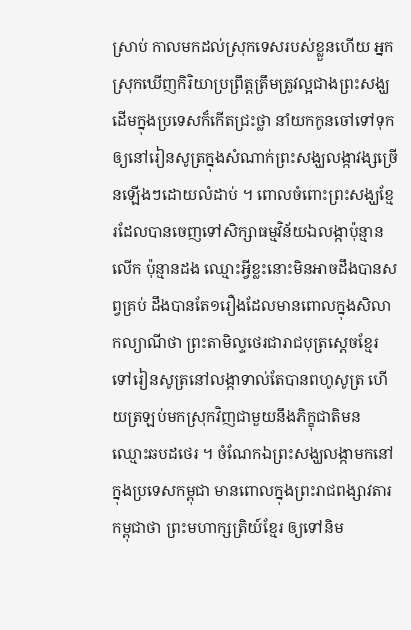ស្រាប់ កាលមកដល់ស្រុកទេសរបស់ខ្លួនហើយ អ្នកស្រុកឃើញកិរិយាប្រព្រឹត្តត្រឹមត្រូវល្អជាងព្រះសង្ឃដើមក្នុងប្រទេសក៏កើតជ្រះថ្លា នាំយកកូនចៅទៅទុកឲ្យនៅរៀនសូត្រក្នុងសំណាក់ព្រះសង្ឃលង្កាវង្សច្រើនឡើងៗដោយលំដាប់ ។ ពោលចំពោះព្រះសង្ឃខ្មែរដែលបានចេញទៅសិក្សាធម្មវិន័យឯលង្កាប៉ុន្មានលើក ប៉ុន្មានដង ឈ្មោះអ្វីខ្លះនោះមិនអាចដឹងបានសព្វគ្រប់ ដឹងបានតែ១រឿងដែលមានពោលក្នុងសិលាកល្យាណីថា ព្រះតាមិល្ទថេរជារាជបុត្រស្ដេចខ្មែរទៅរៀនសូត្រនៅលង្កាទាល់តែបានពហូសូត្រ ហើយត្រឡប់មកស្រុកវិញជាមួយនឹងភិក្ខុជាតិមន ឈ្មោះឆបដថេរ ។ ចំណែកឯព្រះសង្ឃលង្កាមកនៅក្នុងប្រទេសកម្ពុជា មានពោលក្នុងព្រះរាជពង្សាវតារកម្ពុជាថា ព្រះមហាក្សត្រិយ៍ខ្មែរ ឲ្យទៅនិម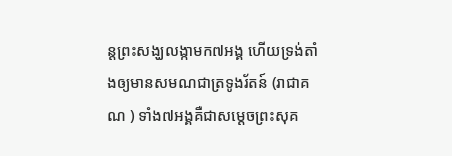ន្តព្រះសង្ឃលង្កាមក៧អង្គ ហើយទ្រង់តាំងឲ្យមានសមណជាត្រទូងរ័តន៍ (រាជាគណ ) ទាំង៧អង្គគឺជាសម្ដេចព្រះសុគ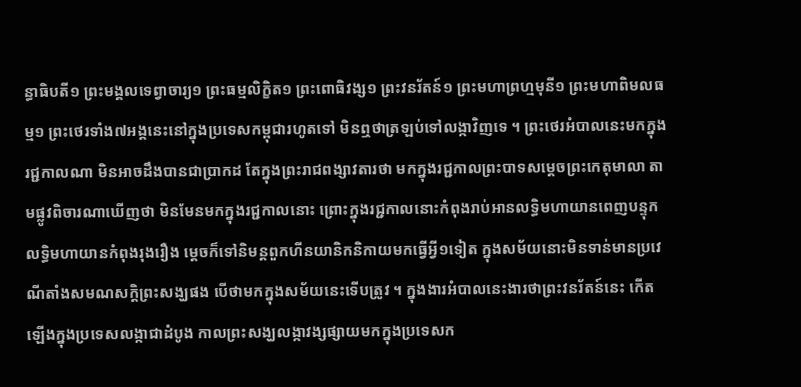ន្ធាធិបតី១ ព្រះមង្គលទេព្វាចារ្យ១ ព្រះធម្មលិក្ខិត១ ព្រះពោធិវង្ស១ ព្រះវនរ័តន៍១ ព្រះមហាព្រហ្មមុនី១ ព្រះមហាពិមលធម្ម១ ព្រះថេរទាំង៧អង្គនេះនៅក្នុងប្រទេសកម្ពុជារហូតទៅ មិនឮថាត្រឡប់ទៅលង្កាវិញទេ ។ ព្រះថេរអំបាលនេះមកក្នុងរជ្ជកាលណា មិនអាចដឹងបានជាប្រាកដ តែក្នុងព្រះរាជពង្សាវតារថា មកក្នុងរជ្ជកាលព្រះបាទសម្ដេចព្រះកេតុមាលា តាមផ្លូវពិចារណាឃើញថា មិនមែនមកក្នុងរជ្ជកាលនោះ ព្រោះក្នុងរជ្ជកាលនោះកំពុងរាប់អានលទ្ធិមហាយានពេញបន្ទុក លទ្ធិមហាយានកំពុងរុងរឿង ម្ដេចក៏ទៅនិមន្តពួកហីនយានិកនិកាយមកធ្វើអ្វី១ទៀត ក្នុងសម័យនោះមិនទាន់មានប្រវេណីតាំងសមណសក្តិព្រះសង្ឃផង បើថាមកក្នុងសម័យនេះទើបត្រូវ ។ ក្នុងងារអំបាលនេះងារថាព្រះវនរ័តន៍នេះ កើតឡើងក្នុងប្រទេសលង្កាជាដំបូង កាលព្រះសង្ឃលង្កាវង្សផ្សាយមកក្នុងប្រទេសក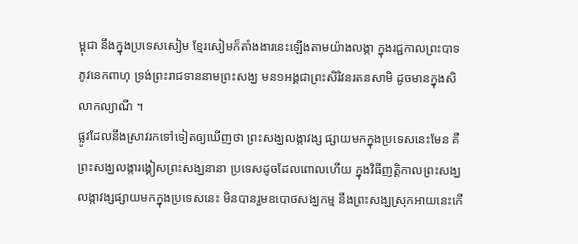ម្ពុជា នឹងក្នុងប្រទេសសៀម ខ្មែរសៀមក៏តាំងងារនេះឡើងតាមយ៉ាងលង្កា ក្នុងរជ្ជកាលព្រះបាទភូវនេកពាហុ ទ្រង់ព្រះរាជទាននាមព្រះសង្ឃ មន១អង្គជាព្រះសិរិវនរតនសាមិ ដូចមានក្នុងសិលាកល្យាណី ។
ផ្លូវដែលនឹងស្រាវរកទៅទៀតឲ្យឃើញថា ព្រះសង្ឃលង្កាវង្ស ផ្សាយមកក្នុងប្រទេសនេះមែន គឺព្រះសង្ឃលង្ការង្គៀសព្រះសង្ឃនានា ប្រទេសដូចដែលពោលហើយ ក្នុងវិធីញតិ្តកាលព្រះសង្ឃលង្កាវង្សផ្សាយមកក្នុងប្រទេសនេះ មិនបានរួមឧបោថសង្ឃកម្ម នឹងព្រះសង្ឃស្រុកអាយនេះកើ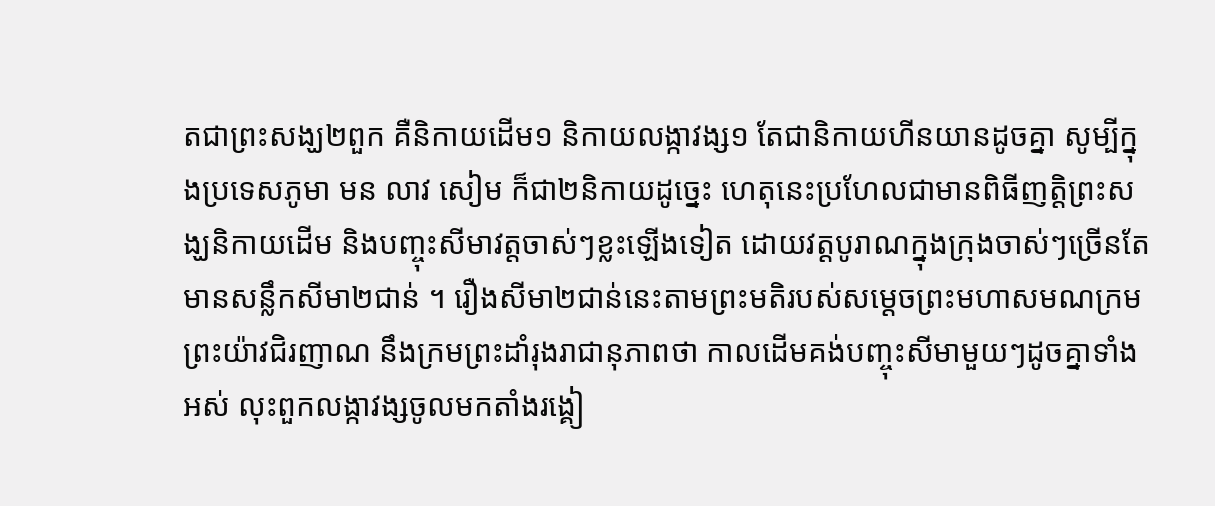តជាព្រះសង្ឃ២ពួក គឺនិកាយដើម១ និកាយលង្កាវង្ស១ តែជានិកាយហីនយានដូចគ្នា សូម្បីក្នុងប្រទេសភូមា មន លាវ សៀម ក៏ជា២និកាយដូច្នេះ ហេតុនេះប្រហែលជាមានពិធីញត្តិព្រះសង្ឃនិកាយដើម និងបញ្ចុះសីមាវត្តចាស់ៗខ្លះឡើងទៀត ដោយវត្តបូរាណក្នុងក្រុងចាស់ៗច្រើនតែមានសន្លឹកសីមា២ជាន់ ។ រឿងសីមា២ជាន់នេះតាមព្រះមតិរបស់សម្ដេចព្រះមហាសមណក្រម ព្រះយ៉ាវជិរញាណ នឹងក្រមព្រះដាំរុងរាជានុភាពថា កាលដើមគង់បញ្ចុះសីមាមួយៗដូចគ្នាទាំងអស់ លុះពួកលង្កាវង្សចូលមកតាំងរង្គៀ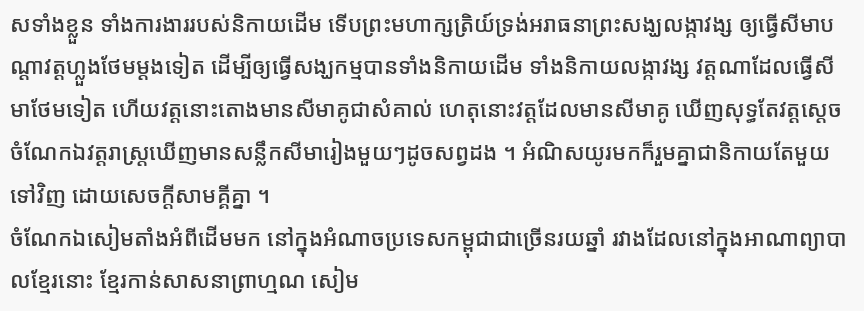សទាំងខ្លួន ទាំងការងាររបស់និកាយដើម ទើបព្រះមហាក្សត្រិយ៍ទ្រង់អរាធនាព្រះសង្ឃលង្កាវង្ស ឲ្យធ្វើសីមាបណ្ដាវត្តហ្លួងថែមម្ដងទៀត ដើម្បីឲ្យធ្វើសង្ឃកម្មបានទាំងនិកាយដើម ទាំងនិកាយលង្កាវង្ស វត្តណាដែលធ្វើសីមាថែមទៀត ហើយវត្តនោះតោងមានសីមាគូជាសំគាល់ ហេតុនោះវត្តដែលមានសីមាគូ ឃើញសុទ្ធតែវត្តស្ដេច ចំណែកឯវត្តរាស្រ្តឃើញមានសន្លឹកសីមារៀងមួយៗដូចសព្វដង ។ អំណិសយូរមកក៏រួមគ្នាជានិកាយតែមួយទៅវិញ ដោយសេចក្ដីសាមគ្គីគ្នា ។
ចំណែកឯសៀមតាំងអំពីដើមមក នៅក្នុងអំណាចប្រទេសកម្ពុជាជាច្រើនរយឆ្នាំ រវាងដែលនៅក្នុងអាណាព្យាបាលខ្មែរនោះ ខ្មែរកាន់សាសនាព្រាហ្មណ សៀម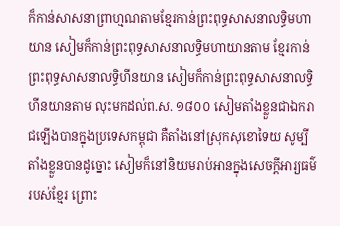ក៏កាន់សាសនាព្រាហ្មណតាមខ្មែរកាន់ព្រះពុទ្ធសាសនាលទ្ធិមហាយាន សៀមក៏កាន់ព្រះពុទ្ធសាសនាលទ្ធិមហាយានតាម ខ្មែរកាន់ព្រះពុទ្ធសាសនាលទ្ធិហីនយាន សៀមក៏កាន់ព្រះពុទ្ធសាសនាលទ្ធិហីនយានតាម លុះមកដល់ព.ស. ១៨០០ សៀមតាំងខ្លួនជាឯករាជឡើងបានក្នុងប្រទេសកម្ពុជា គឺតាំងនៅស្រុកសុខោទៃយ សូម្បីតាំងខ្លួនបានដូច្នោះ សៀមក៏នៅនិយមរាប់អានក្នុងសេចក្ដីអារ្យធម៌របស់ខ្មែរ ព្រោះ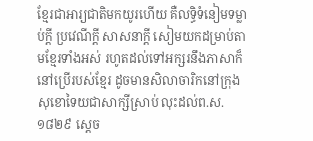ខ្មែរជាអារ្យជាតិមកយូរហើយ គឺលទ្ធិទំនៀមទម្លាប់ក្ដី ប្រវេណីក្ដី សាសនាក្ដី សៀមយកដម្រាប់តាមខ្មែរទាំងអស់ រហូតដល់ទៅអក្សរនឹងភាសាក៏នៅប្រើរបស់ខ្មែរ ដូចមានសិលាចារិកនៅក្រុងសុខោទៃយជាសាក្សីស្រាប់ លុះដល់ព.ស. ១៨២៩ ស្ដេច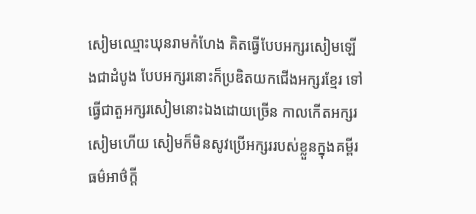សៀមឈ្មោះឃុនរាមកំហែង គិតធ្វើបែបអក្សរសៀមឡើងជាដំបូង បែបអក្សរនោះក៏ប្រឌិតយកជើងអក្សរខ្មែរ ទៅធ្វើជាតួអក្សរសៀមនោះឯងដោយច្រើន កាលកើតអក្សរសៀមហើយ សៀមក៏មិនសូវប្រើអក្សររបស់ខ្លួនក្នុងគម្ពីរធម៌អាថ៌ក្ដី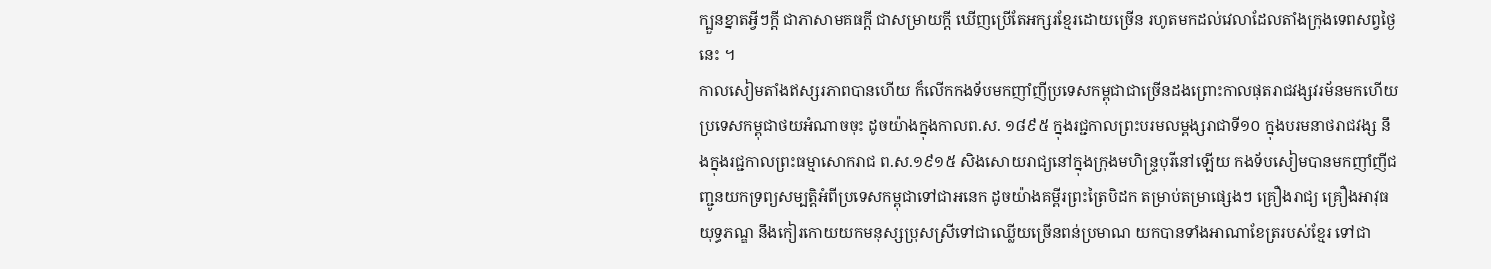ក្បួនខ្នាតអ្វីៗក្ដី ជាភាសាមគធក្ដី ជាសម្រាយក្ដី ឃើញប្រើតែអក្សរខ្មែរដោយច្រើន រហូតមកដល់វេលាដែលតាំងក្រុងទេពសព្វថ្ងៃនេះ ។
កាលសៀមតាំងឥស្សរភាពបានហើយ ក៏លើកកងទ័បមកញាំញីប្រទេសកម្ពុជាជាច្រើនដងព្រោះកាលផុតរាជវង្សវរម័នមកហើយ ប្រទេសកម្ពុជាថយអំណាចចុះ ដូចយ៉ាងក្នុងកាលព.ស. ១៨៩៥ ក្នុងរជ្ជកាលព្រះបរមលម្ពង្សរាជាទី១០ ក្នុងបរមនាថរាជវង្ស នឹងក្នុងរជ្ជកាលព្រះធម្មាសោករាជ ព.ស.១៩១៥ សិងសោយរាជ្យនៅក្នុងក្រុងមហិន្រ្ទបុរីនៅឡើយ កងទ័បសៀមបានមកញាំញីជញ្ជូនយកទ្រព្យសម្បត្តិអំពីប្រទេសកម្ពុជាទៅជាអនេក ដូចយ៉ាងគម្ពីរព្រះត្រៃបិដក តម្រាប់តម្រាផ្សេងៗ គ្រឿងរាជ្យ គ្រឿងអាវុធយុទ្ធភណ្ឌ នឹងកៀរកោយយកមនុស្សប្រុសស្រីទៅជាឈ្លើយច្រើនពន់ប្រមាណ យកបានទាំងអាណាខែត្ររបស់ខ្មែរ ទៅជា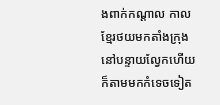ងពាក់កណ្ដាល កាលខ្មែរថយមកតាំងក្រុងនៅបន្ទាយល្វែកហើយ ក៏តាមមកកំទេចទៀត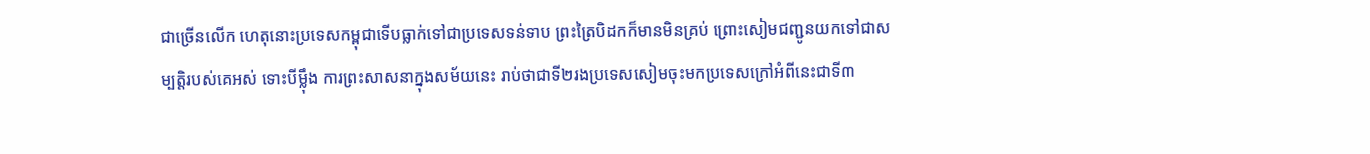ជាច្រើនលើក ហេតុនោះប្រទេសកម្ពុជាទើបធ្លាក់ទៅជាប្រទេសទន់ទាប ព្រះត្រៃបិដកក៏មានមិនគ្រប់ ព្រោះសៀមជញ្ជូនយកទៅជាសម្បត្តិរបស់គេអស់ ទោះបីម្ល៉ឹង ការព្រះសាសនាក្នុងសម័យនេះ រាប់ថាជាទី២រងប្រទេសសៀមចុះមកប្រទេសក្រៅអំពីនេះជាទី៣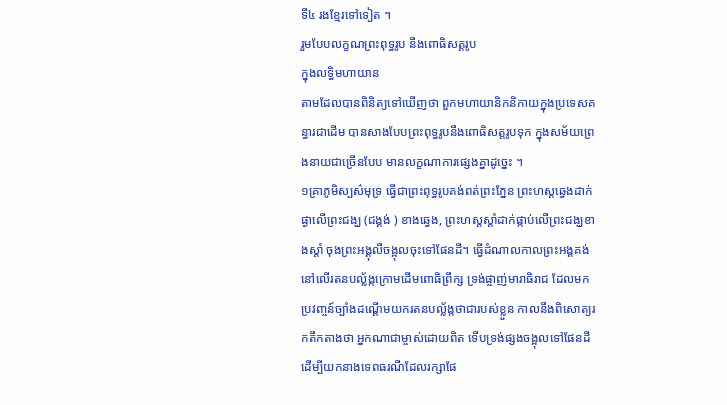ទី៤ រងខ្មែរទៅទៀត ។
រួមបែបលក្ខណព្រះពុទ្ធរូប នឹងពោធិសត្តរូប
ក្នុងលទ្ធិមហាយាន
តាមដែលបានពិនិត្យទៅឃើញថា ពួកមហាយានិកនិកាយក្នុងប្រទេសគន្ធារជាដើម បានសាងបែបព្រះពុទ្ធរូបនឹងពោធិសត្តរូបទុក ក្នុងសម័យព្រេងនាយជាច្រើនបែប មានលក្ខណាការផ្សេងគ្នាដូច្នេះ ។
១គ្រាភូមិស្បស៌មុទ្រ ធ្វើជាព្រះពុទ្ធរូបគង់ពត់ព្រះភ្នែន ព្រះហស្តឆ្វេងដាក់ផ្ងាលើព្រះជង្ឃ (ជង្គង់ ) ខាងឆ្វេង, ព្រះហស្តស្ដាំដាក់ផ្កាប់លើព្រះជង្ឃខាងស្ដាំ ចុងព្រះអង្គុលីចង្អុលចុះទៅផែនដី។ ធ្វើដំណាលកាលព្រះអង្គគង់នៅលើរតនបល្ល័ង្កក្រោមដើមពោធិព្រឹក្ស ទ្រង់ផ្ចាញ់មារាធិរាជ ដែលមកប្រវញ្ចន៍ច្បាំងដណ្ដើមយករតនបល្ល័ង្កថាជារបស់ខ្លួន កាលនឹងពិសោត្យរកតឹកតាងថា អ្នកណាជាម្ចាស់ដោយពិត ទើបទ្រង់ផ្សងចង្អុលទៅផែនដី ដើម្បីយកនាងទេពធរណីដែលរក្សាផែ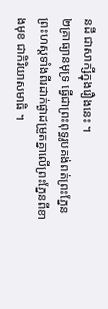នដី ជាសាក្សីក្នុងរឿងនេះ ។
២គ្រាធ្យានមុទ្រ ធ្វើជាព្រះពុទ្ធរូបគង់ពត់ព្រះភ្នែន ព្រះហស្តទាំងពីរដាក់ផ្ងាដម្រួតគ្នាលើព្រះភ្នែនពីខាងមុខ ជាកិរិយាសមាធិ ។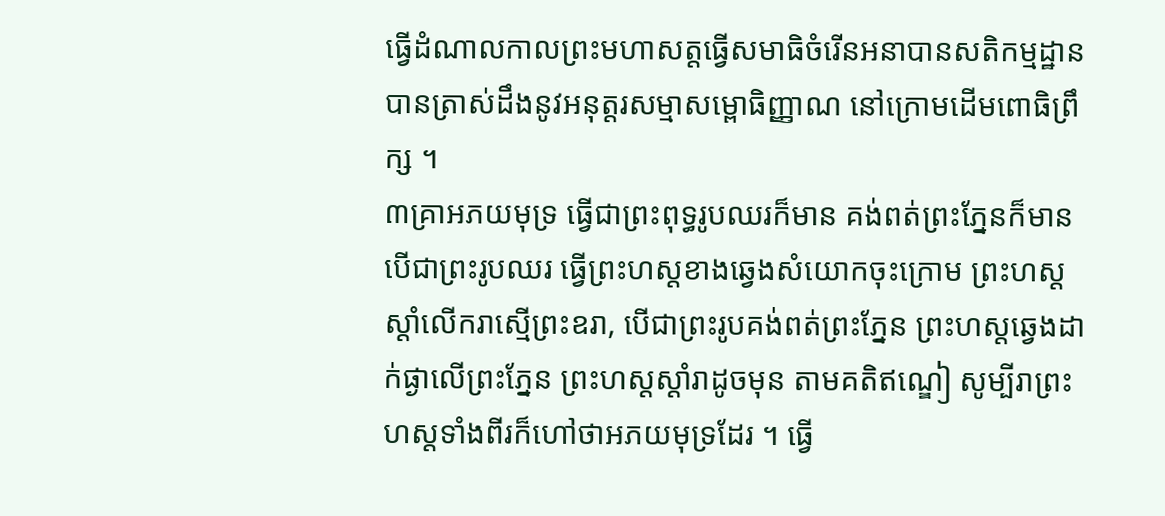ធ្វើដំណាលកាលព្រះមហាសត្តធ្វើសមាធិចំរើនអនាបានសតិកម្មដ្ឋាន បានត្រាស់ដឹងនូវអនុត្តរសម្មាសម្ពោធិញ្ញាណ នៅក្រោមដើមពោធិព្រឹក្ស ។
៣គ្រាអភយមុទ្រ ធ្វើជាព្រះពុទ្ធរូបឈរក៏មាន គង់ពត់ព្រះភ្នែនក៏មាន បើជាព្រះរូបឈរ ធ្វើព្រះហស្តខាងឆ្វេងសំយោកចុះក្រោម ព្រះហស្តស្ដាំលើករាស្មើព្រះឧរា, បើជាព្រះរូបគង់ពត់ព្រះភ្នែន ព្រះហស្តឆ្វេងដាក់ផ្ងាលើព្រះភ្នែន ព្រះហស្តស្ដាំរាដូចមុន តាមគតិឥណ្ឌៀ សូម្បីរាព្រះហស្តទាំងពីរក៏ហៅថាអភយមុទ្រដែរ ។ ធ្វើ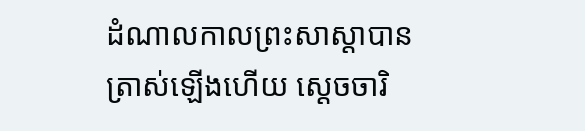ដំណាលកាលព្រះសាស្ដាបានត្រាស់ឡើងហើយ ស្ដេចចារិ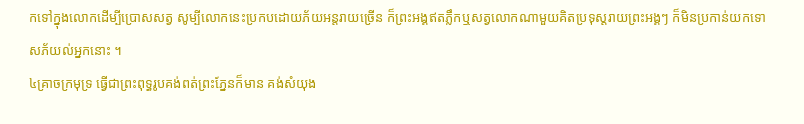កទៅក្នុងលោកដើម្បីប្រោសសត្វ សូម្បីលោកនេះប្រកបដោយភ័យអន្តរាយច្រើន ក៏ព្រះអង្គឥតភ្លឹកឬសត្វលោកណាមួយគិតប្រទុស្តរាយព្រះអង្គៗ ក៏មិនប្រកាន់យកទោសភ័យល់អ្នកនោះ ។
៤គ្រាចក្រមុទ្រ ធ្វើជាព្រះពុទ្ធរូបគង់ពត់ព្រះភ្នែនក៏មាន គង់សំយុង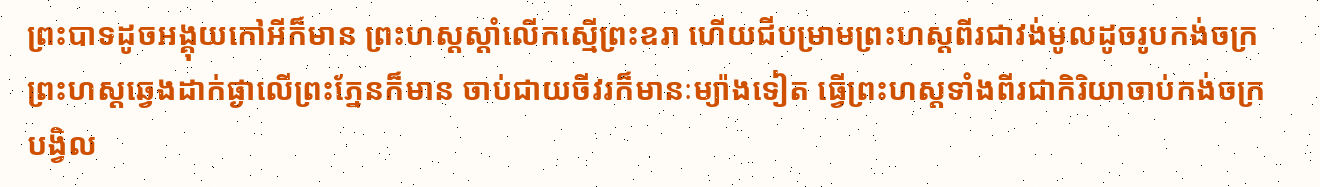ព្រះបាទដូចអង្គុយកៅអីក៏មាន ព្រះហស្តស្ដាំលើកស្មើព្រះឧរា ហើយជីបម្រាមព្រះហស្តពីរជាវង់មូលដូចរូបកង់ចក្រ ព្រះហស្តឆ្វេងដាក់ផ្ងាលើព្រះភ្នែនក៏មាន ចាប់ជាយចីវរក៏មានៈម្យ៉ាងទៀត ធ្វើព្រះហស្តទាំងពីរជាកិរិយាចាប់កង់ចក្របង្វិល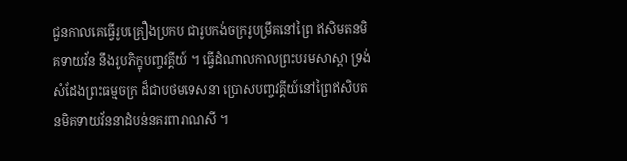ជួនកាលគេធ្វើរូបគ្រឿងប្រកប ជារូបកង់ចក្ររូបម្រឹគនៅព្រៃ ឥសិមតនមិគទាយវ័ន នឹងរូបភិក្ខុបញ្ចវគ្គីយ៍ ។ ធ្វើដំណាលកាលព្រះបរមសាស្ដា ទ្រង់សំដែងព្រះធម្មចក្រ ដ៏ជាបថមទេសនា ប្រោសបញ្ចវគ្គីយ៍នៅព្រៃឥសិបតនមិគទាយវ័ននាដំបន់នគរពារាណសី ។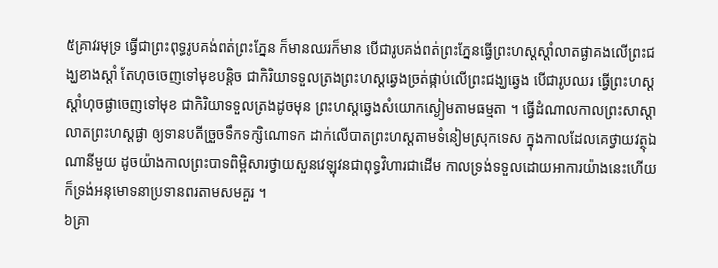៥គ្រាវរមុទ្រ ធ្វើជាព្រះពុទ្ធរូបគង់ពត់ព្រះភ្នែន ក៏មានឈរក៏មាន បើជារូបគង់ពត់ព្រះភ្នែនធ្វើព្រះហស្ដស្ដាំលាតផ្ងាគងលើព្រះជង្ឃខាងស្ដាំ តែហុចចេញទៅមុខបន្តិច ជាកិរិយាទទួលត្រងព្រះហស្ដឆ្វេងច្រត់ផ្កាប់លើព្រះជង្ឃឆ្វេង បើជារូបឈរ ធ្វើព្រះហស្ដស្ដាំហុចផ្ងាចេញទៅមុខ ជាកិរិយាទទួលត្រងដូចមុន ព្រះហស្ដឆ្វេងសំយោកស្ងៀមតាមធម្មតា ។ ធ្វើដំណាលកាលព្រះសាស្ដាលាតព្រះហស្ដផ្ងា ឲ្យទានបតីច្រួចទឹកទក្សិណោទក ដាក់លើបាតព្រះហស្ដតាមទំនៀមស្រុកទេស ក្នុងកាលដែលគេថ្វាយវត្ថុឯណានីមួយ ដូចយ៉ាងកាលព្រះបាទពិម្ពិសារថ្វាយសួនវេឡុវនជាពុទ្ធវិហារជាដើម កាលទ្រង់ទទួលដោយអាការយ៉ាងនេះហើយ ក៏ទ្រង់អនុមោទនាប្រទានពរតាមសមគួរ ។
៦គ្រា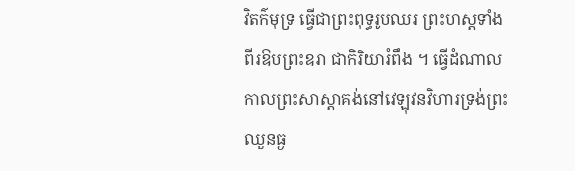វិតក៌មុទ្រ ធ្វើជាព្រះពុទ្ធរូបឈរ ព្រះហស្ដទាំងពីរឱបព្រះឧរា ជាកិរិយារំពឹង ។ ធ្វើដំណាលកាលព្រះសាស្ដាគង់នៅវេឡុវនវិហារទ្រង់ព្រះឈួនធ្ង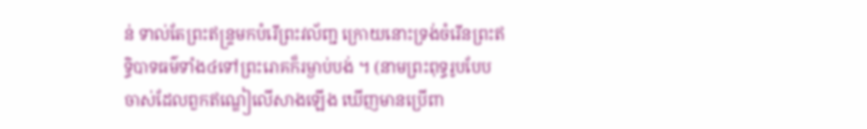ន់ ទាល់តែព្រះឥន្រ្ទមកបំរើព្រះវល័ញ្ជ ក្រោយនោះទ្រង់ចំរើនព្រះឥទ្ធិបាទធម៌ទាំង៤ទៅព្រះរោគក៏រម្ងាប់បង់ ។ (នាមព្រះពុទ្ធរូបបែបចាស់ដែលពួកឥណ្ឌៀលើសាងឡើង ឃើញមានប្រើពា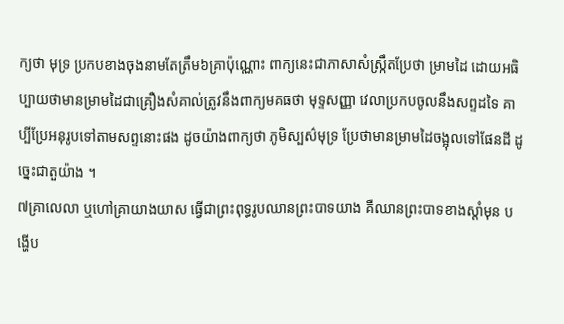ក្យថា មុទ្រ ប្រកបខាងចុងនាមតែត្រឹម៦គ្រាប៉ុណ្ណោះ ពាក្យនេះជាភាសាសំស្រ្កឹតប្រែថា ម្រាមដៃ ដោយអធិប្បាយថាមានម្រាមដៃជាគ្រឿងសំគាល់ត្រូវនឹងពាក្យមគធថា មុទ្ទសញ្ញា វេលាប្រកបចូលនឹងសព្ទដទៃ គាប្បីប្រែអនុរូបទៅតាមសព្ទនោះផង ដូចយ៉ាងពាក្យថា ភូមិស្បស៌មុទ្រ ប្រែថាមានម្រាមដៃចង្អុលទៅផែនដី ដូច្នេះជាតួយ៉ាង ។
៧គ្រាលេលា ឬហៅគ្រាយាងយាស ធ្វើជាព្រះពុទ្ធរូបឈានព្រះបាទយាង គឺឈានព្រះបាទខាងស្ដាំមុន បង្ហើប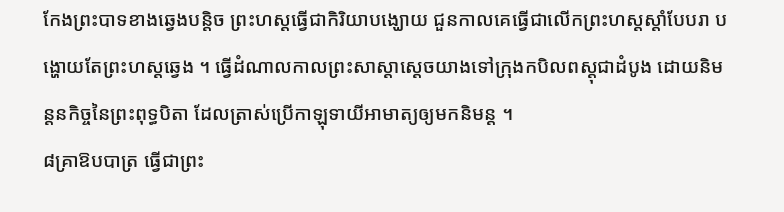កែងព្រះបាទខាងឆ្វេងបន្តិច ព្រះហស្ដធ្វើជាកិរិយាបង្ឃោយ ជួនកាលគេធ្វើជាលើកព្រះហស្ដស្ដាំបែបរា បង្ហោយតែព្រះហស្ដឆ្វេង ។ ធ្វើដំណាលកាលព្រះសាស្ដាស្ដេចយាងទៅក្រុងកបិលពស្តុជាដំបូង ដោយនិមន្តនកិច្ចនៃព្រះពុទ្ធបិតា ដែលត្រាស់ប្រើកាឡុទាយីអាមាត្យឲ្យមកនិមន្ត ។
៨គ្រាឱបបាត្រ ធ្វើជាព្រះ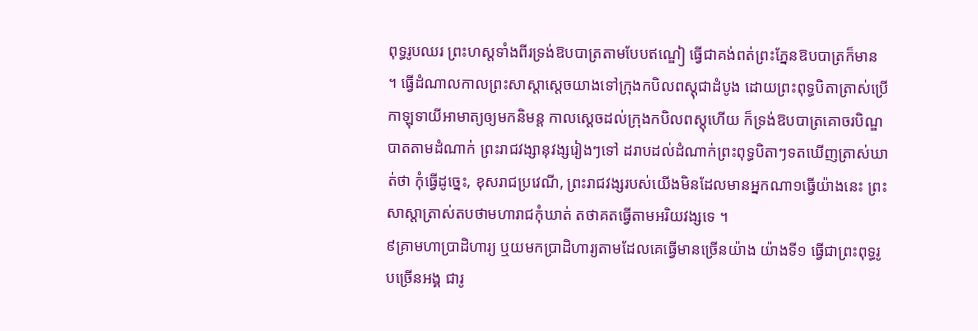ពុទ្ធរូបឈរ ព្រះហស្តទាំងពីរទ្រង់ឱបបាត្រតាមបែបឥណ្ឌៀ ធ្វើជាគង់ពត់ព្រះភ្នែនឱបបាត្រក៏មាន ។ ធ្វើដំណាលកាលព្រះសាស្ដាស្ដេចយាងទៅក្រុងកបិលពស្តុជាដំបូង ដោយព្រះពុទ្ធបិតាត្រាស់ប្រើកាឡុទាយីអាមាត្យឲ្យមកនិមន្ត កាលស្ដេចដល់ក្រុងកបិលពស្តុហើយ ក៏ទ្រង់ឱបបាត្រគោចរបិណ្ឌបាតតាមដំណាក់ ព្រះរាជវង្សានុវង្សរៀងៗទៅ ដរាបដល់ដំណាក់ព្រះពុទ្ធបិតាៗទតឃើញត្រាស់ឃាត់ថា កុំធ្វើដូច្នេះ, ខុសរាជប្រវេណី, ព្រះរាជវង្សរបស់យើងមិនដែលមានអ្នកណា១ធ្វើយ៉ាងនេះ ព្រះសាស្ដាត្រាស់តបថាមហារាជកុំឃាត់ តថាគតធ្វើតាមអរិយវង្សទេ ។
៩គ្រាមហាប្រាដិហារ្យ ឬយមកប្រាដិហារ្យតាមដែលគេធ្វើមានច្រើនយ៉ាង យ៉ាងទី១ ធ្វើជាព្រះពុទ្ធរូបច្រើនអង្គ ជារូ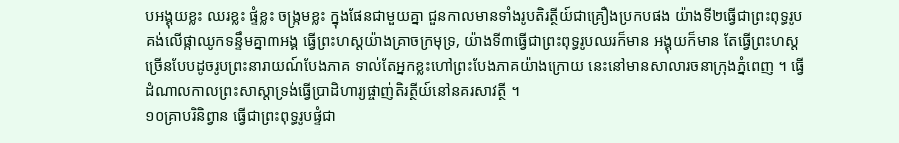បអង្គុយខ្លះ ឈរខ្លះ ផ្ទំខ្លះ ចង្រ្កមខ្លះ ក្នុងផែនជាមួយគ្នា ជួនកាលមានទាំងរូបតិរត្ថីយ៍ជាគ្រឿងប្រកបផង យ៉ាងទី២ធ្វើជាព្រះពុទ្ធរូបគង់លើផ្កាឈូកទន្ទឹមគ្នា៣អង្គ ធ្វើព្រះហស្ដយ៉ាងគ្រាចក្រមុទ្រ, យ៉ាងទី៣ធ្វើជាព្រះពុទ្ធរូបឈរក៏មាន អង្គុយក៏មាន តែធ្វើព្រះហស្ដច្រើនបែបដូចរូបព្រះនារាយណ៍បែងភាគ ទាល់តែអ្នកខ្លះហៅព្រះបែងភាគយ៉ាងក្រោយ នេះនៅមានសាលារចនាក្រុងភ្នំពេញ ។ ធ្វើដំណាលកាលព្រះសាស្ដាទ្រង់ធ្វើប្រាដិហារ្យផ្ចាញ់តិរត្ថីយ៍នៅនគរសាវត្ថី ។
១០គ្រាបរិនិព្វាន ធ្វើជាព្រះពុទ្ធរូបផ្ទំជា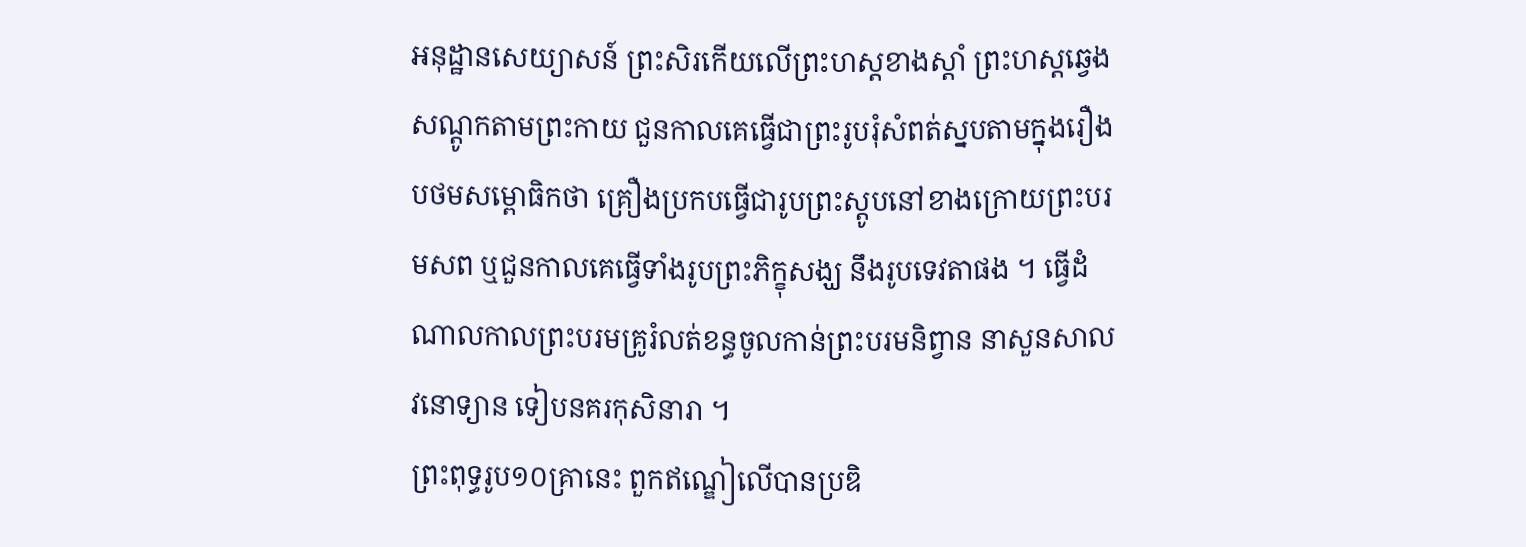អនុដ្ឋានសេយ្យាសន៍ ព្រះសិរកើយលើព្រះហស្តខាងស្ដាំ ព្រះហស្តឆ្វេងសណ្ដូកតាមព្រះកាយ ជួនកាលគេធ្វើជាព្រះរូបរុំសំពត់ស្នបតាមក្នុងរឿងបថមសម្ពោធិកថា គ្រឿងប្រកបធ្វើជារូបព្រះស្តូបនៅខាងក្រោយព្រះបរមសព ឬជួនកាលគេធ្វើទាំងរូបព្រះភិក្ខុសង្ឃ នឹងរូបទេវតាផង ។ ធ្វើដំណាលកាលព្រះបរមគ្រូរំលត់ខន្ធចូលកាន់ព្រះបរមនិព្វាន នាសួនសាលវនោទ្យាន ទៀបនគរកុសិនារា ។
ព្រះពុទ្ធរូប១០គ្រានេះ ពួកឥណ្ឌៀលើបានប្រឌិ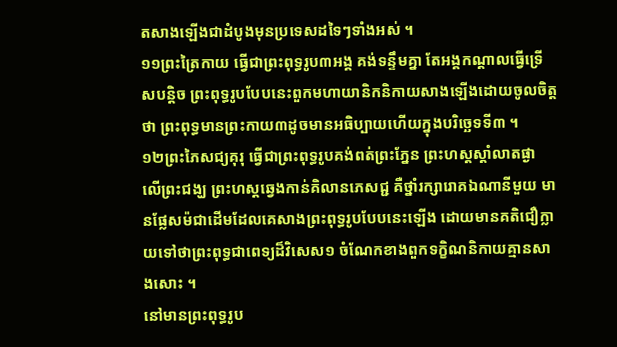តសាងឡើងជាដំបូងមុនប្រទេសដទៃៗទាំងអស់ ។
១១ព្រះត្រៃកាយ ធ្វើជាព្រះពុទ្ធរូប៣អង្គ គង់ទន្ទឹមគ្នា តែអង្គកណ្ដាលធ្វើទ្រើសបន្តិច ព្រះពុទ្ធរូបបែបនេះពួកមហាយានិកនិកាយសាងឡើងដោយចូលចិត្តថា ព្រះពុទ្ធមានព្រះកាយ៣ដូចមានអធិប្បាយហើយក្នុងបរិច្ឆេទទី៣ ។
១២ព្រះភៃសជ្យគុរុ ធ្វើជាព្រះពុទ្ធរូបគង់ពត់ព្រះភ្នែន ព្រះហស្តស្ដាំលាតផ្ងា លើព្រះជង្ឃ ព្រះហស្តឆ្វេងកាន់គិលានភេសជ្ជ គឺថ្នាំរក្សារោគឯណានីមួយ មានផ្លែសម៉ជាដើមដែលគេសាងព្រះពុទ្ធរូបបែបនេះឡើង ដោយមានគតិជឿក្លាយទៅថាព្រះពុទ្ធជាពេទ្យដ៏វិសេស១ ចំណែកខាងពួកទក្ខិណនិកាយគ្មានសាងសោះ ។
នៅមានព្រះពុទ្ធរូប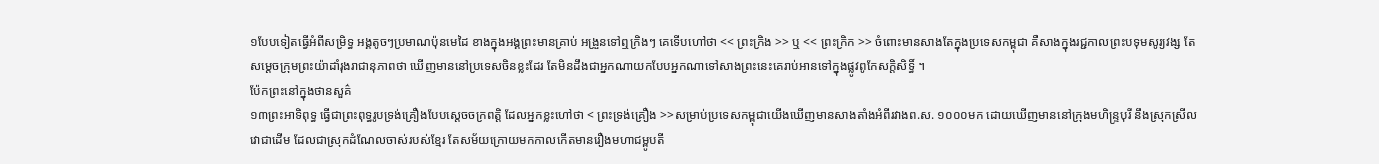១បែបទៀតធ្វើអំពីសម្រិទ្ធ អង្គតូចៗប្រមាណប៉ុនមេដៃ ខាងក្នុងអង្គព្រះមានគ្រាប់ អង្រួនទៅឮក្រិងៗ គេទើបហៅថា << ព្រះក្រិង >> ឬ << ព្រះក្រិក >> ចំពោះមានសាងតែក្នុងប្រទេសកម្ពុជា គឺសាងក្នុងរជ្ជកាលព្រះបទុមសូរ្យវង្ស តែសម្ដេចក្រុមព្រះយ៉ាដាំរុងរាជានុភាពថា ឃើញមាននៅប្រទេសចិនខ្លះដែរ តែមិនដឹងជាអ្នកណាយកបែបអ្នកណាទៅសាងព្រះនេះគេរាប់អានទៅក្នុងផ្លូវពូកែសក្តិសិទ្ធិ៍ ។
ប៉ែកព្រះនៅក្នុងថានសួគ៌
១៣ព្រះអាទិពុទ្ធ ធ្វើជាព្រះពុទ្ធរូបទ្រង់គ្រឿងបែបស្ដេចចក្រពត្តិ ដែលអ្នកខ្លះហៅថា < ព្រះទ្រង់គ្រឿង >>សម្រាប់ប្រទេសកម្ពុជាយើងឃើញមានសាងតាំងអំពីរវាងព.ស. ១០០០មក ដោយឃើញមាននៅក្រុងមហិន្រ្ទបុរី នឹងស្រុកស្រីលវោជាដើម ដែលជាស្រុកដំណែលចាស់របស់ខ្មែរ តែសម័យក្រោយមកកាលកើតមានរឿងមហាជម្ពូបតី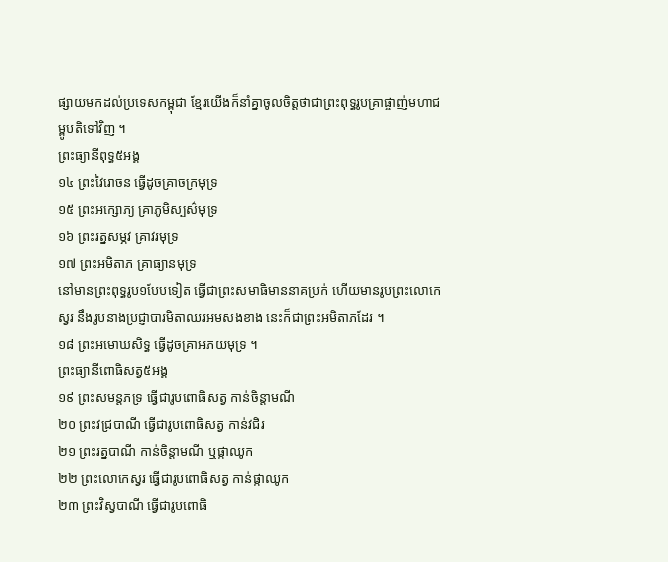ផ្សាយមកដល់ប្រទេសកម្ពុជា ខ្មែរយើងក៏នាំគ្នាចូលចិត្តថាជាព្រះពុទ្ធរូបគ្រាផ្ចាញ់មហាជម្ពូបតិទៅវិញ ។
ព្រះធ្យានីពុទ្ធ៥អង្គ
១៤ ព្រះវៃរោចន ធ្វើដូចគ្រាចក្រមុទ្រ
១៥ ព្រះអក្សោភ្យ គ្រាភូមិស្បស៌មុទ្រ
១៦ ព្រះរត្នសម្ភវ គ្រាវរមុទ្រ
១៧ ព្រះអមិតាភ គ្រាធ្យានមុទ្រ
នៅមានព្រះពុទ្ធរូប១បែបទៀត ធ្វើជាព្រះសមាធិមាននាគប្រក់ ហើយមានរូបព្រះលោកេស្វរ នឹងរូបនាងប្រជ្ញាបារមិតាឈរអមសងខាង នេះក៏ជាព្រះអមិតាភដែរ ។
១៨ ព្រះអមោឃសិទ្ធ ធ្វើដូចគ្រាអភយមុទ្រ ។
ព្រះធ្យានីពោធិសត្វ៥អង្គ
១៩ ព្រះសមន្តភទ្រ ធ្វើជារូបពោធិសត្វ កាន់ចិន្ដាមណី
២០ ព្រះវជ្របាណី ធ្វើជារូបពោធិសត្វ កាន់វជិរ
២១ ព្រះរត្នបាណី កាន់ចិន្ដាមណី ឬផ្កាឈូក
២២ ព្រះលោកេស្វរ ធ្វើជារូបពោធិសត្វ កាន់ផ្កាឈូក
២៣ ព្រះវិស្វបាណី ធ្វើជារូបពោធិ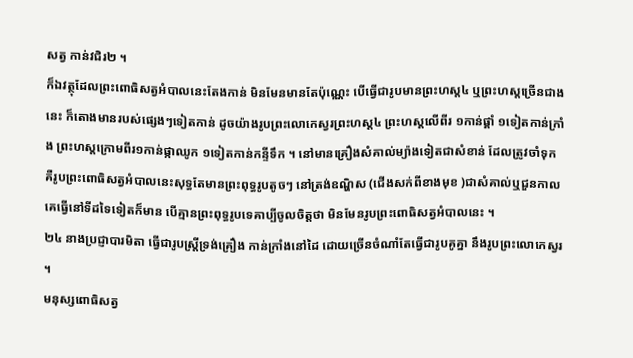សត្វ កាន់វជិរ២ ។
ក៏ឯវត្ថុដែលព្រះពោធិសត្វអំបាលនេះតែងកាន់ មិនមែនមានតែប៉ុណ្ណេះ បើធ្វើជារូបមានព្រះហស្ត៤ ឬព្រះហស្តច្រើនជាងនេះ ក៏តោងមានរបស់ផ្សេងៗទៀតកាន់ ដូចយ៉ាងរូបព្រះលោកេស្វរព្រះហស្ត៤ ព្រះហស្តលើពីរ ១កាន់ផ្គាំ ១ទៀតកាន់ក្រាំង ព្រះហស្តក្រោមពីរ១កាន់ផ្កាឈូក ១ទៀតកាន់កន្ទីទឹក ។ នៅមានគ្រឿងសំគាល់ម្យ៉ាងទៀតជាសំខាន់ ដែលត្រូវចាំទុក គឺរូបព្រះពោធិសត្វអំបាលនេះសុទ្ធតែមានព្រះពុទ្ធរូបតូចៗ នៅត្រង់ឧណ្ហិស (ជើងសក់ពីខាងមុខ )ជាសំគាល់ឬជួនកាលគេធ្វើនៅទីដទៃទៀតក៏មាន បើគ្មានព្រះពុទ្ធរូបទេគាប្បីចូលចិត្តថា មិនមែនរូបព្រះពោធិសត្វអំបាលនេះ ។
២៤ នាងប្រជ្ញាបារមិតា ធ្វើជារូបស្រ្តីទ្រង់គ្រឿង កាន់ក្រាំងនៅដៃ ដោយច្រើនចំណាំតែធ្វើជារូបគូគ្នា នឹងរូបព្រះលោកេស្វរ ។
មនុស្សពោធិសត្វ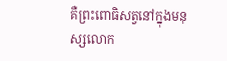គឺព្រះពោធិសត្វនៅក្នុងមនុស្សលោក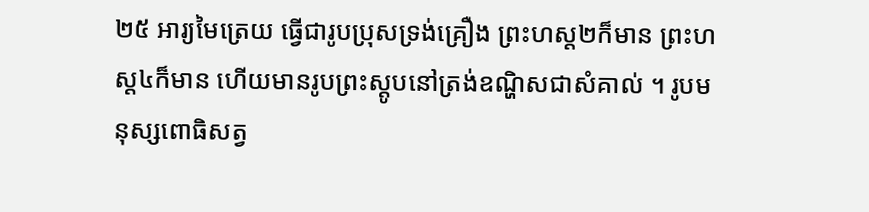២៥ អារ្យមៃត្រេយ ធ្វើជារូបប្រុសទ្រង់គ្រឿង ព្រះហស្ត២ក៏មាន ព្រះហស្ត៤ក៏មាន ហើយមានរូបព្រះស្តូបនៅត្រង់ឧណ្ហិសជាសំគាល់ ។ រូបមនុស្សពោធិសត្វ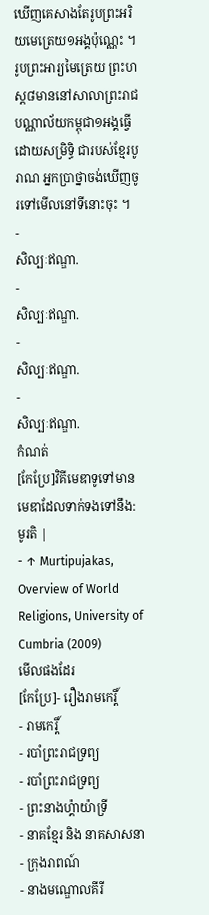ឃើញគេសាងតែរូបព្រះអរិយមេត្រេយ១អង្គប៉ុណ្ណេះ ។ រូបព្រះអារ្យមៃត្រេយ ព្រះហស្ត៨មាននៅសាលាព្រះរាជបណ្ណាល័យកម្ពុជា១អង្គធ្វើដោយសម្រិទ្ធិ ជារបស់ខ្មែរបូរាណ អ្នកប្រាថ្នាចង់ឃើញចូរទៅមើលនៅទីនោះចុះ ។
-
សិល្បៈឥណ្ឌា.
-
សិល្បៈឥណ្ឌា.
-
សិល្បៈឥណ្ឌា.
-
សិល្បៈឥណ្ឌា.
កំណត់
[កែប្រែ]វិគីមេឌាទូទៅមានមេឌាដែលទាក់ទងទៅនឹង: មូរតិ |
- ↑ Murtipujakas, Overview of World Religions, University of Cumbria (2009)
មើលផងដែរ
[កែប្រែ]- រឿងរាមកេរ្តិ៍
- រាមកេរ្តិ៍
- របាំព្រះរាជទ្រព្យ
- របាំព្រះរាជទ្រព្យ
- ព្រះនាងហ្គ៉ាយ៉ាទ្រី
- នាគខ្មែរ និង នាគសាសនា
- ក្រុងរាពណ៍
- នាងមណ្ឌោលគីរី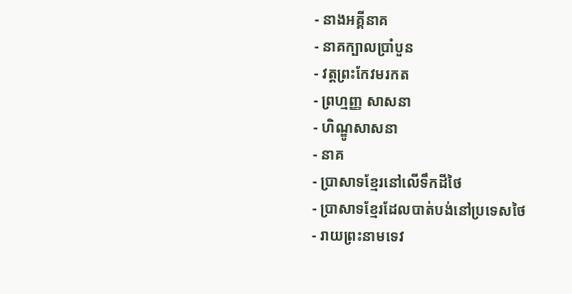- នាងអគ្គីនាគ
- នាគក្បាលប្រាំបួន
- វត្តព្រះកែវមរកត
- ព្រហ្មញ្ញ សាសនា
- ហិណ្ឌូសាសនា
- នាគ
- ប្រាសាទខ្មែរនៅលើទឹកដីថៃ
- ប្រាសាទខ្មែរដែលបាត់បង់នៅប្រទេសថៃ
- រាយព្រះនាមទេវ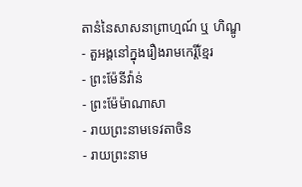តានំនៃសាសនាព្រាហ្មណ៍ ឬ ហិណ្ឌូ
- តួអង្គនៅក្នុងរឿងរាមកេរ្តិ៍ខ្មែរ
- ព្រះម៉ែនីវ៉ាន់
- ព្រះម៉ែម៉ាណាសា
- រាយព្រះនាមទេវតាចិន
- រាយព្រះនាម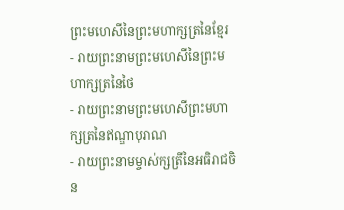ព្រះមហេសីនៃព្រះមហាក្សត្រនៃខ្មែរ
- រាយព្រះនាមព្រះមហេសីនៃព្រះមហាក្សត្រនៃថៃ
- រាយព្រះនាមព្រះមហេសីព្រះមហាក្សត្រនៃឥណ្ឌាបុរាណ
- រាយព្រះនាមម្ចាស់ក្សត្រីនៃអធិរាជចិន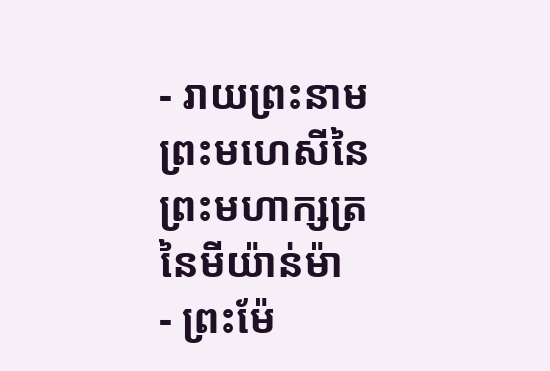- រាយព្រះនាមព្រះមហេសីនៃព្រះមហាក្សត្រនៃមីយ៉ាន់ម៉ា
- ព្រះម៉ែ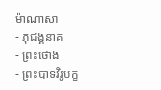ម៉ាណាសា
- ភុជង្គនាគ
- ព្រះថោង
- ព្រះបាទវិរូបក្ខ